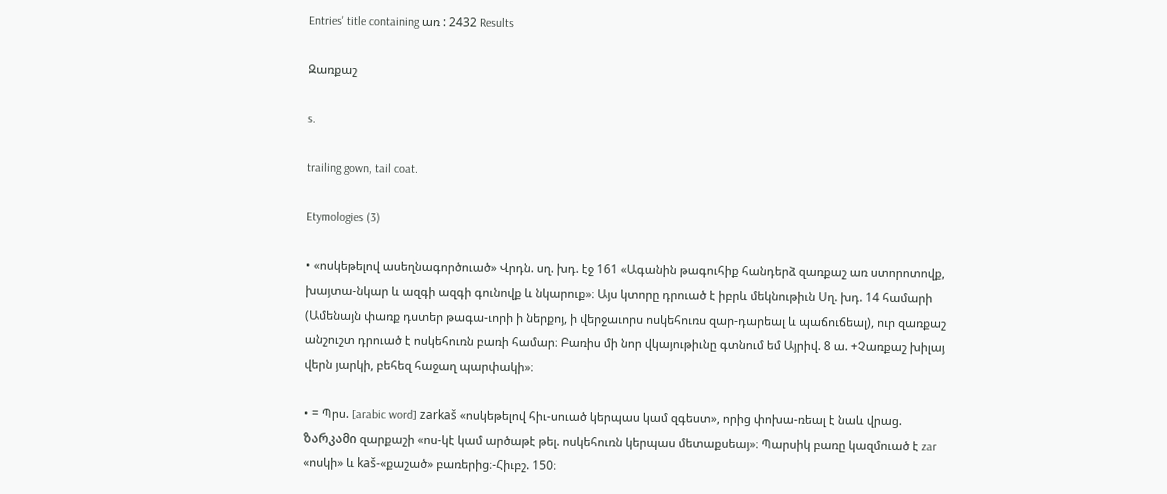Entries' title containing առ : 2432 Results

Զառքաշ

s.

trailing gown, tail coat.

Etymologies (3)

• «ոսկեթելով ասեղնագործուած» Վրդն. սղ. խդ. էջ 161 «Ագանին թագուհիք հանդերձ զառքաշ առ ստորոտովք, խայտա-նկար և ազգի ազգի գունովք և նկարուք»։ Այս կտորը դրուած է իբրև մեկնութիւն Սղ. խդ. 14 համարի (Ամենայն փառք դստեր թագա-ւորի ի ներքոյ, ի վերջաւորս ոսկեհուռս զար-դարեալ և պաճուճեալ), ուր զառքաշ անշուշտ դրուած է ոսկեհուռն բառի համար։ Բառիս մի նոր վկայութիւնը գտնում եմ Այրիվ. 8 ա. +Չառքաշ խիլայ վերն յարկի, բեհեզ հաջաղ պարփակի»։

• = Պրս. [arabic word] zarkaš «ոսկեթելով հիւ-սուած կերպաս կամ զգեստ», որից փոխա-ռեալ է նաև վրաց. ზარკამი զարքաշի «ոս-կէ կամ արծաթէ թել. ոսկեհուռն կերպաս մետաքսեայ»։ Պարսիկ բառը կազմուած է zar «ոսկի» և kaš-«քաշած» բառերից։-Հիւբշ. 150։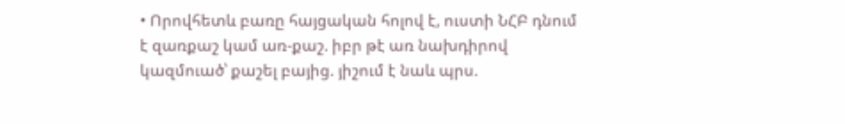• Որովհետև բառը հայցական հոլով է, ուստի ՆՀԲ դնում է զառքաշ կամ առ-քաշ. իբր թէ առ նախդիրով կազմուած՝ քաշել բայից. յիշում է նաև պրս.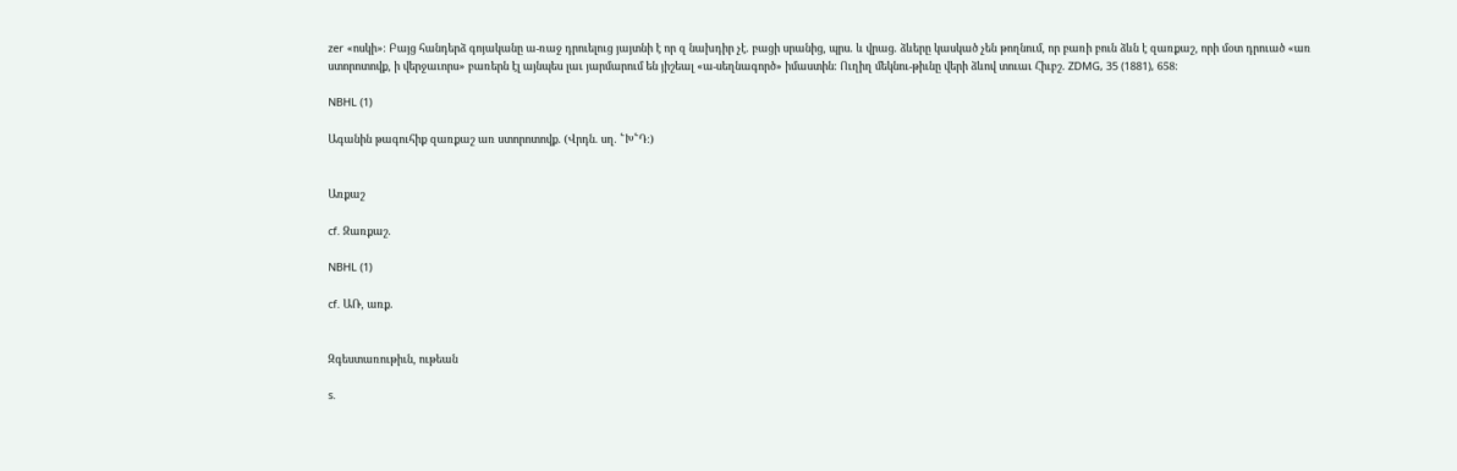zer «ոսկի»։ Բայց հանդերձ գոյականը ա-ռաջ դրուելուց յայտնի է որ զ նախդիր չէ. բացի սրանից, պրս. և վրաց. ձևերը կասկած չեն թողնում, որ բառի բուն ձևն է զառքաշ, որի մօտ դրուած «առ ստորոտովք, ի վերջաւորս» բառերն էլ այնպես լաւ յարմարում են յիշեալ «ա-սեղնագործ» իմաստին։ Ուղիղ մեկնու-թիւնը վերի ձևով տուաւ Հիւբշ. ZDMG, 35 (1881), 658։

NBHL (1)

Ագանին թագուհիք զառքաշ առ ստորոտովք. (Վրդն. սղ. ՟Խ՟Դ։)


Առքաշ

cf. Զառքաշ.

NBHL (1)

cf. ԱՌ, առք.


Զգեստառութիւն, ութեան

s.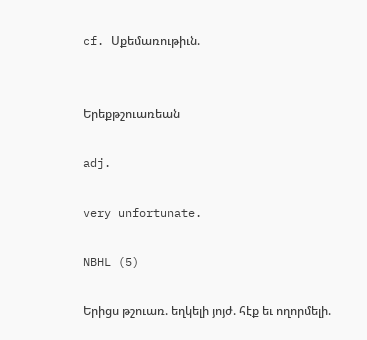cf. Սքեմառութիւն.


Երեքթշուառեան

adj.

very unfortunate.

NBHL (5)

Երիցս թշուառ. եղկելի յոյժ. հէք եւ ողորմելի.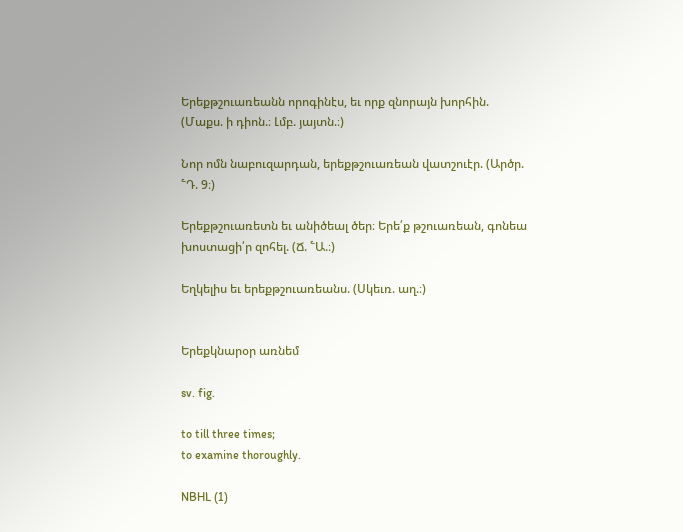Երեքթշուառեանն որոգինէս, եւ որք զնորայն խորհին. (Մաքս. ի դիոն.։ Լմբ. յայտն.։)

Նոր ոմն նաբուզարդան, երեքթշուառեան վատշուէր. (Արծր. ՟Դ. 9։)

Երեքթշուառետն եւ անիծեալ ծեր։ Երե՛ք թշուառեան, գոնեա խոստացի՛ր զոհել. (Ճ. ՟Ա.։)

Եղկելիս եւ երեքթշուառեանս. (Սկեւռ. աղ.։)


Երեքկնարօր առնեմ

sv. fig.

to till three times;
to examine thoroughly.

NBHL (1)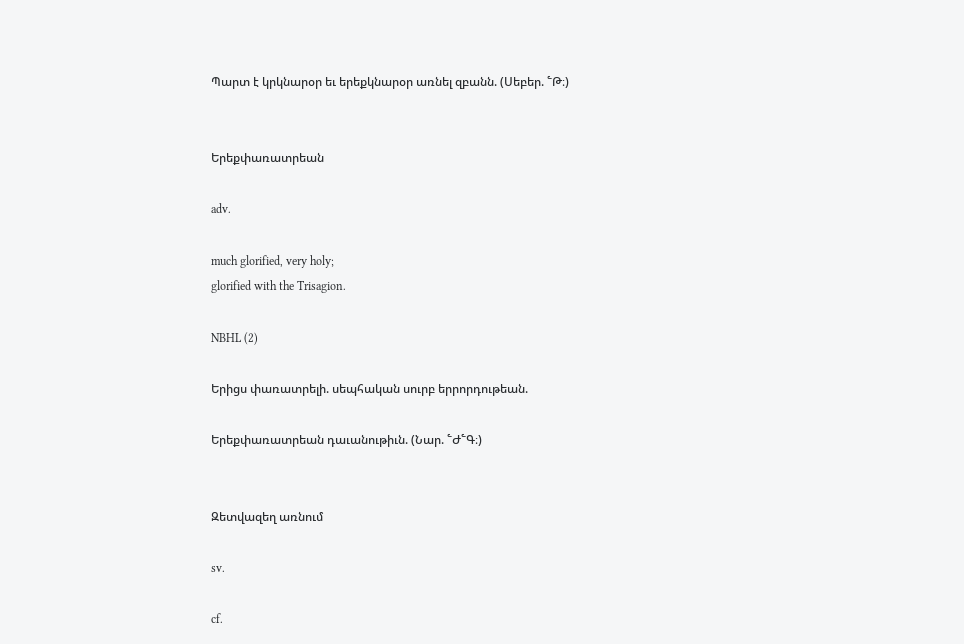Պարտ է կրկնարօր եւ երեքկնարօր առնել զբանն. (Սեբեր. ՟Թ։)


Երեքփառատրեան

adv.

much glorified, very holy;
glorified with the Trisagion.

NBHL (2)

Երիցս փառատրելի. սեպհական սուրբ երրորդութեան.

Երեքփառատրեան դաւանութիւն. (Նար. ՟Ժ՟Գ։)


Զետվազեղ առնում

sv.

cf.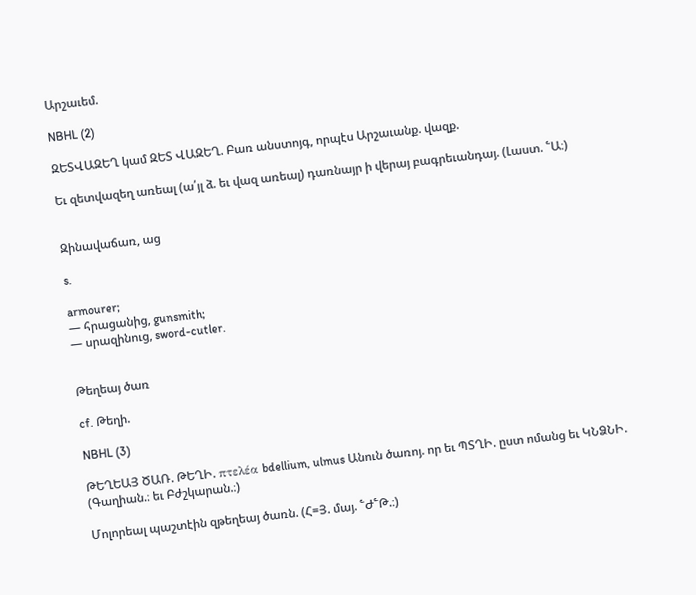Արշաւեմ.

NBHL (2)

ԶԵՏՎԱԶԵՂ կամ ԶԵՏ ՎԱԶԵՂ. Բառ անստոյգ, որպէս Արշաւանք. վազք.

Եւ զետվազեղ առեալ (ա՛յլ ձ. եւ վազ առեալ) դառնայր ի վերայ բագրեւանդայ. (Լաստ. ՟Ա։)


Զինավաճառ, աց

s.

armourer;
— հրացանից, gunsmith;
— սրազինուց, sword-cutler.


Թեղեայ ծառ

cf. Թեղի.

NBHL (3)

ԹԵՂԵԱՅ ԾԱՌ. ԹԵՂԻ. πτελέα bdellium, ulmus Անուն ծառոյ. որ եւ ՊՏՂԻ. ըստ ոմանց եւ ԿՆՁՆԻ. (Գաղիան.։ եւ Բժշկարան.։)

Մոլորեալ պաշտէին զթեղեայ ծառն. (Հ=Յ. մայ. ՟Ժ՟Թ.։)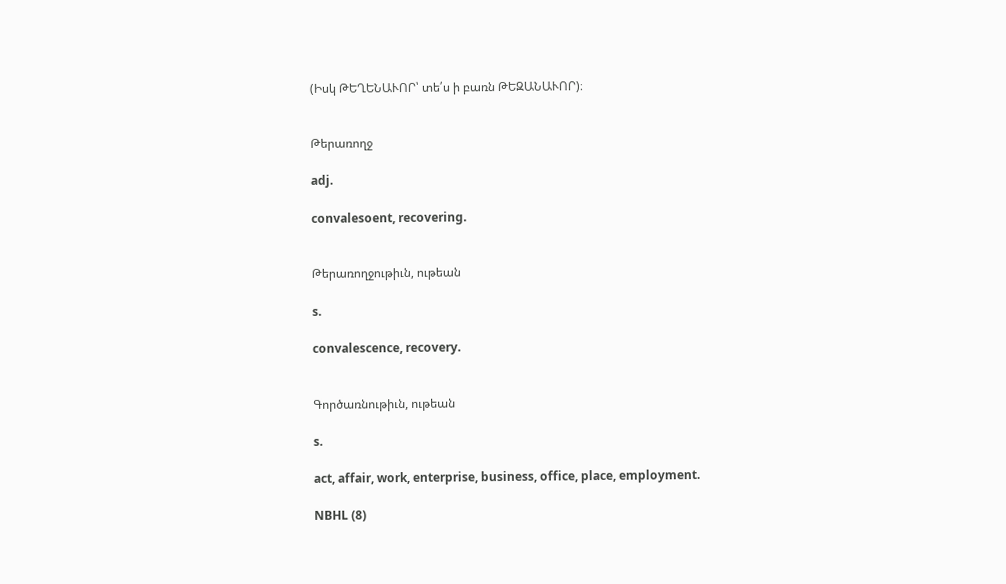(Իսկ ԹԵՂԵՆԱՒՈՐ՝ տե՛ս ի բառն ԹԵԶԱՆԱՒՈՐ)։


Թերառողջ

adj.

convalesoent, recovering.


Թերառողջութիւն, ութեան

s.

convalescence, recovery.


Գործառնութիւն, ութեան

s.

act, affair, work, enterprise, business, office, place, employment.

NBHL (8)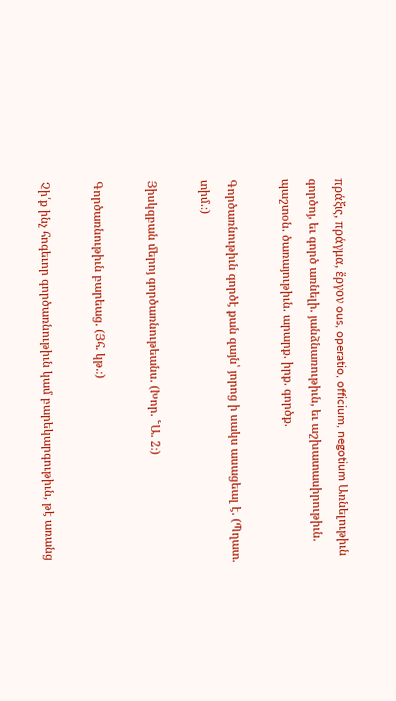πράξις, πράγμα, ἕργον ous, operatio, officium, negotium Առնելութիւն գործոյ, եւ գործ առնելի. յանձնառութիւն, եւ աշխատասիրութիւն. պաշտօն. ծառայութիւն. արարք. իրք. գործք.

Գործառնութիւն գործէ քան զայն՝ յորոց ի սակս ասացեալ է. (Պղատ. տիմ.։)

Յիսկզբան մերոյ գործառնութեանս. (Խոր. ՟Ա. 2։)

Գործառնութիւն բարեաց. (Յհ. կթ.։)

Չի՛ք ինչ հոգեւոր գործառնութիւն կամ բարեկարգութիւն, թէ առանց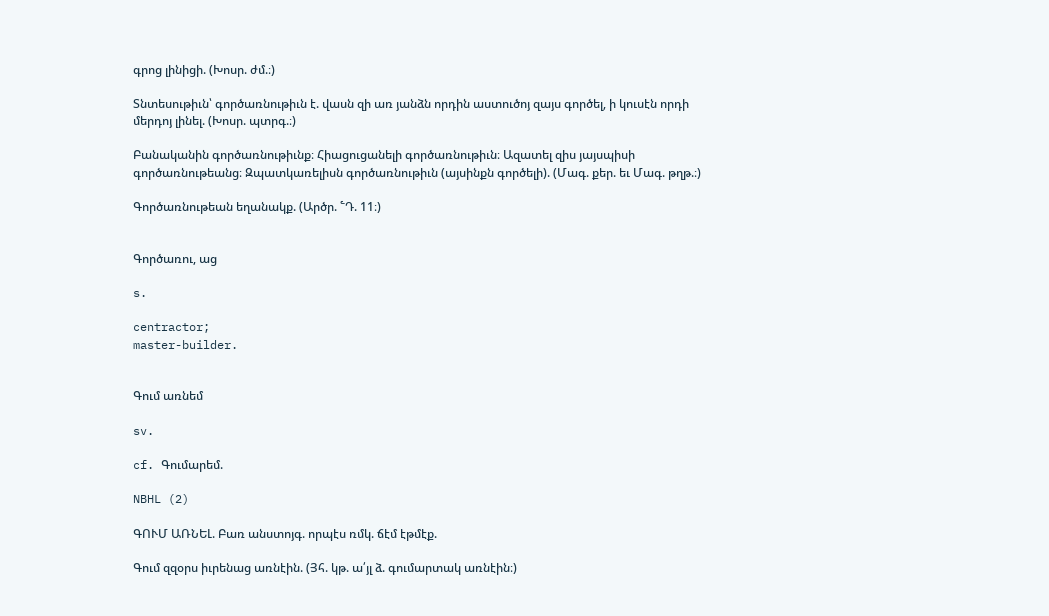գրոց լինիցի. (Խոսր. ժմ.։)

Տնտեսութիւն՝ գործառնութիւն է. վասն զի առ յանձն որդին աստուծոյ զայս գործել, ի կուսէն որդի մերդոյ լինել. (Խոսր. պտրգ.։)

Բանականին գործառնութիւնք։ Հիացուցանելի գործառնութիւն։ Ազատել զիս յայսպիսի գործառնութեանց։ Զպատկառելիսն գործառնութիւն (այսինքն գործելի). (Մագ. քեր. եւ Մագ. թղթ.։)

Գործառնութեան եղանակք. (Արծր. ՟Դ. 11։)


Գործառու, աց

s.

centractor;
master-builder.


Գում առնեմ

sv.

cf. Գումարեմ.

NBHL (2)

ԳՈՒՄ ԱՌՆԵԼ. Բառ անստոյգ. որպէս ռմկ. ճէմ էթմէք.

Գում զզօրս իւրենաց առնէին. (Յհ. կթ. ա՛յլ ձ. գումարտակ առնէին։)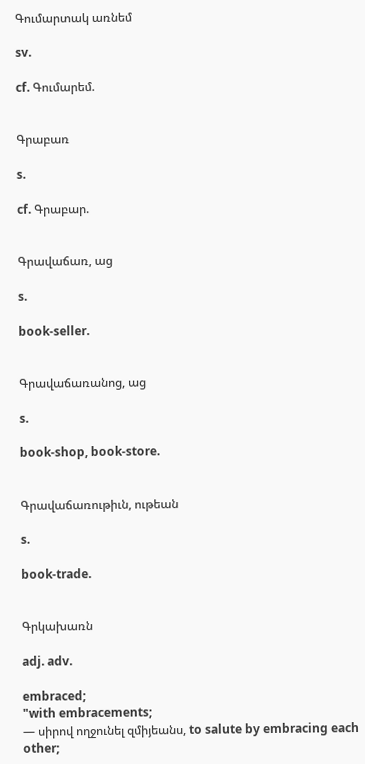Գումարտակ առնեմ

sv.

cf. Գումարեմ.


Գրաբառ

s.

cf. Գրաբար.


Գրավաճառ, աց

s.

book-seller.


Գրավաճառանոց, աց

s.

book-shop, book-store.


Գրավաճառութիւն, ութեան

s.

book-trade.


Գրկախառն

adj. adv.

embraced;
"with embracements;
— սիրով ողջունել զմիյեանս, to salute by embracing each other;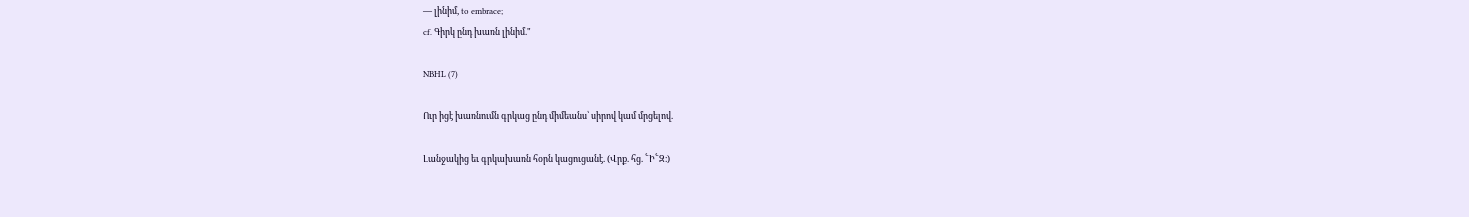— լինիմ, to embrace;
cf. Գիրկ ընդ խառն լինիմ."

NBHL (7)

Ուր իցէ խառնումն գրկաց ընդ միմեանս՝ սիրով կամ մրցելով.

Լանջակից եւ գրկախառն հօրն կացուցանէ. (Վրք. հց. ՟Ի՟Զ։)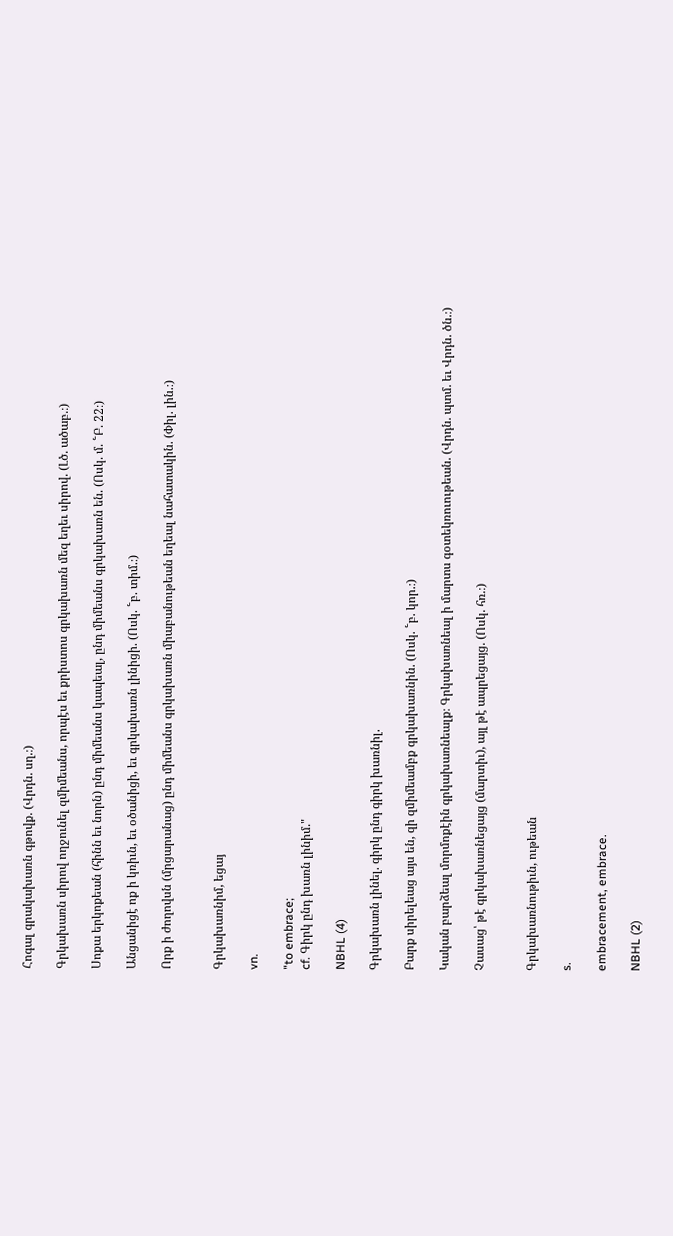Հոգալ գրակախառն գթովք. (Վրդն. սղ.։)

Գրկախառն սիրով ողջունել զմիմեանս, որպէս եւ քրիստոս գրկախառն մեզ եղեւ սիրով. (Լծ. ածաբ.։)

Սոքա երկոքեան (հինն եւ նորն) ընդ միմեանս կապեալ, ընդ միմեանս գրկախառն են. (Ոսկ. մ. ՟Բ. 22։)

Անցանիցէ ոք ի կռիւն, եւ օծանիցի, եւ գրկախառն լինիցի. (Ոսկ. ՟բ. տիմ.։)

Որք ի ժողովսն (մրցարանաց) ընդ միմեանս գրկախառն միաբանութեան եղեալ նահատակին. (Փիլ. լին.։)


Գրկախառնիմ, եցայ

vn.

"to embrace;
cf. Գիրկ ընդ խառն լինիմ."

NBHL (4)

Գրկախառն լինել. գիրկ ընդ գիրկ խառնիլ.

Բարք սիրելեաց այս են, զի զմիմեամբք գրկախառնին. (Ոսկ. ՟բ. կոր.։)

Կական բարձեալ մորմոքէին գրկախառնեալք։ Գրկախառնեալ ի մարտս գօտեկռուութեան. (Վրդն. պտմ. եւ Վրդն. ծն.։)

Չասաց՝ թէ գրկախառնեցայց (մարտիւ), այլ թէ ապրեցայց. (Ոսկ. հռ.։)


Գրկախառնութիւն, ութեան

s.

embracement, embrace.

NBHL (2)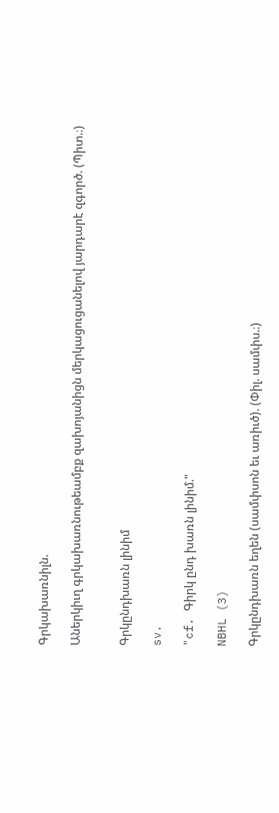Գրկախառնիլն.

Աներկիւղ գրկախառնութեամբք զախոյանիցն մերկացուցանելով յարդարէ զգործ. (Պիտ.։)


Գրկընդխառն լինիմ

sv.

"cf. Գիրկ ընդ խառն լինիմ."

NBHL (3)

Գրկընդխառն եղեն (սամփսոն եւ առիւծ). (Փիլ. սամփս.։)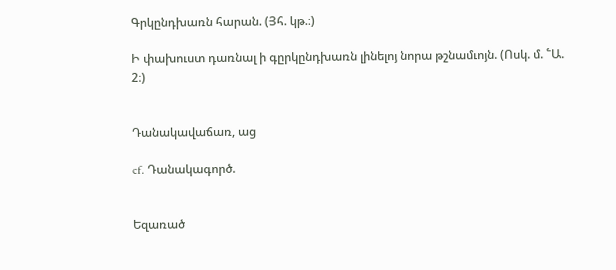Գրկընդխառն հարան. (Յհ. կթ.։)

Ի փախուստ դառնալ ի գըրկընդխառն լինելոյ նորա թշնամւոյն. (Ոսկ. մ. ՟Ա. 2։)


Դանակավաճառ, աց

cf. Դանակագործ.


Եզառած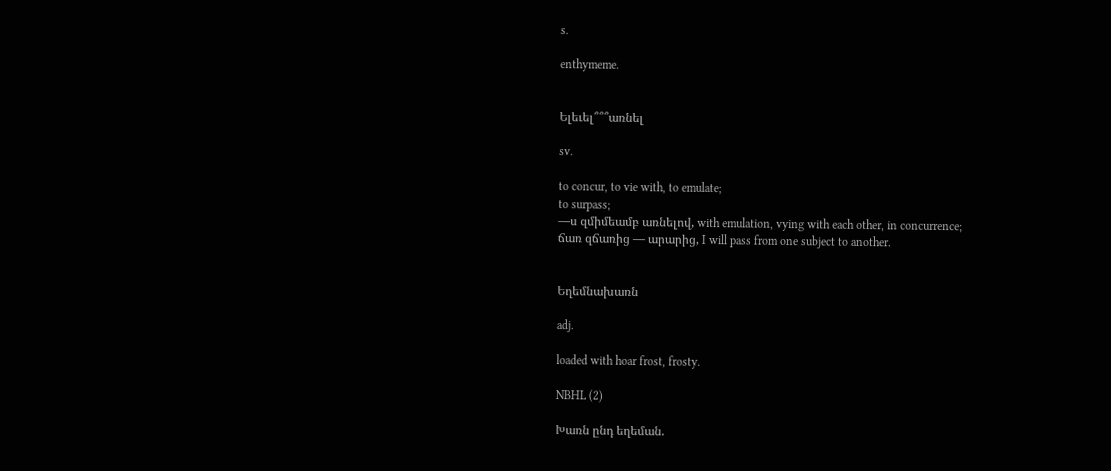s.

enthymeme.


Ելեւել՞՞՞առնել

sv.

to concur, to vie with, to emulate;
to surpass;
—ս զմիմեամբ առնելով, with emulation, vying with each other, in concurrence;
ճառ զճառից — արարից, I will pass from one subject to another.


Եղեմնախառն

adj.

loaded with hoar frost, frosty.

NBHL (2)

Խառն ընդ եղեման.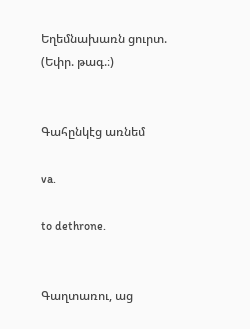Եղեմնախառն ցուրտ. (Եփր. թագ.։)


Գահընկէց առնեմ

va.

to dethrone.


Գաղտառու, աց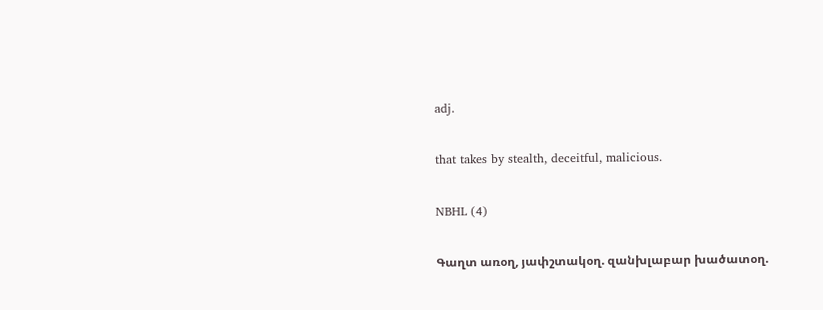adj.

that takes by stealth, deceitful, malicious.

NBHL (4)

Գաղտ առօղ, յափշտակօղ. զանխլաբար խածատօղ.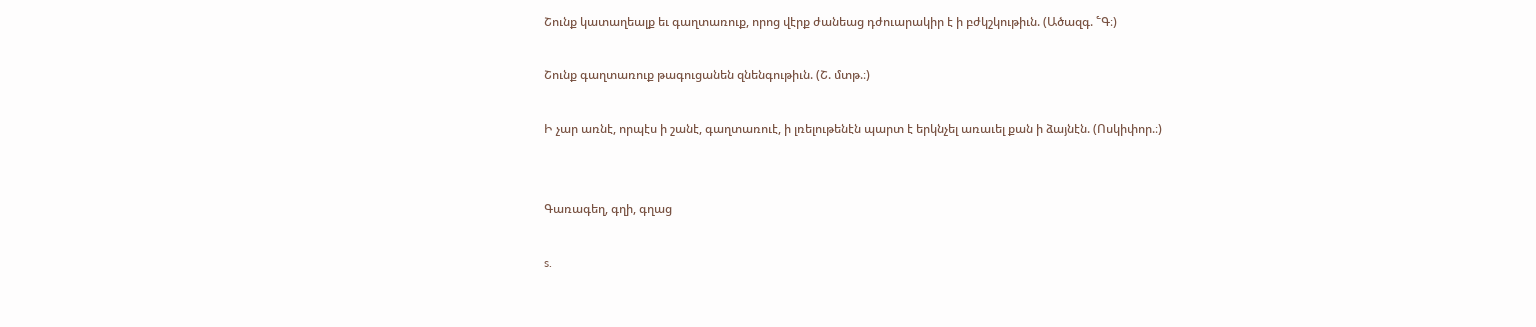Շունք կատաղեալք եւ գաղտառուք, որոց վէրք ժանեաց դժուարակիր է ի բժկշկութիւն. (Ածազգ. ՟Գ։)

Շունք գաղտառուք թագուցանեն զնենգութիւն. (Շ. մտթ.։)

Ի չար առնէ, որպէս ի շանէ, գաղտառուէ, ի լռելութենէն պարտ է երկնչել առաւել քան ի ձայնէն. (Ոսկիփոր.։)


Գառագեղ, գղի, գղաց

s.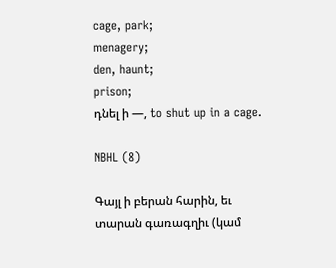cage, park;
menagery;
den, haunt;
prison;
դնել ի —, to shut up in a cage.

NBHL (8)

Գայլ ի բերան հարին, եւ տարան գառագղիւ (կամ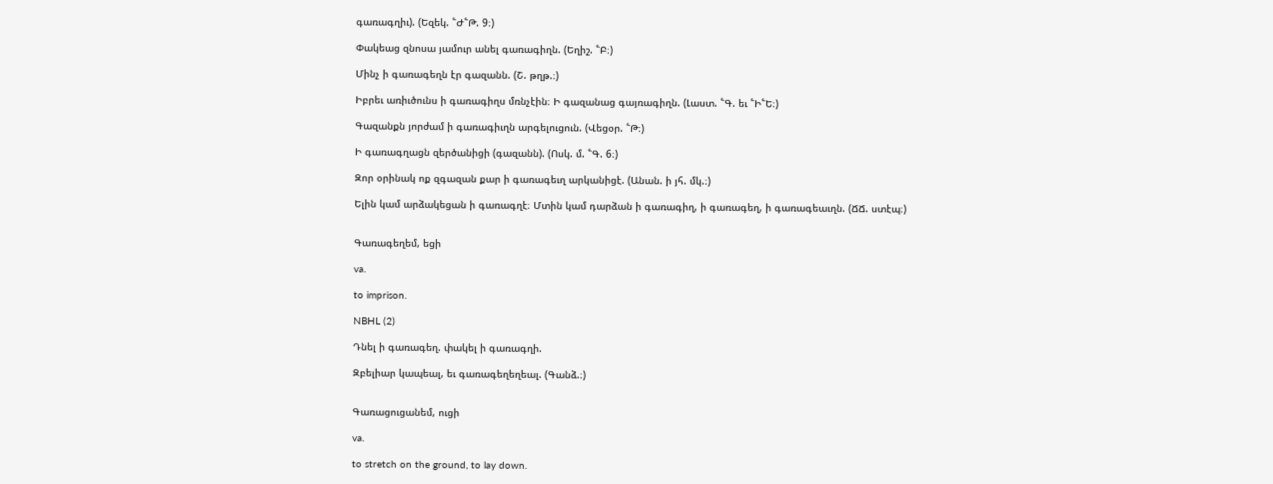գառագղիւ). (Եզեկ. ՟Ժ՟Թ. 9։)

Փակեաց զնոսա յամուր անել գառագիղն. (Եղիշ. ՟Բ։)

Մինչ ի գառագեղն էր գազանն. (Շ. թղթ.։)

Իբրեւ առիւծունս ի գառագիղս մռնչէին։ Ի գազանաց գայռագիղն. (Լաստ. ՟Գ. եւ ՟Ի՟Ե։)

Գազանքն յորժամ ի գառագիւղն արգելուցուն. (Վեցօր. ՟Թ։)

Ի գառագղացն զերծանիցի (գազանն). (Ոսկ. մ. ՟Գ. 6։)

Զոր օրինակ ոք զգազան քար ի գառագեւղ արկանիցէ. (Անան. ի յհ. մկ.։)

Ելին կամ արձակեցան ի գառագղէ։ Մտին կամ դարձան ի գառագիղ, ի գառագեղ, ի գառագեաւղն. (ՃՃ. ստէպ։)


Գառագեղեմ, եցի

va.

to imprison.

NBHL (2)

Դնել ի գառագեղ. փակել ի գառագղի.

Զբելիար կապեալ, եւ գառագեղեղեալ. (Գանձ.։)


Գառացուցանեմ, ուցի

va.

to stretch on the ground, to lay down.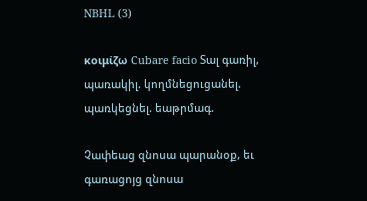NBHL (3)

κοιμίζω Cubare facio Տալ գառիլ, պառակիլ. կողմնեցուցանել. պառկեցնել. եաթրմագ.

Չափեաց զնոսա պարանօք, եւ գառացոյց զնոսա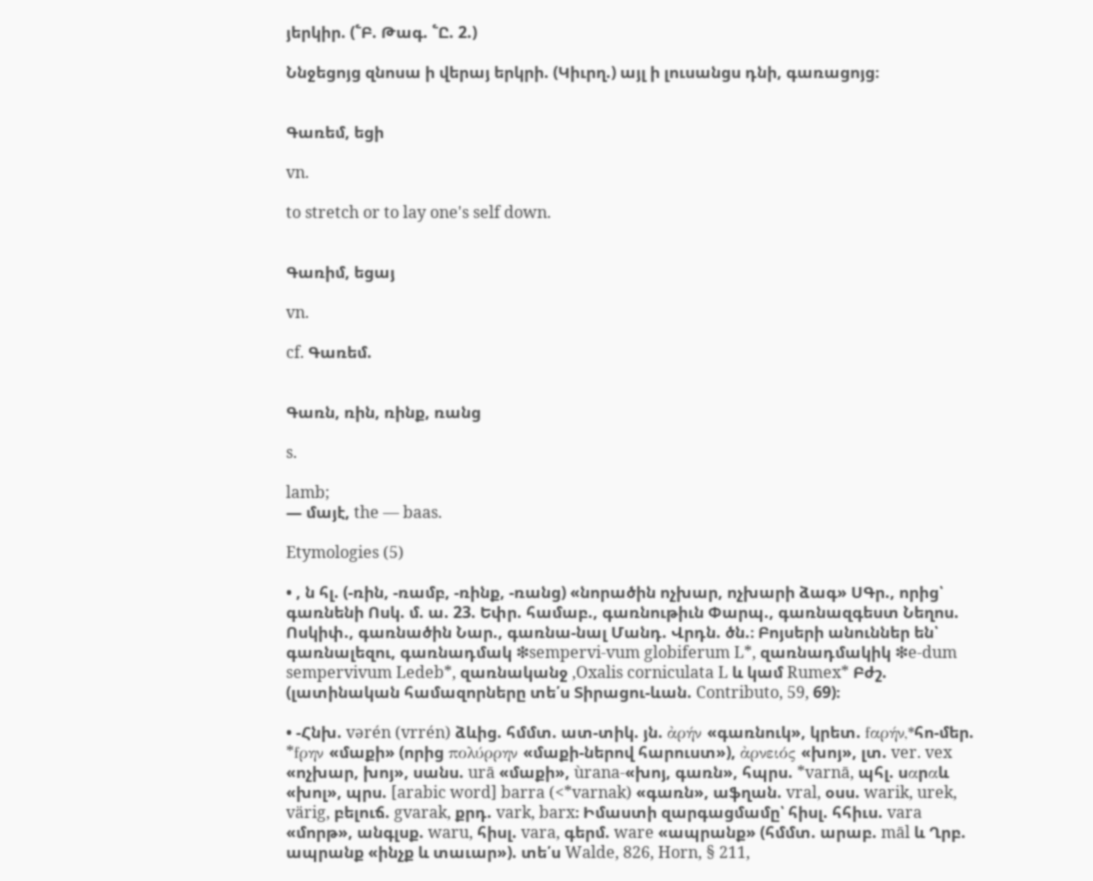յերկիր. (՟Բ. Թագ. ՟Ը. 2.)

Ննջեցոյց զնոսա ի վերայ երկրի. (Կիւրղ.) այլ ի լուսանցս դնի, գառացոյց։


Գառեմ, եցի

vn.

to stretch or to lay one's self down.


Գառիմ, եցայ

vn.

cf. Գառեմ.


Գառն, ռին, ռինք, ռանց

s.

lamb;
— մայէ, the — baas.

Etymologies (5)

• , ն հլ. (-ռին, -ռամբ, -ռինք, -ռանց) «նորածին ոչխար, ոչխարի ձագ» ՍԳր., որից՝ գառնենի Ոսկ. մ. ա. 23. Եփր. համաբ., գառնութիւն Փարպ., գառնազգեստ Նեղոս. Ոսկիփ., գառնածին Նար., գառնա-նալ Մանդ. Վրդն. ծն.։ Բոյսերի անուններ են՝ գառնալեզու, գառնադմակ ❇sempervi-vum globiferum L*, զառնադմակիկ ❇e-dum sempervivum Ledeb*, զառնականջ ,Oxalis corniculata L և կամ Rumex* Բժշ. (լատինական համազորները տե՛ս Տիրացու-ևան. Contributo, 59, 69)։

• -Հնխ. vərén (vrrén) ձևից. հմմտ. ատ-տիկ. յն. ἀρήν «գառնուկ», կրետ. fαρήν,*հո-մեր. *fρην «մաքի» (որից πολύρρην «մաքի-ներով հարուստ»), ἀρνειός «խոյ», լտ. ver. vex «ոչխար, խոյ», սանս. urā «մաքի», ùrana-«խոյ, գառն», հպրս. *varnā, պհլ. սαրαև «խոլ», պրս. [arabic word] barra (<*varnak) «գառն», աֆղան. vral, օսս. warik, urek, värig, բելուճ. gvarak, քրդ. vark, barx։ Իմաստի զարգացմամը՝ հիսլ. հհիւս. vara «մորթ», անգլսք. waru, հիսլ. vara, գերմ. ware «ապրանք» (հմմտ. արաբ. māl և Ղրբ. ապրանք «ինչք և տաւար»). տե՛ս Walde, 826, Horn, § 211,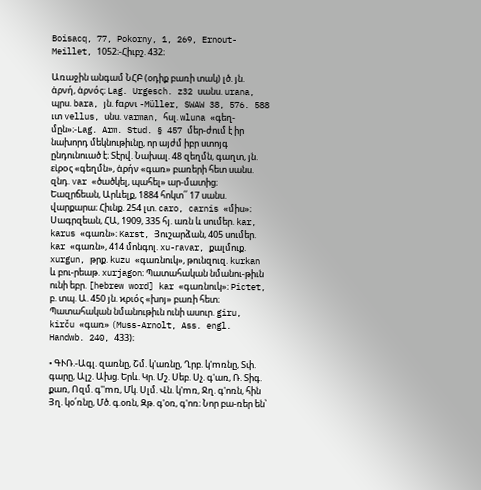Boisacq, 77, Pokorny, 1, 269, Ernout-Meillet, 1052։-Հիւբշ. 432։

Առաջին անգամ ՆՀԲ (օդիք բառի տակ) լծ. յն. ἀρνή, ἀρνός։ Lag. Urgesch. z32 սանս. urana, պրս. bara, յն. fαρνι -Müller, SWAW 38, 576. 588 ւտ vellus, սնս. varman, հսլ. wluna «գեղ-մըն»։-Lag. Arm. Stud. § 457 մեր-ժում է իր նախորդ մեկնութիւնը, որ այժմ իբր ստոյգ ընդունուած է։ Տէրվ. Նախալ. 48 զեղմն, գաղտ, յն. εἰρος «գեղմն», ἀρήν «գառ» բառերի հետ սանս. զնդ. var «ծածկել, պահել» ար-մատից։ Եազրճեան, Արևելք, 1884 հոկտ՛՛ 17 սանս. վարքարա։ Հիւնք. 254 լտ. caro, carnis «միս»։ Սագրզեան, ՀԱ, 1909, 335 հյ. առն և սումեր. kar, karus «գառն»։ Karst, Յուշարձան, 405 սումեր. kar «գառն», 414 մոնգոլ. xu-гavar, քալմուք. xurgun, թրք. kuzu «գառնուկ», թունզուզ. kurkan և բու-րեաթ. xurjagon։ Պատահական նմանու-թիւն ունի եբր. [hebrew word] kar «գառնուկ»։ Pictet, բ. տպ. Ա. 450 յն. ϰριός «խոյ» բառի հետ։ Պատահական նմանութիւն ունի ասուր. giru, kirču «գառ» (Muss-Arnolt, Ass. engl. Handwb. 240, 433)։

• ԳՒՌ.-Ագլ. զառնը, Շմ. կ'առնը, Ղրբ. կ'mռնը, Տփ. գարը, Ալշ. Ախց. Երև. Կր. Մշ. Սեբ. Սչ. գ'առ, Ռ. Տիգ. քառ, Ոզմ. գ''mռ, Մկ. Սլմ. Վն. կ'mռ, Ջղ. գ'ոռն, հին Յղ. կօ՛ռնը, Մծ. գ.օռն, Զթ. գ'օռ, գ'ոռ։ Նոր բա-ռեր են՝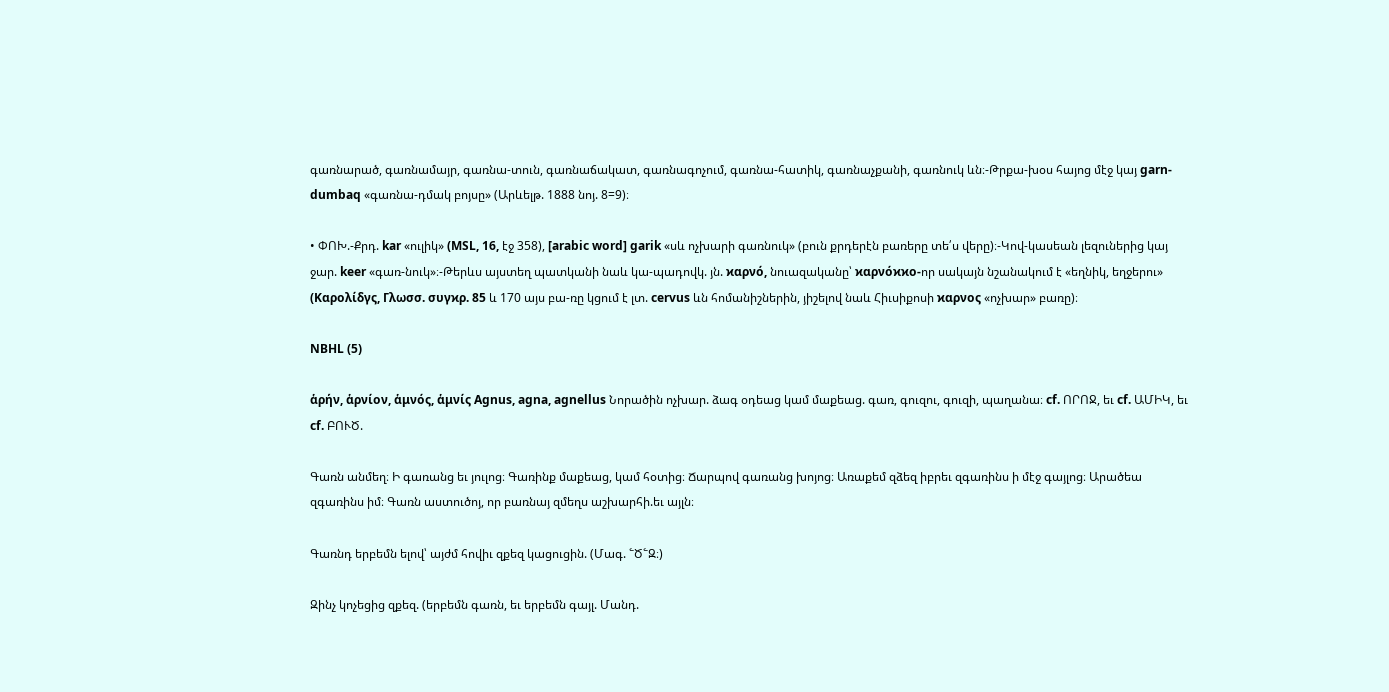գառնարած, գառնամայր, գառնա-տուն, գառնաճակատ, գառնագոչում, գառնա-հատիկ, գառնաչքանի, գառնուկ ևն։-Թրքա-խօս հայոց մէջ կայ garn-dumbaq «գառնա-դմակ բոյսը» (Արևելթ. 1888 նոյ. 8=9)։

• ՓՈԽ.-Քրդ. kar «ուլիկ» (MSL, 16, էջ 358), [arabic word] garik «սև ոչխարի գառնուկ» (բուն քրդերէն բառերը տե՛ս վերը)։-Կով-կասեան լեզուներից կայ ջար. keer «գառ-նուկ»։-Թերևս այստեղ պատկանի նաև կա-պադովկ. յն. ϰαρνό, նուազականը՝ ϰαρνόϰϰο-որ սակայն նշանակում է «եղնիկ, եղջերու» (Kαρολίδγς, Γλωσσ. συγϰρ. 85 և 170 այս բա-ռը կցում է լտ. cervus ևն հոմանիշներին, յիշելով նաև Հիւսիքոսի ϰαρνος «ոչխար» բառը)։

NBHL (5)

ἁρήν, ἁρνίον, ἁμνός, ἁμνίς Agnus, agna, agnellus Նորածին ոչխար. ձագ օդեաց կամ մաքեաց. գառ, գուզու, գուզի, պաղանա։ cf. ՈՐՈՋ, եւ cf. ԱՄԻԿ, եւ cf. ԲՈՒԾ.

Գառն անմեղ։ Ի գառանց եւ յուլոց։ Գառինք մաքեաց, կամ հօտից։ Ճարպով գառանց խոյոց։ Առաքեմ զձեզ իբրեւ զգառինս ի մէջ գայլոց։ Արածեա զգառինս իմ։ Գառն աստուծոյ, որ բառնայ զմեղս աշխարհի.եւ այլն։

Գառնդ երբեմն ելով՝ այժմ հովիւ զքեզ կացուցին. (Մագ. ՟Ծ՟Զ։)

Զինչ կոչեցից զքեզ. (երբեմն գառն, եւ երբեմն գայլ. Մանդ.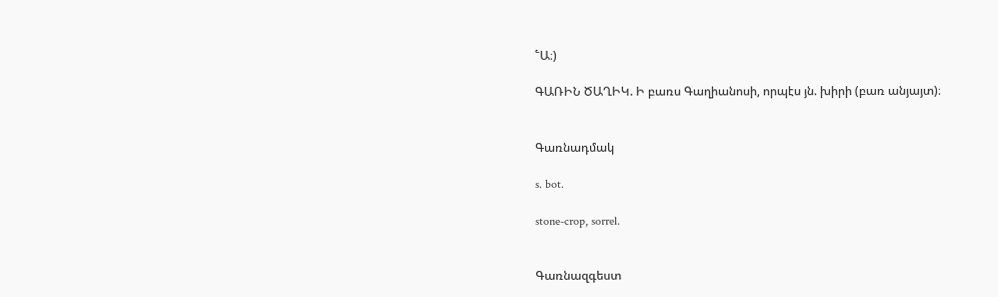՟Ա։)

ԳԱՌԻՆ ԾԱՂԻԿ. Ի բառս Գաղիանոսի, որպէս յն. խիրի (բառ անյայտ)։


Գառնադմակ

s. bot.

stone-crop, sorrel.


Գառնազգեստ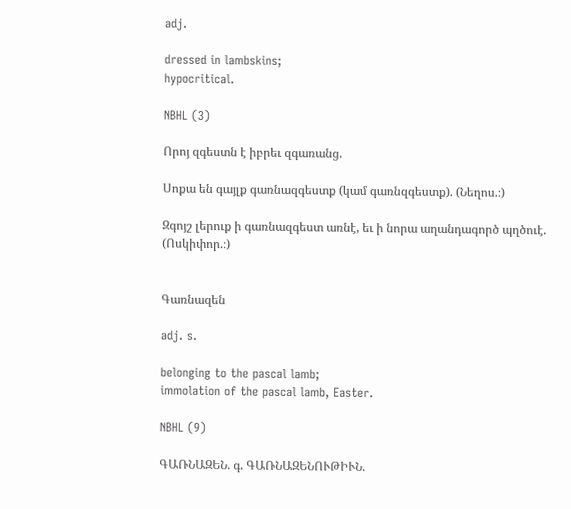adj.

dressed in lambskins;
hypocritical.

NBHL (3)

Որոյ զգեստն է իբրեւ զգառանց.

Սոքա են գայլք գառնազգեստք (կամ գառնզգեստք). (Նեղոս.։)

Զգոյշ լերուք ի գառնազգեստ առնէ, եւ ի նորա աղանդագործ պղծուէ. (Ոսկիփոր.։)


Գառնազեն

adj. s.

belonging to the pascal lamb;
immolation of the pascal lamb, Easter.

NBHL (9)

ԳԱՌՆԱԶԵՆ. գ. ԳԱՌՆԱԶԵՆՈՒԹԻՒՆ.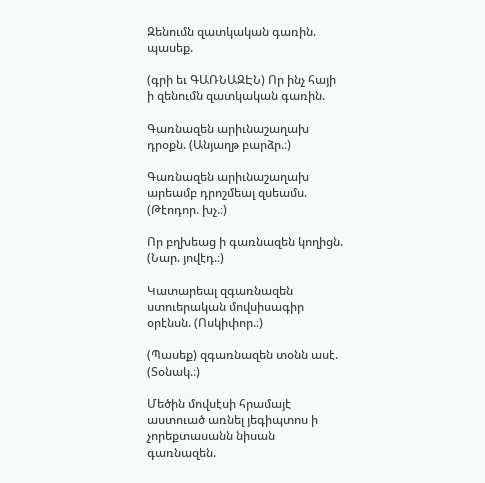Զենումն զատկական գառին. պասեք.

(գրի եւ ԳԱՌՆԱԶԷՆ) Որ ինչ հայի ի զենումն զատկական գառին.

Գառնազեն արիւնաշաղախ դրօքն. (Անյաղթ բարձր.։)

Գառնազեն արիւնաշաղախ արեամբ դրոշմեալ զսեամս. (Թէոդոր. խչ.։)

Որ բղխեաց ի գառնազեն կողիցն. (Նար. յովէդ.։)

Կատարեալ զգառնազեն ստուերական մովսիսագիր օրէնսն. (Ոսկիփոր.։)

(Պասեք) զգառնազեն տօնն ասէ. (Տօնակ.։)

Մեծին մովսէսի հրամայէ աստուած առնել յեգիպտոս ի չորեքտասանն նիսան գառնազեն.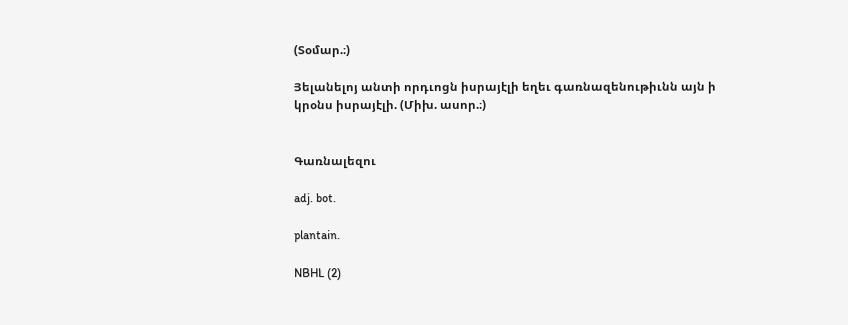(Տօմար.։)

Յելանելոյ անտի որդւոցն իսրայէլի եղեւ գառնազենութիւնն այն ի կրօնս իսրայէլի. (Միխ. ասոր.։)


Գառնալեզու

adj. bot.

plantain.

NBHL (2)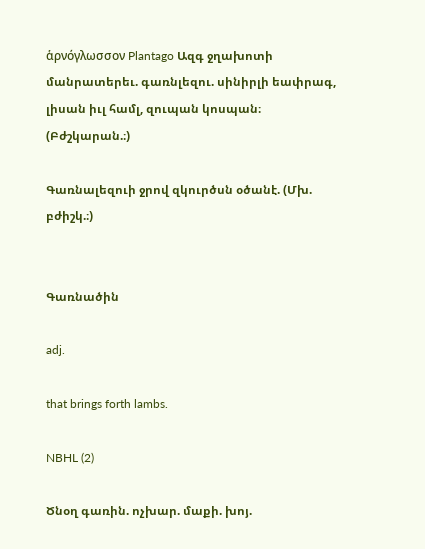ἁρνόγλωσσον Plantago Ազգ ջղախոտի մանրատերեւ. գառնլեզու. սինիրլի եափրագ, լիսան իւլ համլ, զուպան կոսպան։ (Բժշկարան.։)

Գառնալեզուի ջրով զկուրծսն օծանէ. (Մխ. բժիշկ.։)


Գառնածին

adj.

that brings forth lambs.

NBHL (2)

Ծնօղ գառին. ոչխար. մաքի. խոյ.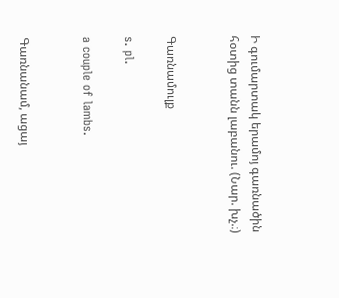Ի գումարտակ երամոյ գառնածին հօտից տանն լաբանու. (Նար. խչ.։)


Գառնամուլք

s. pl.

a couple of lambs.


Գառնանամ, ացայ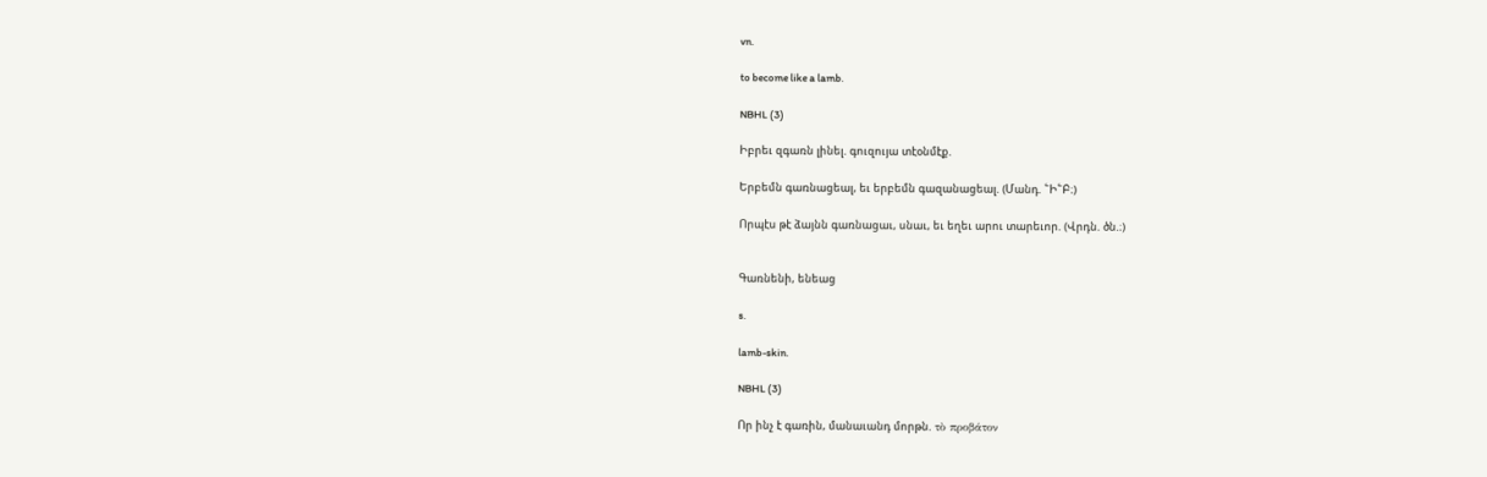vn.

to become like a lamb.

NBHL (3)

Իբրեւ զգառն լինել. գուզույա տէօնմէք.

Երբեմն գառնացեալ, եւ երբեմն գազանացեալ. (Մանդ. ՟Ի՟Բ։)

Որպէս թէ ձայնն գառնացաւ, սնաւ, եւ եղեւ արու տարեւոր. (Վրդն. ծն.։)


Գառնենի, ենեաց

s.

lamb-skin.

NBHL (3)

Որ ինչ է գառին, մանաւանդ մորթն. τὸ προβάτον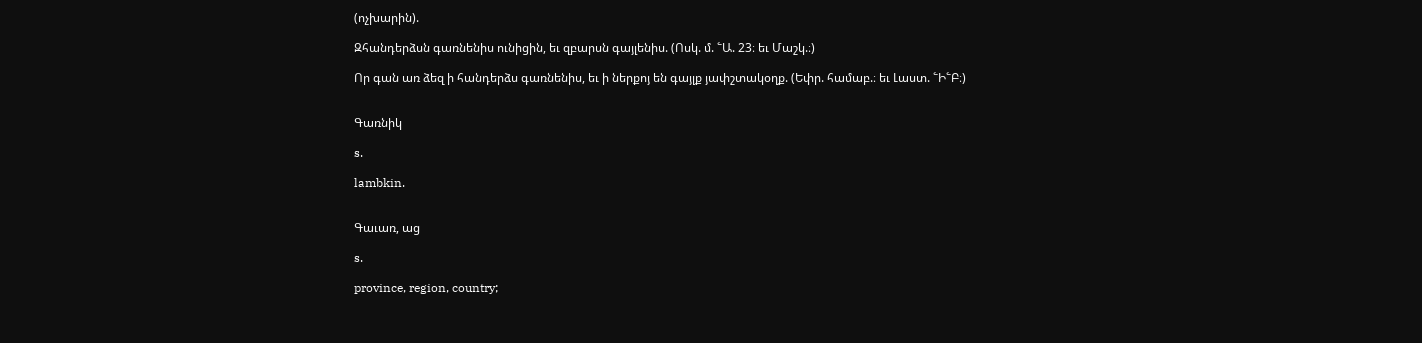(ոչխարին).

Զհանդերձսն գառնենիս ունիցին, եւ զբարսն գայլենիս. (Ոսկ. մ. ՟Ա. 23։ եւ Մաշկ.։)

Որ գան առ ձեզ ի հանդերձս գառնենիս, եւ ի ներքոյ են գայլք յափշտակօղք. (Եփր. համաբ.։ եւ Լաստ. ՟Ի՟Բ։)


Գառնիկ

s.

lambkin.


Գաւառ, աց

s.

province, region, country;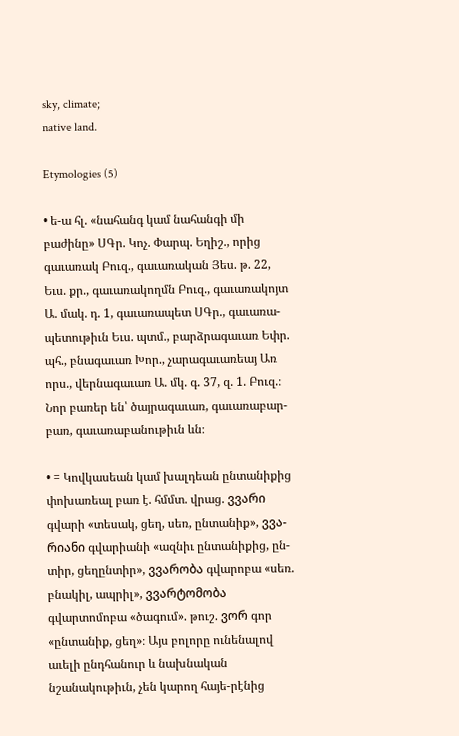sky, climate;
native land.

Etymologies (5)

• ե-ա հլ. «նահանգ կամ նահանգի մի բաժինը» ՍԳր. Կոչ. Փարպ. Եղիշ., որից գաւառակ Բուզ., գաւառական Յես. թ. 22, Եւս. քր., գաւառակողմն Բուզ., գաւառակոյտ Ա. մակ. դ. 1, գաւառապետ ՍԳր., գաւառա-պետութիւն Եւս. պտմ., բարձրագաւառ Եփր. պհ., բնագաւառ Խոր., չարագաւառեայ Առ որս., վերնագաւառ Ա. մկ. գ. 37, զ. 1. Բուզ.։ Նոր բառեր են՝ ծայրագաւառ, գաւառաբար-բառ, գաւառաբանութիւն ևն։

• = Կովկասեան կամ խալդեան ընտանիքից փոխառեալ բառ է. հմմտ. վրաց. ვვარი գվարի «տեսակ, ցեղ, սեռ, ընտանիք», ვვა-რიანი գվարիանի «ազնիւ ընտանիքից, ըն-տիր, ցեղընտիր», ვვარობა գվարոբա «սեռ. բնակիլ, ապրիլ», ვვარტომობა գվարտոմոբա «ծագում». թուշ. ვორ գոր «ընտանիք, ցեղ»։ Այս բոլորը ունենալով աւելի ընդհանուր և նախնական նշանակութիւն, չեն կարող հայե-րէնից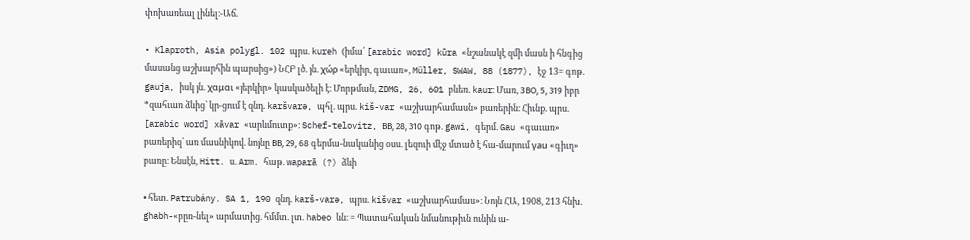փոխառեալ լինել։-Աճ.

• Klaproth, Asia polygl. 102 պրս. kureh (իմա՛ [arabic word] kūra «նշանակէ զմի մասն ի հնգից մասանց աշխարհին պարսից») ՆՀԲ լծ. յն. χώρ «երկիր, գաւառ», Müller, SWAW, 88 (1877), էջ 13= գոթ. gauja, իսկ յն. χαμαι «յերկիր» կասկածելի է։ Մորթման, ZDMG, 26, 601 բևեռ. kaur։ Մառ, ЗВО, 5, 319 իբր *զահւառ ձևից՝ կր-ցում է զնդ. karšvarə, պհլ. պրս. kiš-var «աշխարհամասն» բառերին։ Հիւնք. պրս. [arabic word] xāvar «արևմուտք»։ Schef-telovitz, BВ, 28, 310 գոթ. gawi, գերմ. Gau «գաւառ» բառերիզ՝ առ մասնիկով. նոյնը BВ, 29, 68 գերմա-նականից օսս. լեզուի մէջ մտած է հա-մարում γau «գիւղ» բառը։ Ենսէն, Hitt. ս. Arm. հաթ. waparā (?) ձևի

• հետ. Patrubány. SA 1, 190 զնդ. karš-varə, պրս. kišvar «աշխարհամաս»։ Նոյն ՀԱ, 1908, 213 հնխ. ghabh-«բըռ-նել» արմատից. հմմտ. լտ. habeo ևն։ = Պատահական նմանութիւն ունին ա-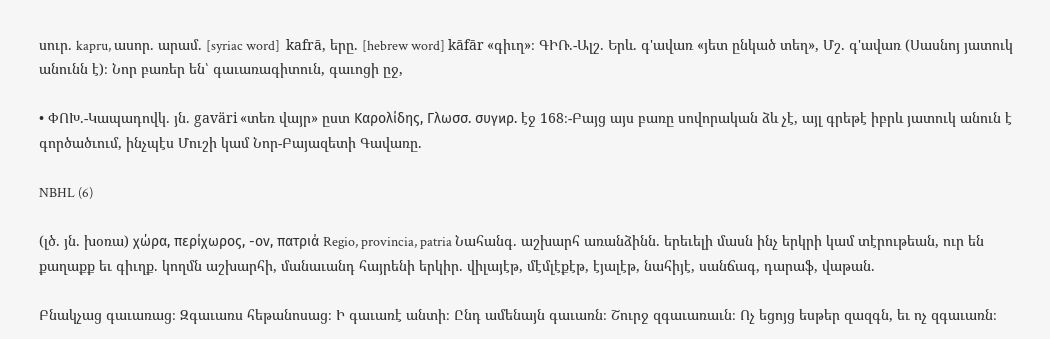սուր. kapru, ասոր. արամ. [syriac word]  kafrā, երը. [hebrew word] kāfār «գիւղ»։ ԳԻՌ.-Ալշ. Երև. գ'ավառ «յետ ընկած տեղ», Մշ. գ'ավառ (Սասնոյ յատուկ անունն է)։ Նոր բառեր են՝ գաւառագիտուն, գաւոցի ըջ,

• ՓՈԽ.-Կապադովկ. յն. gaväri «տեռ վայր» ըստ Kαρολίδης, Γλωσσ. συγϰρ. էջ 168։-Բայց այս բառը սովորական ձև չէ, այլ գրեթէ իբրև յատուկ անուն է գործածւում, ինչպէս Մուշի կամ Նոր-Բայազետի Գավառը.

NBHL (6)

(լծ. յն. խօռա) χώρα, περίχωρος, -ον, πατριά Regio, provincia, patria Նահանգ. աշխարհ առանձինն. երեւելի մասն ինչ երկրի կամ տէրութեան, ուր են քաղաքք եւ գիւղք. կողմն աշխարհի, մանաւանդ հայրենի երկիր. վիլայէթ, մէմլէքէթ, էյալէթ, նահիյէ, սանճագ, դարաֆ, վաթան.

Բնակչաց գաւառաց։ Զգաւառս հեթանոսաց։ Ի գաւառէ անտի։ Ընդ ամենայն գաւառն։ Շուրջ զգաւառաւն։ Ոչ եցոյց եսթեր զազգն, եւ ոչ զգաւառն։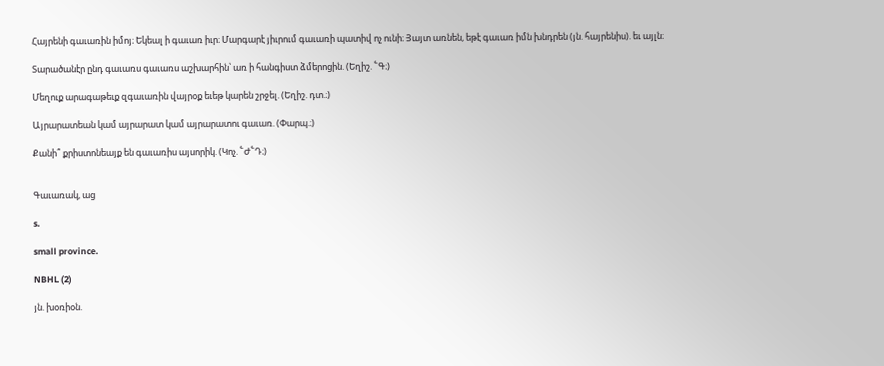Հայրենի գաւառին իմոյ։ Եկեալ ի գաւառ իւր։ Մարգարէ յիւրում գաւառի պատիվ ոչ ունի։ Յայտ առնեն, եթէ գաւառ իմն խնդրեն (յն. հայրենիս). եւ այլն։

Տարածանէր ընդ գաւառս գաւառս աշխարհին՝ առ ի հանգիստ ձմերոցին. (Եղիշ. ՟Գ։)

Մեղուք արագաթեւք զգաւառին վայրօք եւեթ կարեն շրջել. (Եղիշ. դտ.։)

Այրարատեան կամ այրարատ կամ այրարատու գաւառ. (Փարպ.։)

Քանի՞ քրիստոնեայք են գաւառիս այսորիկ. (Կոչ. ՟Ժ՟Դ։)


Գաւառակ, աց

s.

small province.

NBHL (2)

յն. խօռիօն.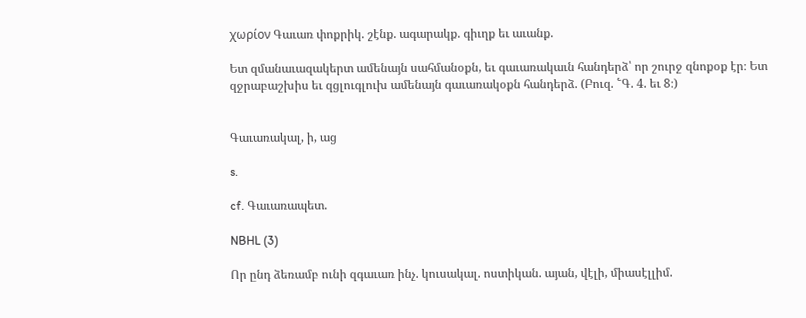χωρίον Գաւառ փոքրիկ. շէնք. ագարակք. գիւղք եւ աւանք.

Ետ զմանաւազակերտ ամենայն սահմանօքն, եւ գաւառակաւն հանդերձ՝ որ շուրջ զնոքօք էր։ Ետ զջրաբաշխիս եւ զցլուգլուխ ամենայն գաւառակօքն հանդերձ. (Բուզ. ՟Գ. 4. եւ 8։)


Գաւառակալ, ի, աց

s.

cf. Գաւառապետ.

NBHL (3)

Որ ընդ ձեռամբ ունի զգաւառ ինչ. կուսակալ. ոստիկան. այան, վէլի, միասէլլիմ.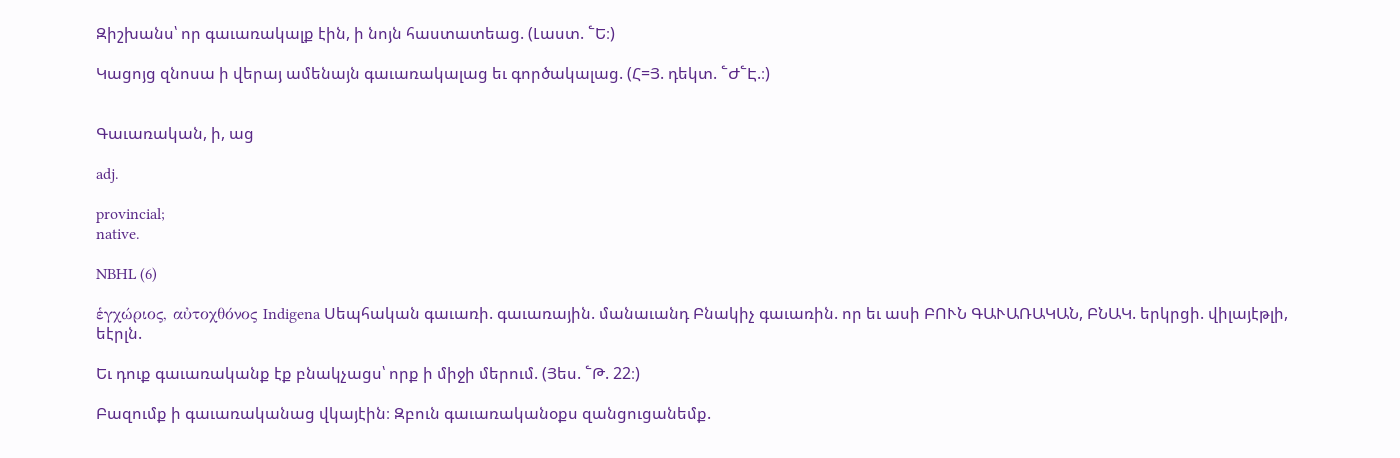Զիշխանս՝ որ գաւառակալք էին, ի նոյն հաստատեաց. (Լաստ. ՟Ե։)

Կացոյց զնոսա ի վերայ ամենայն գաւառակալաց եւ գործակալաց. (Հ=Յ. դեկտ. ՟Ժ՟Է.։)


Գաւառական, ի, աց

adj.

provincial;
native.

NBHL (6)

ἑγχώριος, αὐτοχθόνος Indigena Սեպհական գաւառի. գաւառային. մանաւանդ Բնակիչ գաւառին. որ եւ ասի ԲՈՒՆ ԳԱՒԱՌԱԿԱՆ, ԲՆԱԿ. երկրցի. վիլայէթլի, եէրլն.

Եւ դուք գաւառականք էք բնակչացս՝ որք ի միջի մերում. (Յես. ՟Թ. 22։)

Բազումք ի գաւառականաց վկայէին։ Զբուն գաւառականօքս զանցուցանեմք.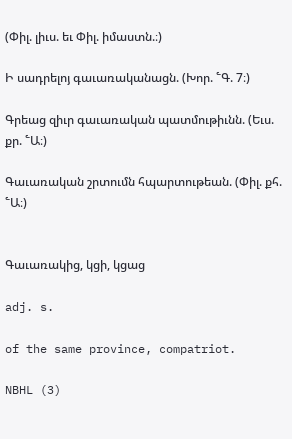(Փիլ. լիւս. եւ Փիլ. իմաստն.։)

Ի սադրելոյ գաւառականացն. (Խոր. ՟Գ. 7։)

Գրեաց զիւր գաւառական պատմութիւնն. (Եւս. քր. ՟Ա։)

Գաւառական շրտումն հպարտութեան. (Փիլ. քհ. ՟Ա։)


Գաւառակից, կցի, կցաց

adj. s.

of the same province, compatriot.

NBHL (3)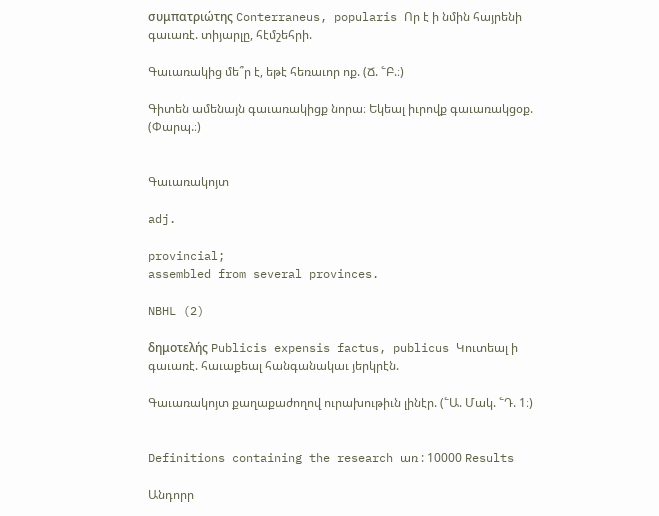συμπατριώτης Conterraneus, popularis Որ է ի նմին հայրենի գաւառէ. տիյարլը, հէմշեհրի.

Գաւառակից մե՞ր է, եթէ հեռաւոր ոք. (Ճ. ՟Բ.։)

Գիտեն ամենայն գաւառակիցք նորա։ Եկեալ իւրովք գաւառակցօք. (Փարպ.։)


Գաւառակոյտ

adj.

provincial;
assembled from several provinces.

NBHL (2)

δημοτελής Publicis expensis factus, publicus Կուտեալ ի գաւառէ. հաւաքեալ հանգանակաւ յերկրէն.

Գաւառակոյտ քաղաքաժողով ուրախութիւն լինէր. (՟Ա. Մակ. ՟Դ. 1։)


Definitions containing the research առ : 10000 Results

Անդորր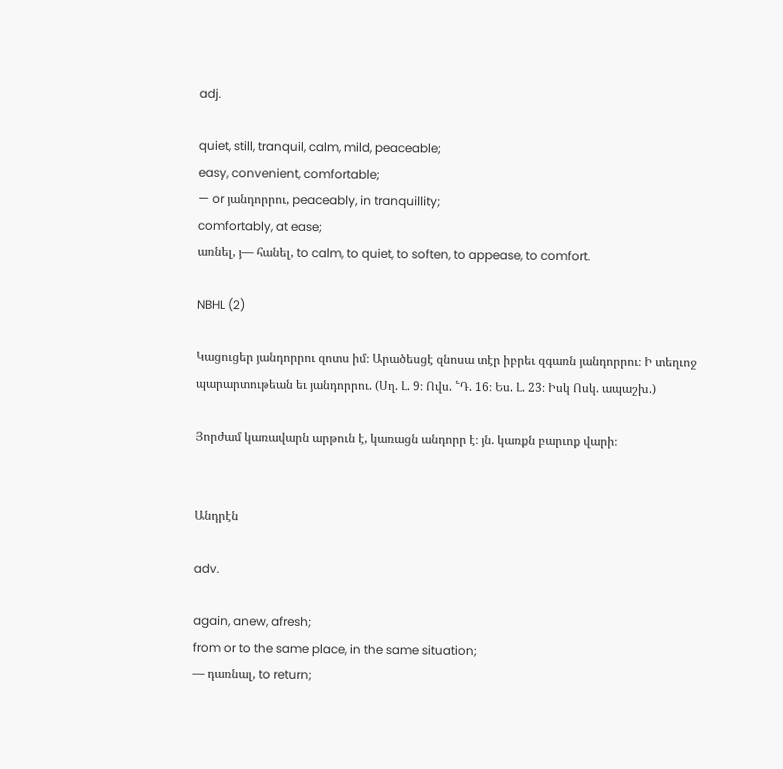adj.

quiet, still, tranquil, calm, mild, peaceable;
easy, convenient, comfortable;
— or յանդորրու, peaceably, in tranquillity;
comfortably, at ease;
առնել, յ— հանել, to calm, to quiet, to soften, to appease, to comfort.

NBHL (2)

Կացուցեր յանդորրու զոտս իմ։ Արածեսցէ զնոսա տէր իբրեւ զգառն յանդորրու։ Ի տեղւոջ պարարտութեան եւ յանդորրու. (Սղ. Լ. 9։ Ովս. ՟Դ. 16։ Ես. Լ. 23։ Իսկ Ոսկ. ապաշխ.)

Յորժամ կառավարն արթուն է, կառացն անդորր է։ յն. կառքն բարւոք վարի։


Անդրէն

adv.

again, anew, afresh;
from or to the same place, in the same situation;
— դառնալ, to return;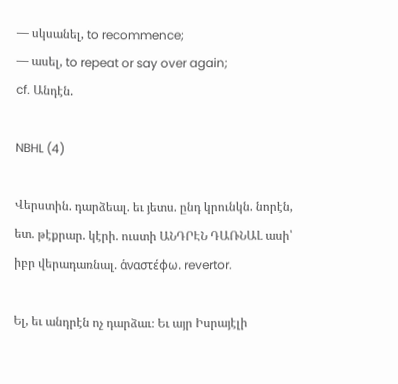— սկսանել, to recommence;
— ասել, to repeat or say over again;
cf. Անդէն.

NBHL (4)

Վերստին. դարձեալ. եւ յետս. ընդ կրունկն. նորէն, ետ. թէքրար. կէրի. ուստի ԱՆԴՐԷՆ ԴԱՌՆԱԼ ասի՝ իբր վերադառնալ. ἁναστέφω. revertor.

Ել, եւ անդրէն ոչ դարձաւ։ Եւ այր Իսրայէլի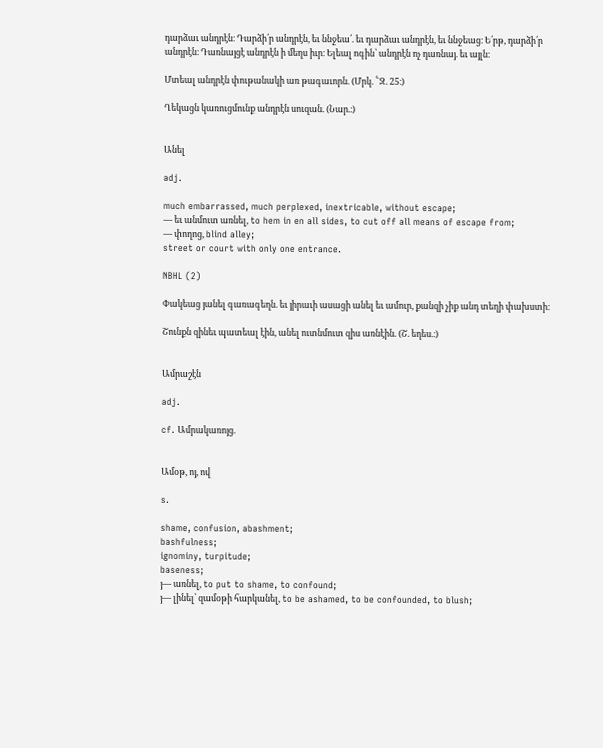դարձաւ անդրէն։ Դարձի՛ր անդրէն, եւ ննջեա՛. եւ դարձաւ անդրէն, եւ ննջեաց։ Ե՛րթ, դարձի՛ր անդրէն։ Դառնայցէ անդրէն ի մեղս իւր։ Ելեալ ոգին՝ անդրէն ոչ դառնայ. եւ այլն։

Մտեալ անդրէն փութանակի առ թագաւորն. (Մրկ. ՟Զ. 25։)

Ղեկացն կառուցմունք անդրէն սուզան. (Նար.։)


Անել

adj.

much embarrassed, much perplexed, inextricable, without escape;
— եւ անմուտ առնել, to hem in en all sides, to cut off all means of escape from;
— փողոց, blind alley;
street or court with only one entrance.

NBHL (2)

Փակեաց յանել գառագեղն. եւ յիրաւի ասացի անել եւ ամուր, քանզի չիք անդ տեղի փախստի։

Շունքն զինեւ պատեալ էին, անել ուտնմուտ զիս առնէին. (Շ. եդես.։)


Ամրաշէն

adj.

cf. Ամրակառոյց.


Ամօթ, ոյ, ով

s.

shame, confusion, abashment;
bashfulness;
ignominy, turpitude;
baseness;
յ— առնել, to put to shame, to confound;
յ— լինել՝ զամօթի հարկանել, to be ashamed, to be confounded, to blush;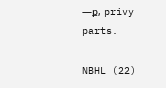—ք, privy parts.

NBHL (22)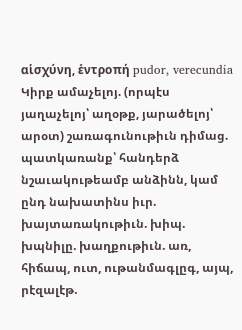αἱσχύνη, ἑντροπή pudor, verecundia Կիրք ամաչելոյ. (որպէս յաղաչելոյ՝ աղօթք, յարածելոյ՝ արօտ) շառագունութիւն դիմաց. պատկառանք՝ հանդերձ նշաւակութեամբ անձինն, կամ ընդ նախատինս իւր. խայտառակութիւն. խիպ. խպնիլը. խաղքութիւն. առ, հիճապ, ուտ, ութանմագլըգ, այպ, րէզալէթ.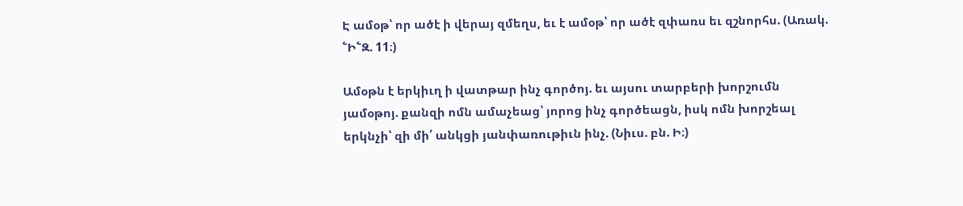Է ամօթ՝ որ ածէ ի վերայ զմեղս, եւ է ամօթ՝ որ ածէ զփառս եւ զշնորհս. (Առակ. ՟Ի՟Զ. 11։)

Ամօթն է երկիւղ ի վատթար ինչ գործոյ. եւ այսու տարբերի խորշումն յամօթոյ. քանզի ոմն ամաչեաց՝ յորոց ինչ գործեացն, իսկ ոմն խորշեալ երկնչի՝ զի մի՛ անկցի յանփառութիւն ինչ. (Նիւս. բն. Ի։)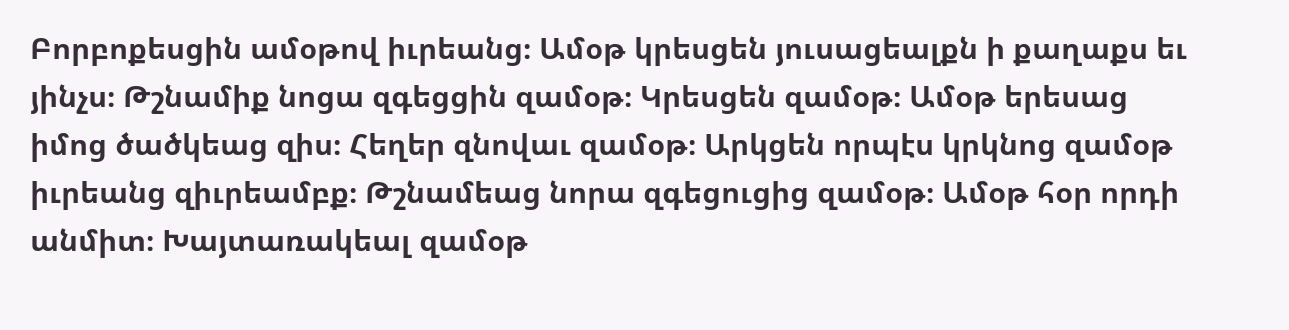Բորբոքեսցին ամօթով իւրեանց։ Ամօթ կրեսցեն յուսացեալքն ի քաղաքս եւ յինչս։ Թշնամիք նոցա զգեցցին զամօթ։ Կրեսցեն զամօթ։ Ամօթ երեսաց իմոց ծածկեաց զիս։ Հեղեր զնովաւ զամօթ։ Արկցեն որպէս կրկնոց զամօթ իւրեանց զիւրեամբք։ Թշնամեաց նորա զգեցուցից զամօթ։ Ամօթ հօր որդի անմիտ։ Խայտառակեալ զամօթ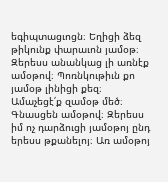եգիպտացւոցն։ Եղիցի ձեզ թիկունք փարաւոն յամօթ։ Զերեսս անանկաց լի առնէք ամօթով։ Պոռնկութիւն քո յամօթ լինիցի քեզ։ Ամաչեցէ՛ք զամօթ մեծ։ Գնասցեն ամօթով։ Զերեսս իմ ոչ դարձուցի յամօթոյ ընդ երեսս թքանելոյ։ Առ ամօթոյ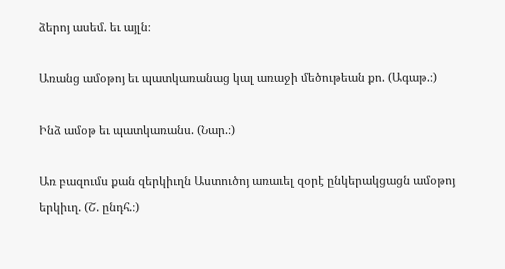ձերոյ ասեմ. եւ այլն։

Առանց ամօթոյ եւ պատկառանաց կալ առաջի մեծութեան քո. (Ագաթ.։)

Ինձ ամօթ եւ պատկառանս. (Նար.։)

Առ բազումս քան զերկիւղն Աստուծոյ առաւել զօրէ ընկերակցացն ամօթոյ երկիւղ. (Շ. ընդհ.։)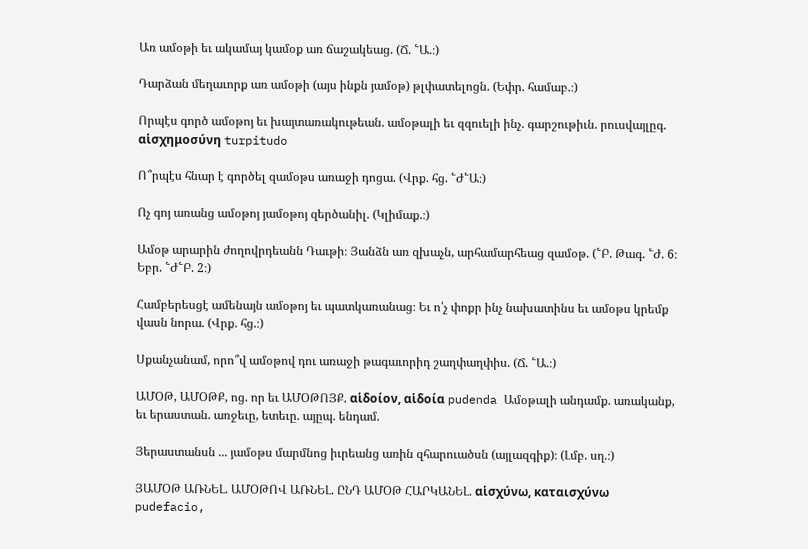Առ ամօթի եւ ակամայ կամօք առ ճաշակեաց. (Ճ. ՟Ա.։)

Դարձան մեղաւորք առ ամօթի (այս ինքն յամօթ) թլփատելոցն. (Եփր. համաբ.։)

Որպէս գործ ամօթոյ եւ խայտառակութեան. ամօթալի եւ զզուելի ինչ. գարշութիւն. րուսվայլըգ. αἱσχημοσύνη turpitudo

Ո՞րպէս հնար է գործել զամօթս առաջի դոցա. (Վրք. հց. ՟Ժ՟Ա։)

Ոչ գոյ առանց ամօթոյ յամօթոյ զերծանիլ. (Կլիմաք.։)

Ամօթ արարին ժողովրդեանն Դաւթի։ Յանձն առ զխաչն, արհամարհեաց զամօթ. (՟Բ. Թագ. ՟Ժ. 6։ Եբր. ՟Ժ՟Բ. 2։)

Համբերեսցէ ամենայն ամօթոյ եւ պատկառանաց։ Եւ ո՛չ փոքր ինչ նախատինս եւ ամօթս կրեմք վասն նորա. (Վրք. հց.։)

Սքանչանամ, որո՞վ ամօթով դու առաջի թագաւորիդ շաղփաղփիս. (Ճ. ՟Ա.։)

ԱՄՕԹ, ԱՄՕԹՔ, ոց. որ եւ ԱՄՕԹՈՅՔ. αἱδοίον, αἱδοία pudenda Ամօթալի անդամք. առականք, եւ երաստան. առջեւը, ետեւը. այըպ. ենդամ.

Յերաստանսն ... յամօթս մարմնոց իւրեանց առին զհարուածսն (այլազգիք)։ (Լմբ. սղ.։)

ՅԱՄՕԹ ԱՌՆԵԼ. ԱՄՕԹՈՎ ԱՌՆԵԼ. ԸՆԴ ԱՄՕԹ ՀԱՐԿԱՆԵԼ. αἱσχύνω, καταισχύνω pudefacio,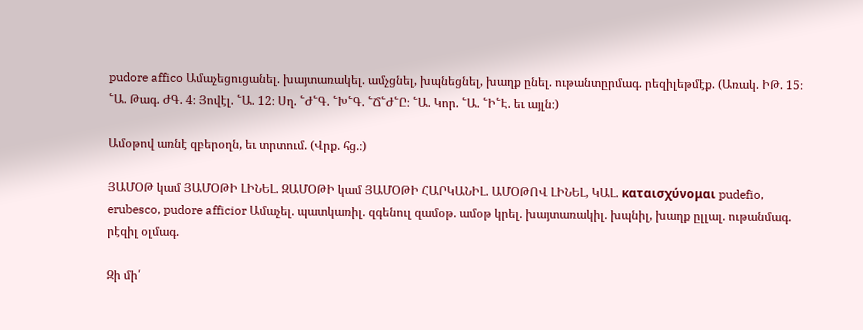pudore affico Ամաչեցուցանել. խայտառակել. ամչցնել, խպնեցնել, խաղք ընել. ութանտըրմագ. րեզիլեթմէք. (Առակ. ԻԹ. 15։ ՟Ա. Թագ. ԺԳ. 4։ Յովէլ. ՟Ա. 12։ Սղ. ՟Ժ՟Գ. ՟Խ՟Գ. ՟Ճ՟Ժ՟Ը։ ՟Ա. Կոր. ՟Ա. ՟Ի՟Է. եւ այլն։)

Ամօթով առնէ զբերօղն, եւ տրտում. (Վրք. հց.։)

ՅԱՄՕԹ կամ ՅԱՄՕԹԻ ԼԻՆԵԼ. ԶԱՄՕԹԻ կամ ՅԱՄՕԹԻ ՀԱՐԿԱՆԻԼ. ԱՄՕԹՈՎ ԼԻՆԵԼ, ԿԱԼ. καταισχύνομαι pudefio, erubesco, pudore afficior Ամաչել. պատկառիլ. զգենուլ զամօթ. ամօթ կրել. խայտառակիլ. խպնիլ, խաղք ըլլալ. ութանմագ. րէզիլ օլմագ.

Զի մի՛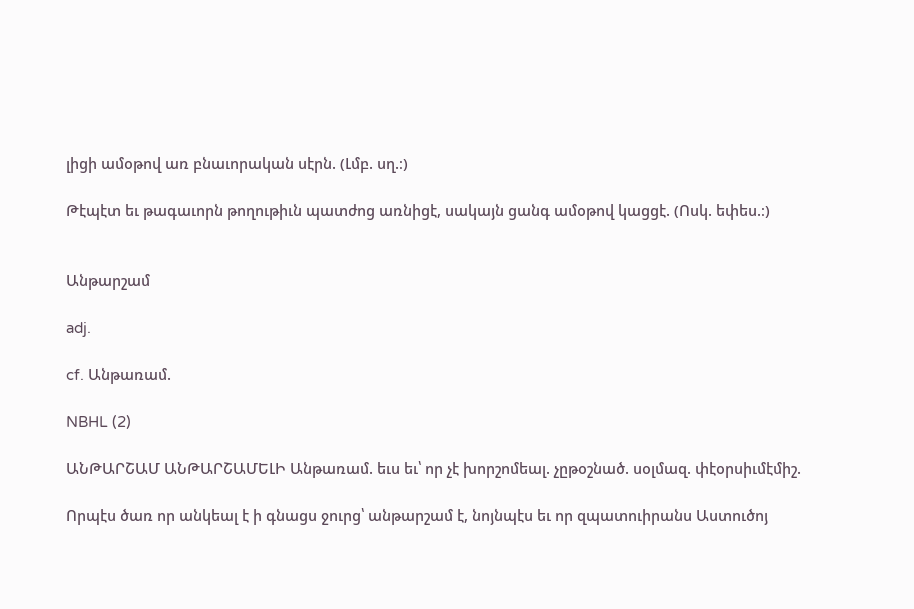լիցի ամօթով առ բնաւորական սէրն. (Լմբ. սղ.։)

Թէպէտ եւ թագաւորն թողութիւն պատժոց առնիցէ, սակայն ցանգ ամօթով կացցէ. (Ոսկ. եփես.։)


Անթարշամ

adj.

cf. Անթառամ.

NBHL (2)

ԱՆԹԱՐՇԱՄ ԱՆԹԱՐՇԱՄԵԼԻ Անթառամ. եւս եւ՝ որ չէ խորշոմեալ. չըթօշնած. սօլմազ. փէօրսիւմէմիշ.

Որպէս ծառ որ անկեալ է ի գնացս ջուրց՝ անթարշամ է, նոյնպէս եւ որ զպատուիրանս Աստուծոյ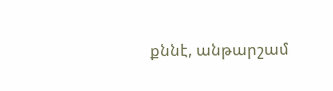քննէ, անթարշամ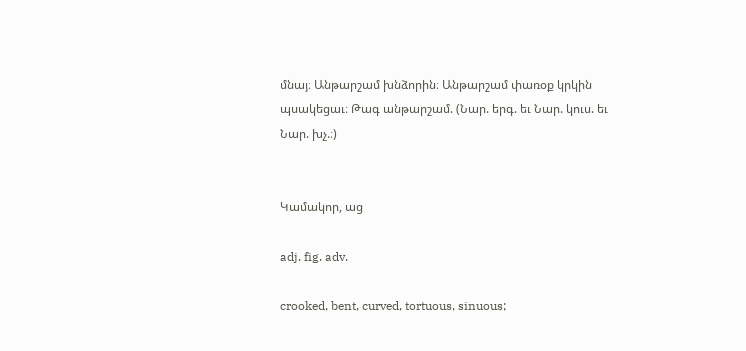մնայ։ Անթարշամ խնձորին։ Անթարշամ փառօք կրկին պսակեցաւ։ Թագ անթարշամ. (Նար. երգ. եւ Նար. կուս. եւ Նար. խչ.։)


Կամակոր, աց

adj. fig. adv.

crooked, bent, curved, tortuous, sinuous;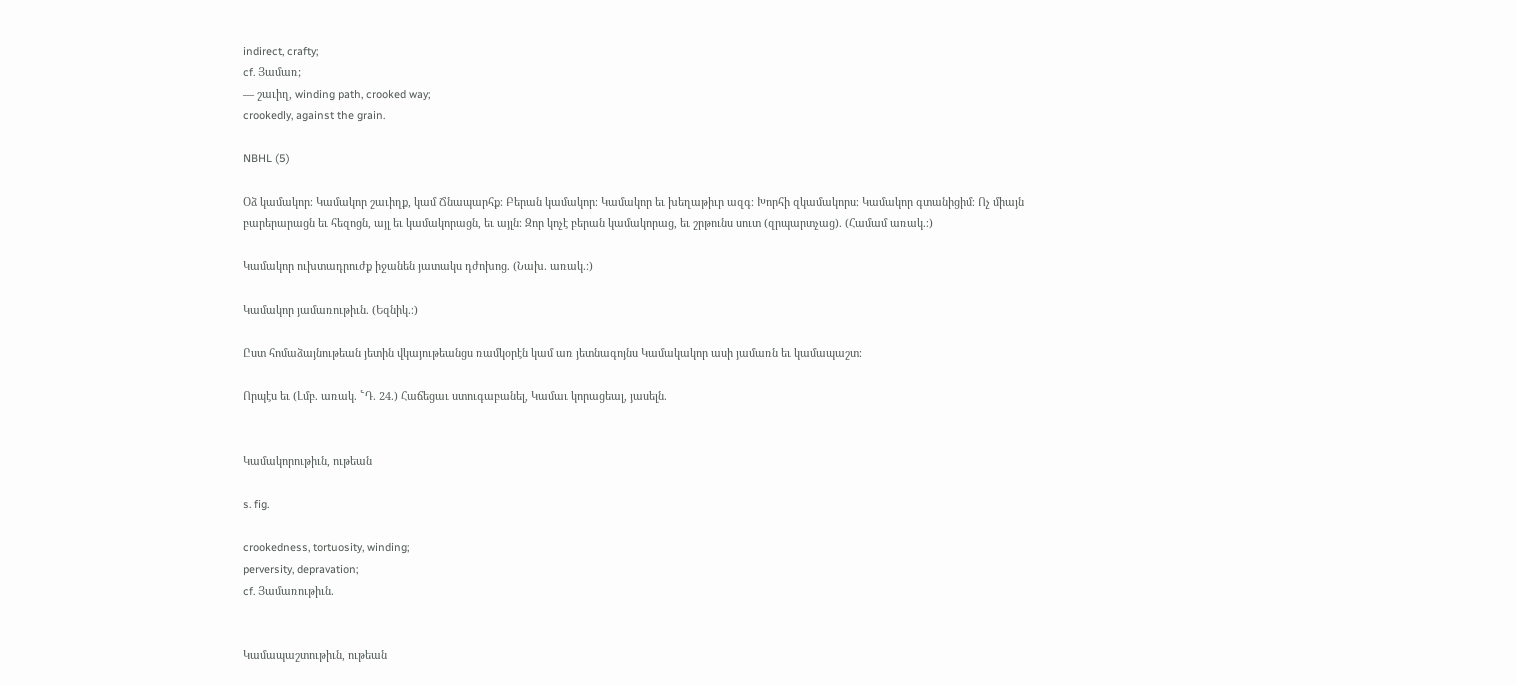indirect, crafty;
cf. Յամառ;
— շաւիղ, winding path, crooked way;
crookedly, against the grain.

NBHL (5)

Օձ կամակոր։ Կամակոր շաւիղք, կամ Ճնապարհք։ Բերան կամակոր։ Կամակոր եւ խեղաթիւր ազգ։ Խորհի զկամակորս։ Կամակոր գտանիցիմ։ Ոչ միայն բարերարացն եւ հեզոցն, այլ եւ կամակորացն, եւ այլն։ Զոր կոչէ բերան կամակորաց, եւ շրթունս սուտ (զրպարտչաց). (Համամ առակ.։)

Կամակոր ուխտադրուժք իջանեն յատակս դժոխոց. (Նախ. առակ.։)

Կամակոր յամառութիւն. (Եզնիկ.։)

Ըստ հոմաձայնութեան յետին վկայութեանցս ռամկօրէն կամ առ յետնագոյնս Կամակակոր ասի յամառն եւ կամապաշտ։

Որպէս եւ (Լմբ. առակ. ՟Դ. 24.) Հաճեցաւ ստուգաբանել, Կամաւ կորացեալ, յասելն.


Կամակորութիւն, ութեան

s. fig.

crookedness, tortuosity, winding;
perversity, depravation;
cf. Յամառութիւն.


Կամապաշտութիւն, ութեան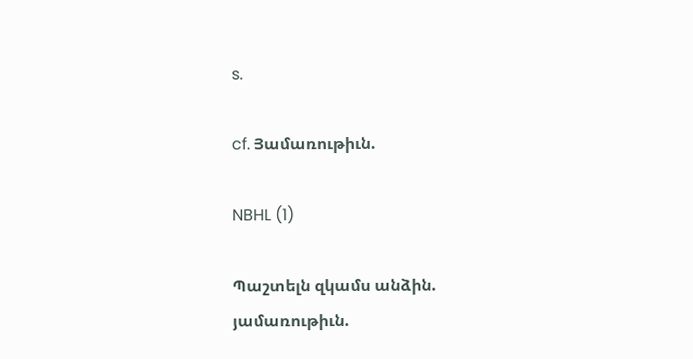s.

cf. Յամառութիւն.

NBHL (1)

Պաշտելն զկամս անձին. յամառութիւն.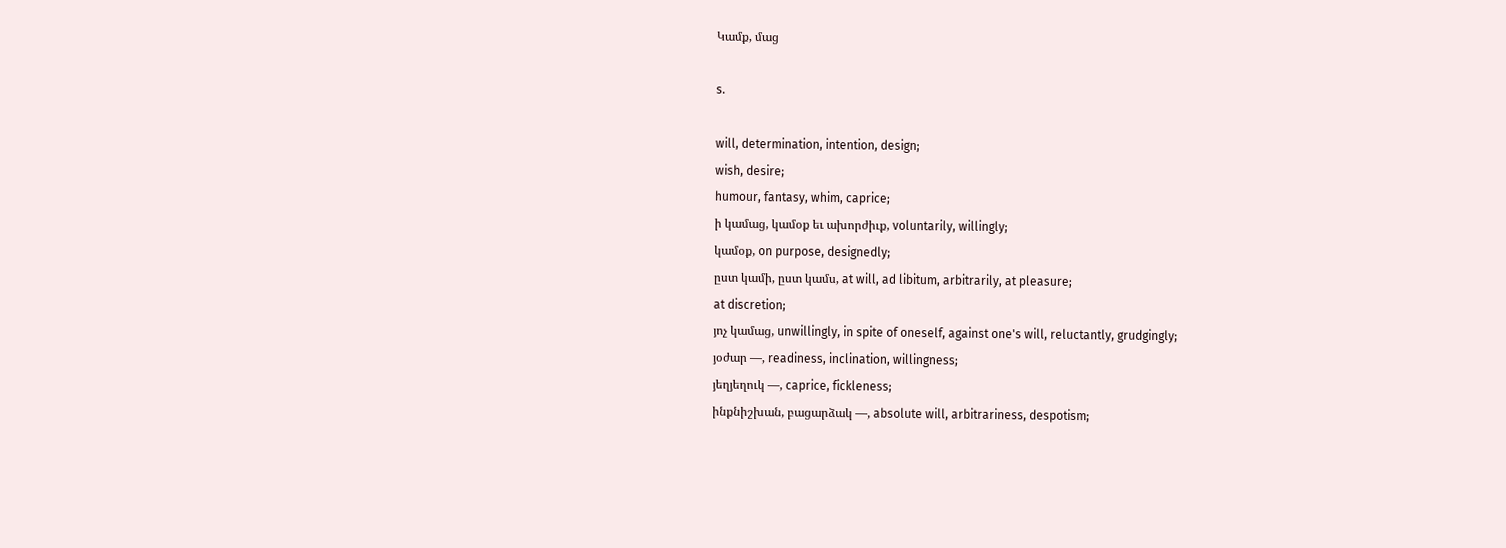Կամք, մաց

s.

will, determination, intention, design;
wish, desire;
humour, fantasy, whim, caprice;
ի կամաց, կամօք եւ ախորժիւք, voluntarily, willingly;
կամօք, on purpose, designedly;
ըստ կամի, ըստ կամս, at will, ad libitum, arbitrarily, at pleasure;
at discretion;
յոչ կամաց, unwillingly, in spite of oneself, against one's will, reluctantly, grudgingly;
յօժար —, readiness, inclination, willingness;
յեղյեղուկ —, caprice, fickleness;
ինքնիշխան, բացարձակ —, absolute will, arbitrariness, despotism;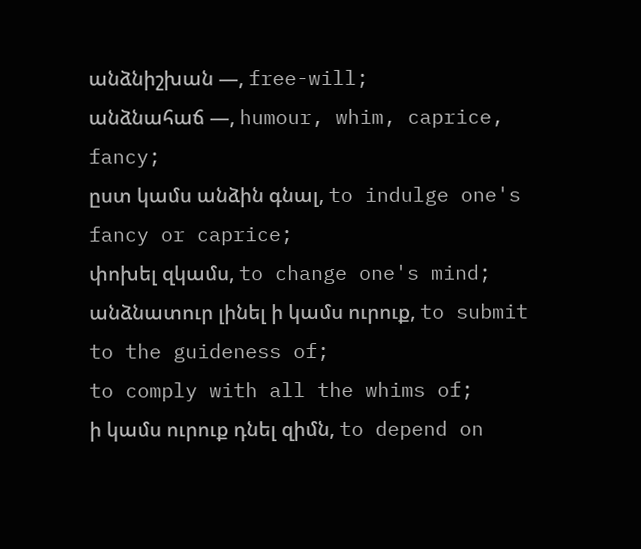անձնիշխան —, free-will;
անձնահաճ —, humour, whim, caprice, fancy;
ըստ կամս անձին գնալ, to indulge one's fancy or caprice;
փոխել զկամս, to change one's mind;
անձնատուր լինել ի կամս ուրուք, to submit to the guideness of;
to comply with all the whims of;
ի կամս ուրուք դնել զիմն, to depend on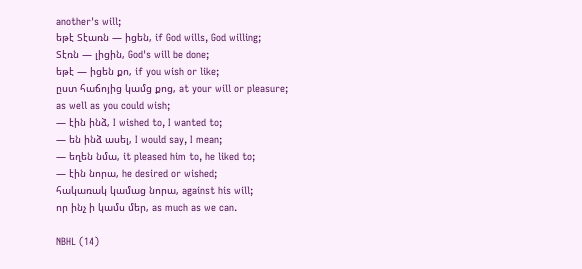another's will;
եթէ Տէառն — իցեն, if God wills, God willing;
Տէռն — լիցին, God's will be done;
եթէ — իցեն քո, if you wish or like;
ըստ հաճոյից կամց քոց, at your will or pleasure;
as well as you could wish;
— էին ինձ, I wished to, I wanted to;
— են ինձ ասել, I would say, I mean;
— եղեն նմա, it pleased him to, he liked to;
— էին նորա, he desired or wished;
հակառակ կամաց նորա, against his will;
որ ինչ ի կամս մեր, as much as we can.

NBHL (14)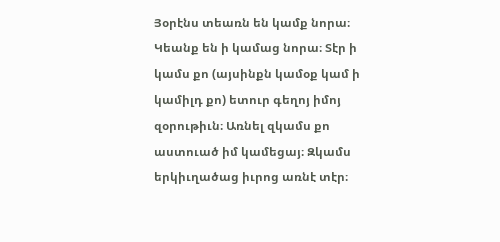Յօրէնս տեառն են կամք նորա։ Կեանք են ի կամաց նորա։ Տէր ի կամս քո (այսինքն կամօք կամ ի կամիլդ քո) ետուր գեղոյ իմոյ զօրութիւն։ Առնել զկամս քո աստուած իմ կամեցայ։ Զկամս երկիւղածաց իւրոց առնէ տէր։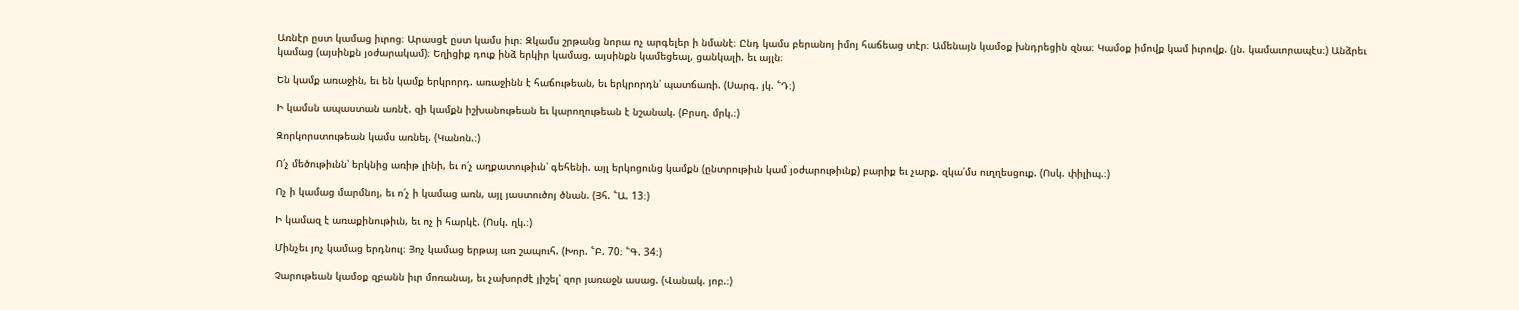Առնէր ըստ կամաց իւրոց։ Արասցէ ըստ կամս իւր։ Զկամս շրթանց նորա ոչ արգելեր ի նմանէ։ Ընդ կամս բերանոյ իմոյ հաճեաց տէր։ Ամենայն կամօք խնդրեցին զնա։ Կամօք իմովք կամ իւրովք. (յն. կամաւորապէս։) Անձրեւ կամաց (այսինքն յօժարակամ)։ Եղիցիք դուք ինձ երկիր կամաց. այսինքն կամեցեալ, ցանկալի. եւ այլն։

Են կամք առաջին, եւ են կամք երկրորդ. առաջինն է հաճութեան, եւ երկրորդն՝ պատճառի. (Սարգ. յկ. ՟Դ։)

Ի կամսն ապաստան առնէ. զի կամքն իշխանութեան եւ կարողութեան է նշանակ. (Բրսղ. մրկ.։)

Զորկորստութեան կամս առնել. (Կանոն.։)

Ո՛չ մեծութիւնն՝ երկնից առիթ լինի, եւ ո՛չ աղքատութիւն՝ գեհենի. այլ երկոցունց կամքն (ընտրութիւն կամ յօժարութիւնք) բարիք եւ չարք. զկա՛մս ուղղեսցուք. (Ոսկ. փիլիպ.։)

Ոչ ի կամաց մարմնոյ, եւ ո՛չ ի կամաց առն, այլ յաստուծոյ ծնան. (Յհ. ՟Ա. 13։)

Ի կամազ է առաքինութիւն, եւ ոչ ի հարկէ. (Ոսկ. ղկ.։)

Մինչեւ յոչ կամաց երդնուլ։ Յոչ կամաց երթայ առ շապուհ. (Խոր. ՟Բ. 70։ ՟Գ. 34։)

Չարութեան կամօք զբանն իւր մոռանայ, եւ չախորժէ յիշել՝ զոր յառաջն ասաց. (Վանակ. յոբ.։)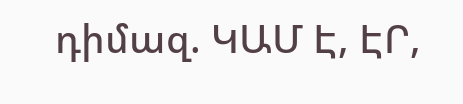դիմազ. ԿԱՄ Է, ԷՐ,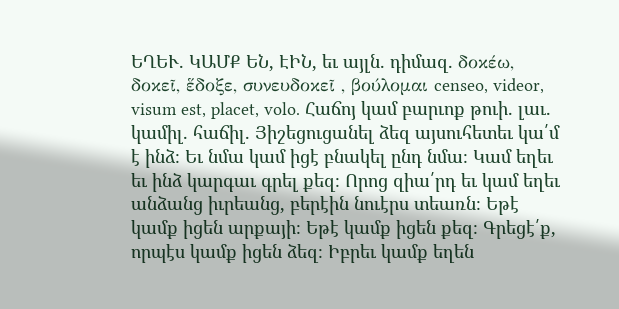ԵՂԵՒ. ԿԱՄՔ ԵՆ, ԷԻՆ, եւ այլն. դիմազ. δοκέω, δοκεῖ, ἕδοξε, συνευδοκεῖ , βούλομαι censeo, videor, visum est, placet, volo. Հաճոյ կամ բարւոք թուի. լաւ. կամիլ. հաճիլ. Յիշեցուցանել ձեզ այսուհետեւ կա՛մ է ինձ։ Եւ նմա կամ իցէ բնակել ընդ նմա։ Կամ եղեւ եւ ինձ կարգաւ գրել քեզ։ Որոց զիա՛րդ եւ կամ եղեւ անձանց իւրեանց, բերէին նուէրս տեառն։ Եթէ կամք իցեն արքայի։ Եթէ կամք իցեն քեզ։ Գրեցէ՛ք, որպէս կամք իցեն ձեզ։ Իբրեւ կամք եղեն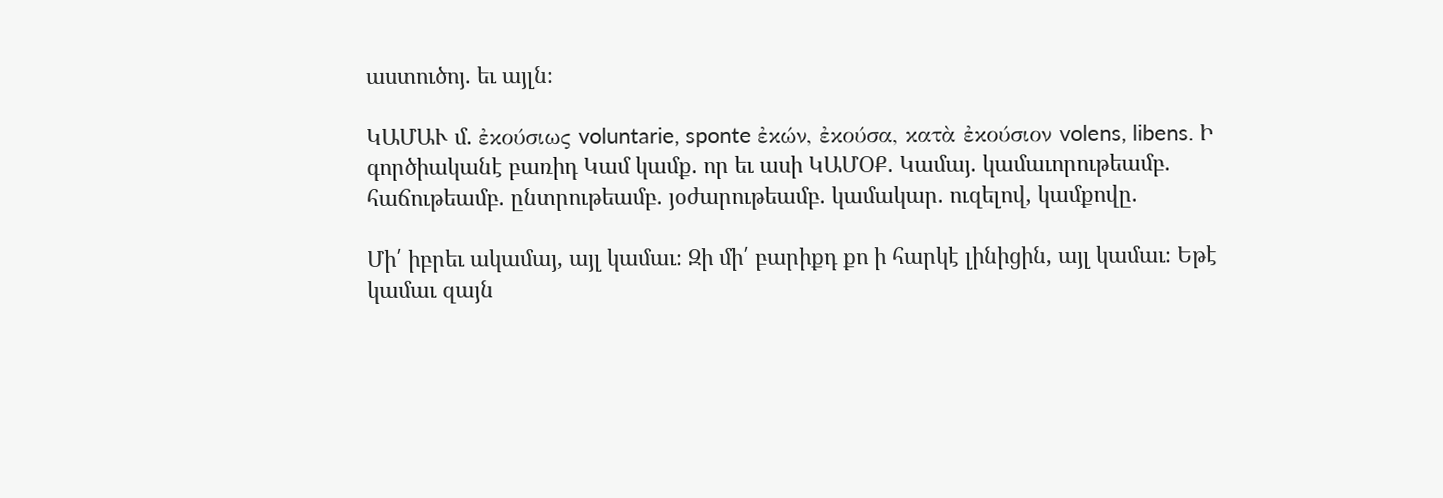աստուծոյ. եւ այլն։

ԿԱՄԱՒ մ. ἐκούσιως voluntarie, sponte ἐκών, ἐκούσα, κατὰ ἐκούσιον volens, libens. Ի գործիականէ բառիդ Կամ կամք. որ եւ ասի ԿԱՄՕՔ. Կամայ. կամաւորութեամբ. հաճութեամբ. ընտրութեամբ. յօժարութեամբ. կամակար. ուզելով, կամքովը.

Մի՛ իբրեւ ակամայ, այլ կամաւ։ Զի մի՛ բարիքդ քո ի հարկէ լինիցին, այլ կամաւ։ Եթէ կամաւ զայն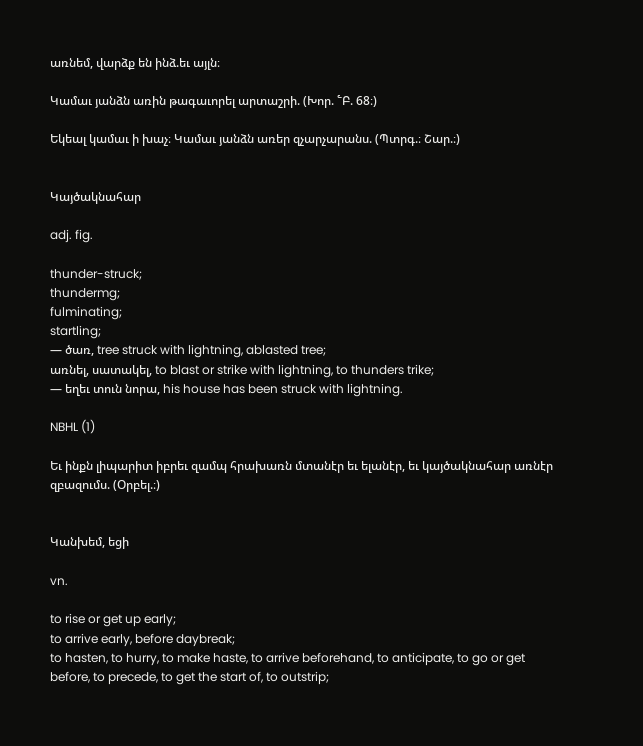առնեմ, վարձք են ինձ.եւ այլն։

Կամաւ յանձն առին թագաւորել արտաշրի. (Խոր. ՟Բ. 68։)

Եկեալ կամաւ ի խաչ։ Կամաւ յանձն առեր զչարչարանս. (Պտրգ.։ Շար.։)


Կայծակնահար

adj. fig.

thunder-struck;
thundermg;
fulminating;
startling;
— ծառ, tree struck with lightning, ablasted tree;
առնել, սատակել, to blast or strike with lightning, to thunders trike;
— եղեւ տուն նորա, his house has been struck with lightning.

NBHL (1)

Եւ ինքն լիպարիտ իբրեւ զամպ հրախառն մտանէր եւ ելանէր, եւ կայծակնահար առնէր զբազումս. (Օրբել.։)


Կանխեմ, եցի

vn.

to rise or get up early;
to arrive early, before daybreak;
to hasten, to hurry, to make haste, to arrive beforehand, to anticipate, to go or get before, to precede, to get the start of, to outstrip;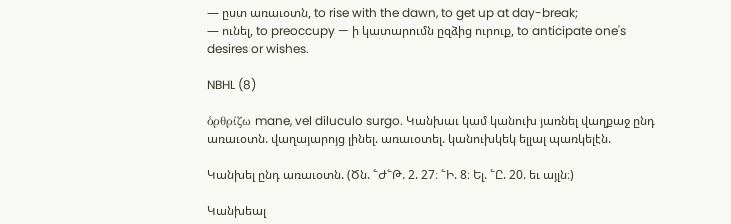— ըստ առաւօտն, to rise with the dawn, to get up at day-break;
— ունել, to preoccupy — ի կատարումն ըզձից ուրուք, to anticipate one's desires or wishes.

NBHL (8)

ὁρθρίζω mane, vel diluculo surgo. Կանխաւ կամ կանուխ յառնել վաղքաջ ընդ առաւօտն. վաղայարոյց լինել. առաւօտել. կանուխկեկ ելլալ պառկելէն.

Կանխել ընդ առաւօտն. (Ծն. ՟Ժ՟Թ. 2. 27։ ՟Ի. 8։ Ել. ՟Ը. 20. եւ այլն։)

Կանխեալ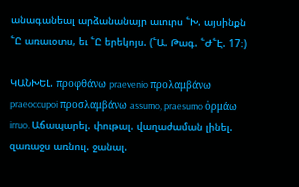անագանեալ արձանանայր աւուրս ՟Խ. այսինքն ՟Ը առաւօտս, եւ ՟Ը երեկոյս. (՟Ա. Թագ. ՟Ժ՟Է. 17։)

ԿԱՆԽԵԼ. προφθάνω praevenio προλαμβάνω praeoccupoi προσλαμβάνω assumo, praesumo ὀρμάω irruo. Աճապարել. փութալ. վաղաժաման լինել. զառաջս առնուլ. ջանալ.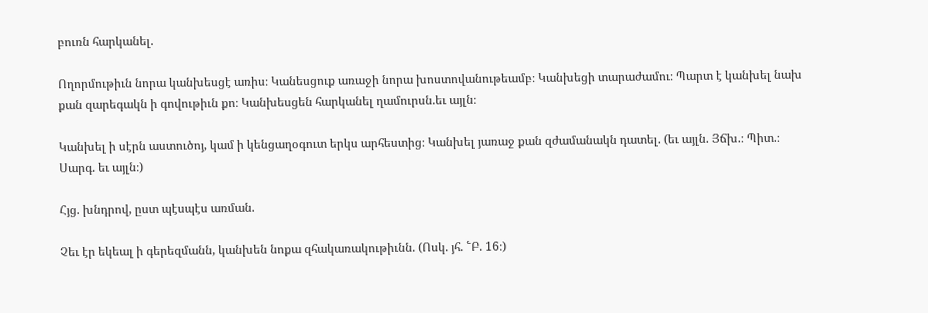բուռն հարկանել.

Ողորմութիւն նորա կանխեսցէ առիս։ Կանեսցուք առաջի նորա խոստովանութեամբ։ Կանխեցի տարաժամու։ Պարտ է կանխել նախ քան զարեգակն ի գովութիւն քո։ Կանխեսցեն հարկանել ղամուրսն.եւ այլն։

Կանխել ի սէրն աստուծոյ, կամ ի կենցաղօգուտ երկս արհեստից։ Կանխել յառաջ քան զժամանակն դատել. (եւ այլն. Յճխ.։ Պիտ.։ Սարգ. եւ այլն։)

Հյց. խնդրով, ըստ պէսպէս առման.

Չեւ էր եկեալ ի գերեզմանն, կանխեն նոքա զհակառակութիւնն. (Ոսկ. յհ. ՟Բ. 16։)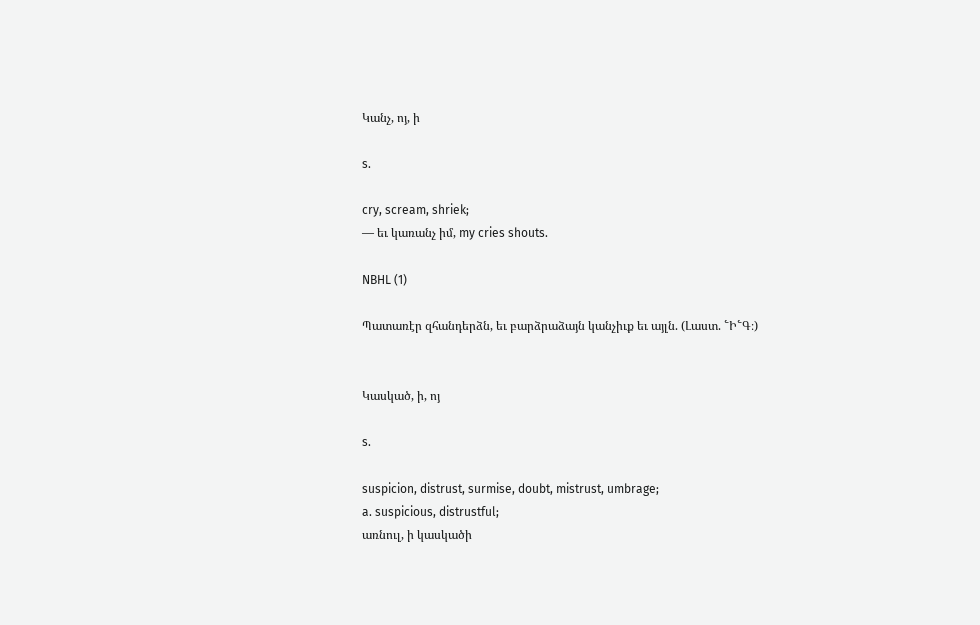Կանչ, ոյ, ի

s.

cry, scream, shriek;
— եւ կառանչ իմ, my cries shouts.

NBHL (1)

Պատառէր զհանդերձն, եւ բարձրաձայն կանչիւք եւ այլն. (Լաստ. ՟Ի՟Գ։)


Կասկած, ի, ոյ

s.

suspicion, distrust, surmise, doubt, mistrust, umbrage;
a. suspicious, distrustful;
առնուլ, ի կասկածի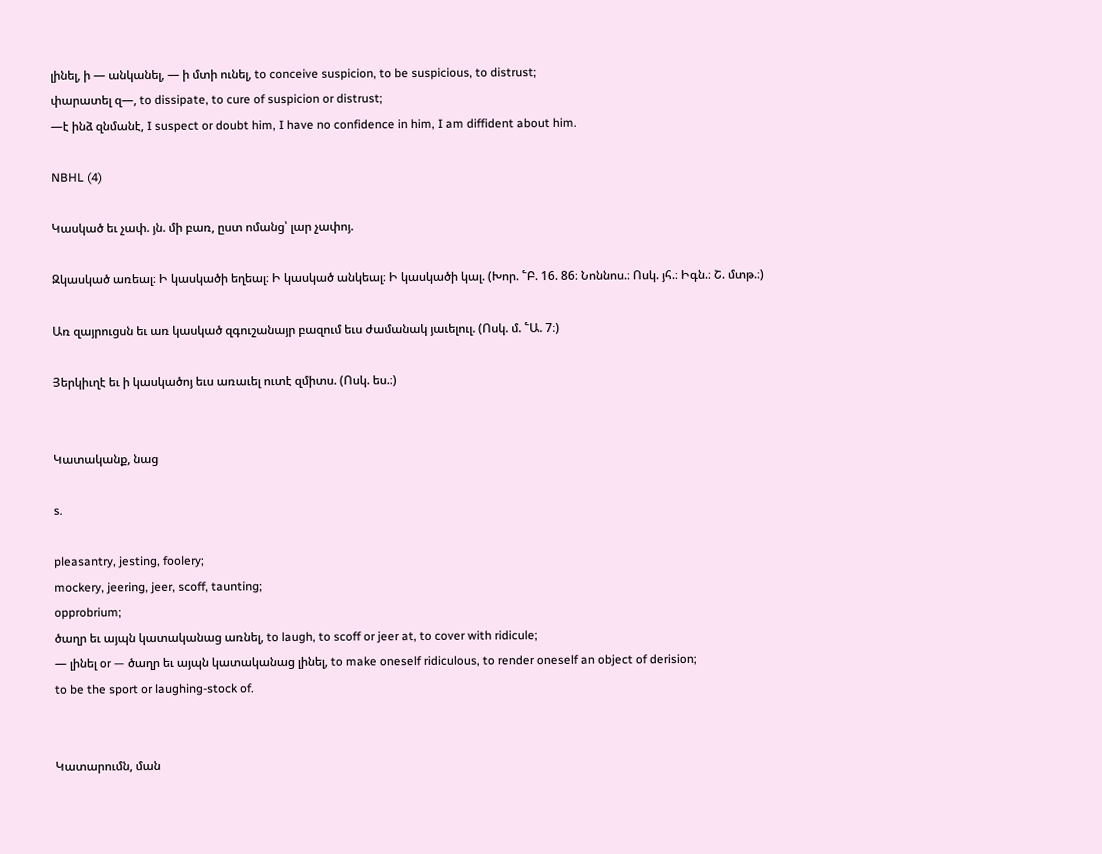լինել, ի — անկանել, — ի մտի ունել, to conceive suspicion, to be suspicious, to distrust;
փարատել զ—, to dissipate, to cure of suspicion or distrust;
—է ինձ զնմանէ, I suspect or doubt him, I have no confidence in him, I am diffident about him.

NBHL (4)

Կասկած եւ չափ. յն. մի բառ, ըստ ոմանց՝ լար չափոյ.

Զկասկած առեալ։ Ի կասկածի եղեալ։ Ի կասկած անկեալ։ Ի կասկածի կալ. (Խոր. ՟Բ. 16. 86։ Նոննոս.։ Ոսկ. յհ.։ Իգն.։ Շ. մտթ.։)

Առ զայրուցսն եւ առ կասկած զգուշանայր բազում եւս ժամանակ յաւելուլ. (Ոսկ. մ. ՟Ա. 7։)

Յերկիւղէ եւ ի կասկածոյ եւս առաւել ուտէ զմիտս. (Ոսկ. ես.։)


Կատականք, նաց

s.

pleasantry, jesting, foolery;
mockery, jeering, jeer, scoff, taunting;
opprobrium;
ծաղր եւ այպն կատականաց առնել, to laugh, to scoff or jeer at, to cover with ridicule;
— լինել or — ծաղր եւ այպն կատականաց լինել, to make oneself ridiculous, to render oneself an object of derision;
to be the sport or laughing-stock of.


Կատարումն, ման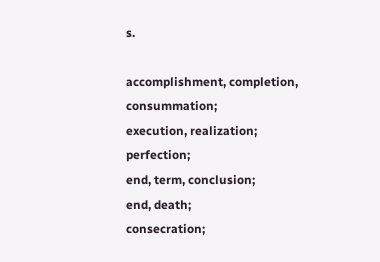s.

accomplishment, completion, consummation;
execution, realization;
perfection;
end, term, conclusion;
end, death;
consecration;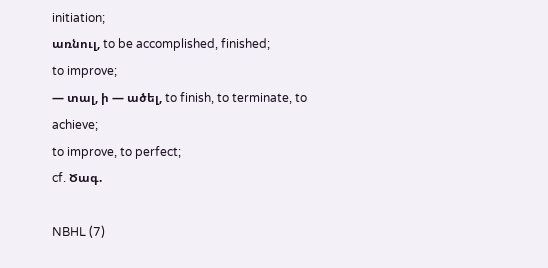initiation;
առնուլ, to be accomplished, finished;
to improve;
— տալ, ի — ածել, to finish, to terminate, to achieve;
to improve, to perfect;
cf. Ծագ.

NBHL (7)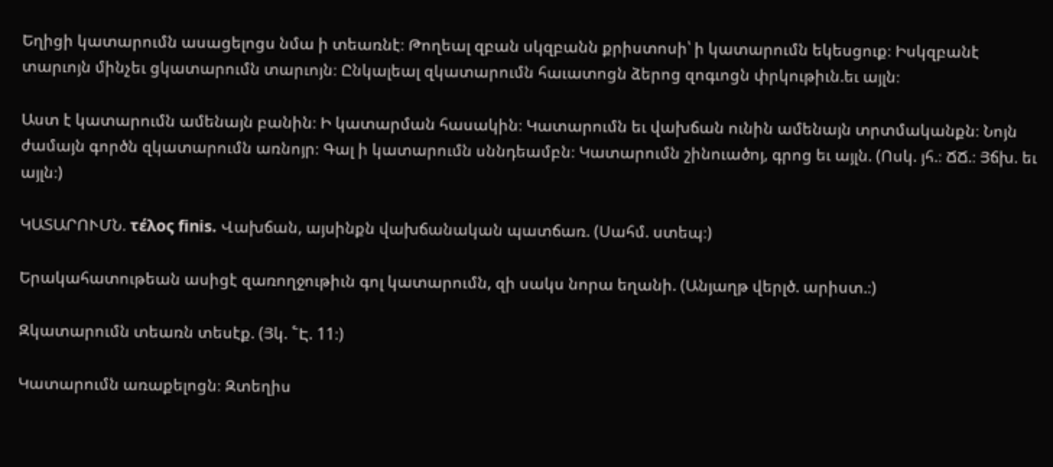Եղիցի կատարումն ասացելոցս նմա ի տեառնէ։ Թողեալ զբան սկզբանն քրիստոսի՝ ի կատարումն եկեսցուք։ Իսկզբանէ տարւոյն մինչեւ ցկատարումն տարւոյն։ Ընկալեալ զկատարումն հաւատոցն ձերոց զոգւոցն փրկութիւն.եւ այլն։

Աստ է կատարումն ամենայն բանին։ Ի կատարման հասակին։ Կատարումն եւ վախճան ունին ամենայն տրտմականքն։ Նոյն ժամայն գործն զկատարումն առնոյր։ Գալ ի կատարումն սննդեամբն։ Կատարումն շինուածոյ, գրոց եւ այլն. (Ոսկ. յհ.։ ՃՃ.։ Յճխ. եւ այլն։)

ԿԱՏԱՐՈՒՄՆ. τέλος finis. Վախճան, այսինքն վախճանական պատճառ. (Սահմ. ստեպ։)

Երակահատութեան ասիցէ զառողջութիւն գոլ կատարումն, զի սակս նորա եղանի. (Անյաղթ վերլծ. արիստ.։)

Զկատարումն տեառն տեսէք. (Յկ. ՟Է. 11։)

Կատարումն առաքելոցն։ Զտեղիս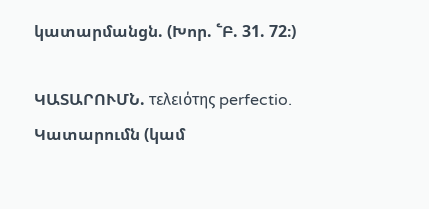կատարմանցն. (Խոր. ՟Բ. 31. 72։)

ԿԱՏԱՐՈՒՄՆ. τελειότης perfectio. Կատարումն (կամ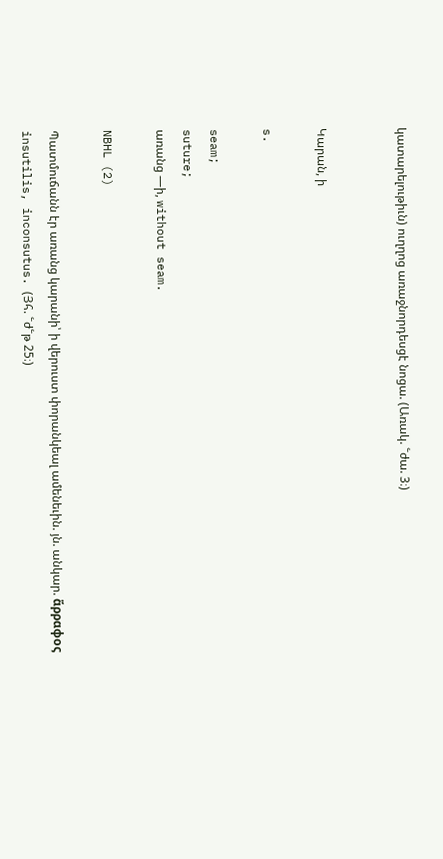կատարելութիւն) ուղղոց առաջնորդեսցէ նոցա. (Առակ. ՟ժա. 3։)


Կարան, ի

s.

seam;
suture;
առանց —ի, without seam.

NBHL (2)

Պատմուճանն էր առանց կարանի՝ ի վերուստ փորանկեալ ամենեւին. յն. անկար. ἅρραφος insutilis, inconsutus. (Յհ. ՟ժ՟թ 25։)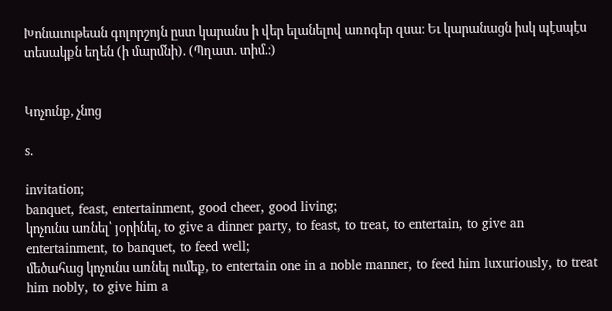Խոնաւութեան գոլորշոյն ըստ կարանս ի վեր ելանելով առոգեր զսա։ Եւ կարանացն իսկ պէսպէս տեսակքն եղեն (ի մարմնի). (Պղատ. տիմ.։)


Կոչունք, չնոց

s.

invitation;
banquet, feast, entertainment, good cheer, good living;
կոչունս առնել՝ յօրինել, to give a dinner party, to feast, to treat, to entertain, to give an entertainment, to banquet, to feed well;
մեծահաց կոչունս առնել ումեք, to entertain one in a noble manner, to feed him luxuriously, to treat him nobly, to give him a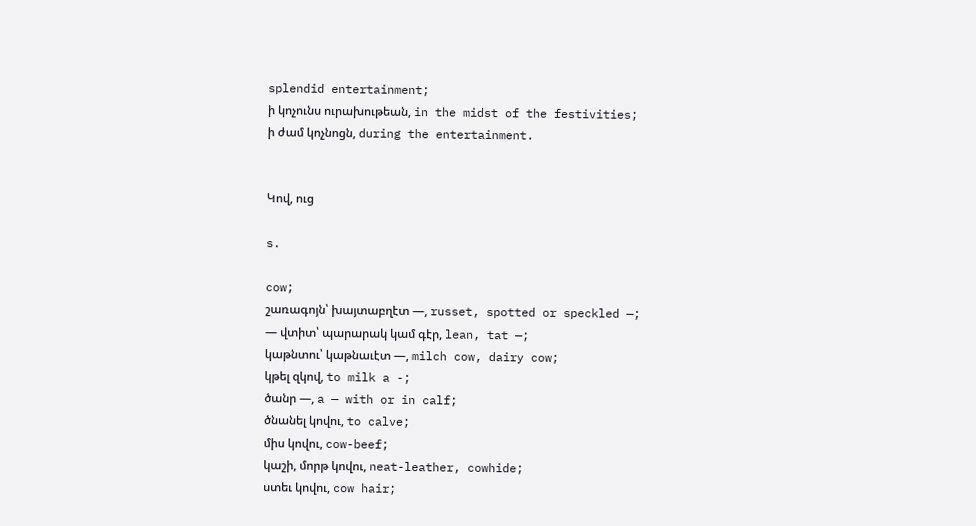splendid entertainment;
ի կոչունս ուրախութեան, in the midst of the festivities;
ի ժամ կոչնոցն, during the entertainment.


Կով, ուց

s.

cow;
շառագոյն՝ խայտաբղէտ —, russet, spotted or speckled —;
— վտիտ՝ պարարակ կամ գէր, lean, tat —;
կաթնտու՝ կաթնաւէտ —, milch cow, dairy cow;
կթել զկով, to milk a -;
ծանր —, a — with or in calf;
ծնանել կովու, to calve;
միս կովու, cow-beef;
կաշի, մորթ կովու, neat-leather, cowhide;
ստեւ կովու, cow hair;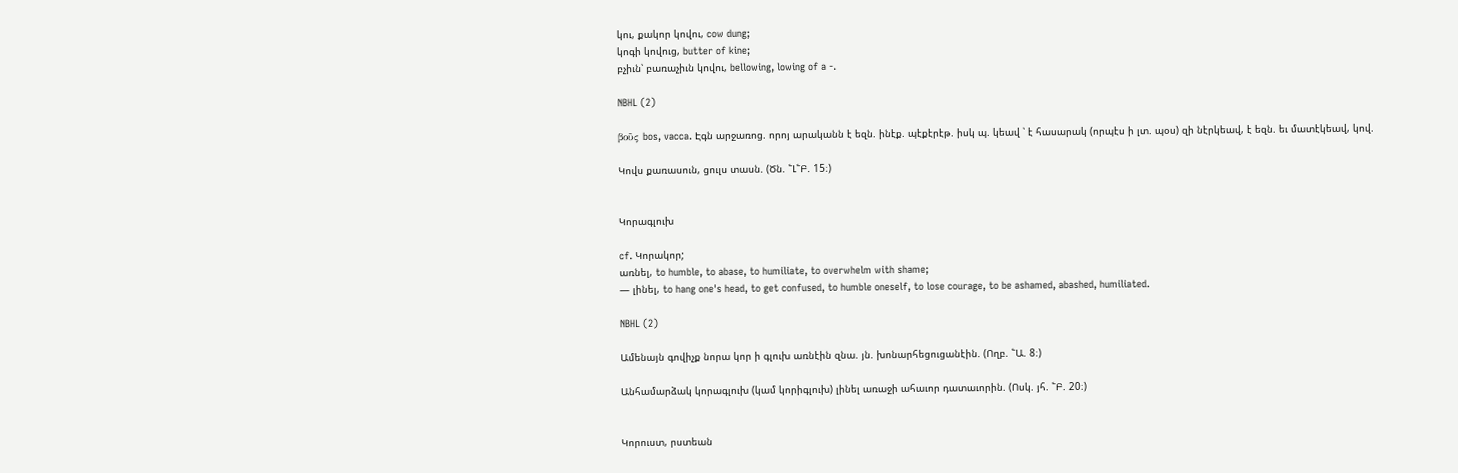կու, քակոր կովու, cow dung;
կոգի կովուց, butter of kine;
բչիւն՝ բառաչիւն կովու, bellowing, lowing of a -.

NBHL (2)

βοῦς bos, vacca. Էգն արջառոց. որոյ արականն է եզն. ինէք. պէքէրէթ. իսկ պ. կեավ ՝ է հասարակ (որպէս ի լտ. պօս) զի նէրկեավ, է եզն. եւ մատէկեավ, կով.

Կովս քառասուն, ցուլս տասն. (Ծն. ՟Լ՟Բ. 15։)


Կորագլուխ

cf. Կորակոր;
առնել, to humble, to abase, to humiliate, to overwhelm with shame;
— լինել, to hang one's head, to get confused, to humble oneself, to lose courage, to be ashamed, abashed, humiliated.

NBHL (2)

Ամենայն գովիչք նորա կոր ի գլուխ առնէին զնա. յն. խոնարհեցուցանէին. (Ողբ. ՟Ա. 8։)

Անհամարձակ կորագլուխ (կամ կորիգլուխ) լինել առաջի ահաւոր դատաւորին. (Ոսկ. յհ. ՟Բ. 20։)


Կորուստ, րստեան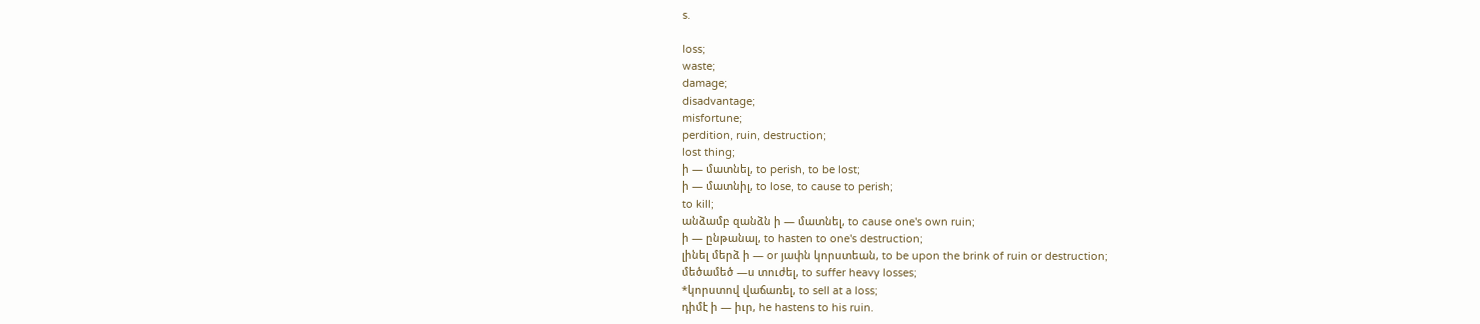s.

loss;
waste;
damage;
disadvantage;
misfortune;
perdition, ruin, destruction;
lost thing;
ի — մատնել, to perish, to be lost;
ի — մատնիլ, to lose, to cause to perish;
to kill;
անձամբ զանձն ի — մատնել, to cause one's own ruin;
ի — ընթանալ, to hasten to one's destruction;
լինել մերձ ի — or յափն կորստեան, to be upon the brink of ruin or destruction;
մեծամեծ —ս տուժել, to suffer heavy losses;
*կորստով վաճառել, to sell at a loss;
դիմէ ի — իւր, he hastens to his ruin.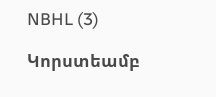NBHL (3)

Կորստեամբ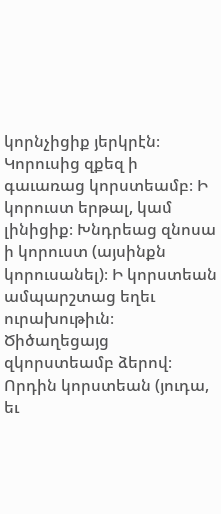կորնչիցիք յերկրէն։ Կորուսից զքեզ ի գաւառաց կորստեամբ։ Ի կորուստ երթալ, կամ լինիցիք։ Խնդրեաց զնոսա ի կորուստ (այսինքն կորուսանել)։ Ի կորստեան ամպարշտաց եղեւ ուրախութիւն։ Ծիծաղեցայց զկորստեամբ ձերով։ Որդին կորստեան (յուդա, եւ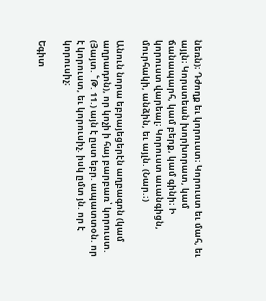նեռն)։ Դժողք եւ կորուստ։ Կորուստ եւ մահ, եւ այլն։ Կորստեան խորխորատ, կամ ճանապարհ, կամ բերք, կամ գինի։ Ի կորուստ վարեալ։ Կորուստ աւանգիցն, մուրհակի, անձին, եւ այլն. (Նար.։)

Անուն նորա եբրայեցերէն աղբագոն (կամ աղրադոն), որ կոչի ի հայ բարբառ՝ կորուստ. (Յայտ. ՟Թ. 11.) այն է ըստ եբր. ապատտօն. որ է կորուստ, եւ կորուսիչ. իսկ ըմտ յն. որ է կորուսիչ։

Եգիտ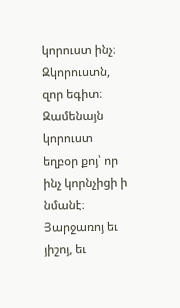կորուստ ինչ։ Զկորուստն, զոր եգիտ։ Զամենայն կորուստ եղբօր քոյ՝ որ ինչ կորնչիցի ի նմանէ։ Յարջառոյ եւ յիշոյ, եւ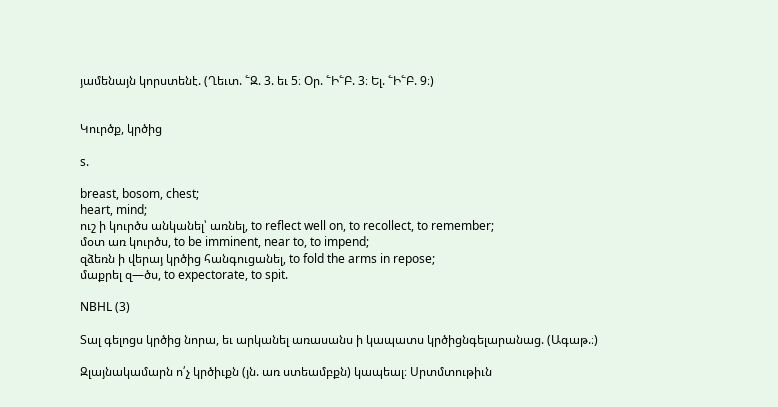յամենայն կորստենէ. (Ղեւտ. ՟Զ. 3. եւ 5։ Օր. ՟Ի՟Բ. 3։ Ել. ՟Ի՟Բ. 9։)


Կուրծք, կրծից

s.

breast, bosom, chest;
heart, mind;
ուշ ի կուրծս անկանել՝ առնել, to reflect well on, to recollect, to remember;
մօտ առ կուրծս, to be imminent, near to, to impend;
զձեռն ի վերայ կրծից հանգուցանել, to fold the arms in repose;
մաքրել զ—ծս, to expectorate, to spit.

NBHL (3)

Տալ գելոցս կրծից նորա, եւ արկանել առասանս ի կապատս կրծիցնգելարանաց. (Ագաթ.։)

Զլայնակամարն ո՛չ կրծիւքն (յն. առ ստեամբքն) կապեալ։ Սրտմտութիւն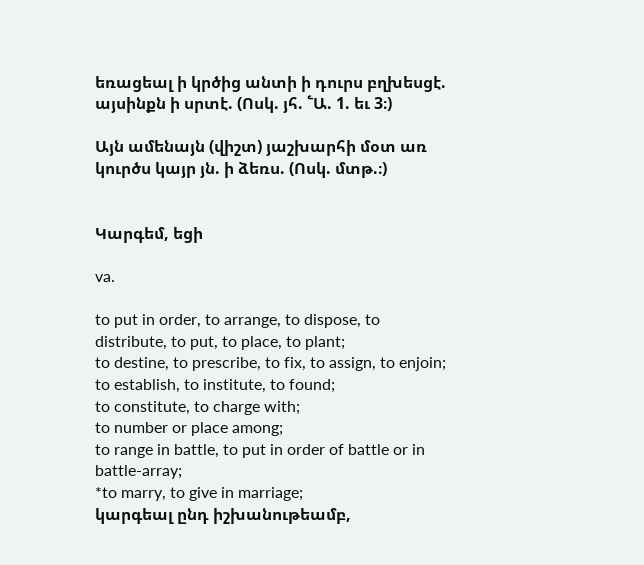եռացեալ ի կրծից անտի ի դուրս բղխեսցէ. այսինքն ի սրտէ. (Ոսկ. յհ. ՟Ա. 1. եւ 3։)

Այն ամենայն (վիշտ) յաշխարհի մօտ առ կուրծս կայր յն. ի ձեռս. (Ոսկ. մտթ.։)


Կարգեմ, եցի

va.

to put in order, to arrange, to dispose, to distribute, to put, to place, to plant;
to destine, to prescribe, to fix, to assign, to enjoin;
to establish, to institute, to found;
to constitute, to charge with;
to number or place among;
to range in battle, to put in order of battle or in battle-array;
*to marry, to give in marriage;
կարգեալ ընդ իշխանութեամբ,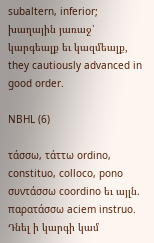subaltern, inferior;
խաղային յառաջ՝ կարգեալք եւ կազմեալք, they cautiously advanced in good order.

NBHL (6)

τάσσω, τάττω ordino, constituo, colloco, pono συντάσσω coordino եւ այլն. παρατάσσω aciem instruo. Դնել ի կարգի կամ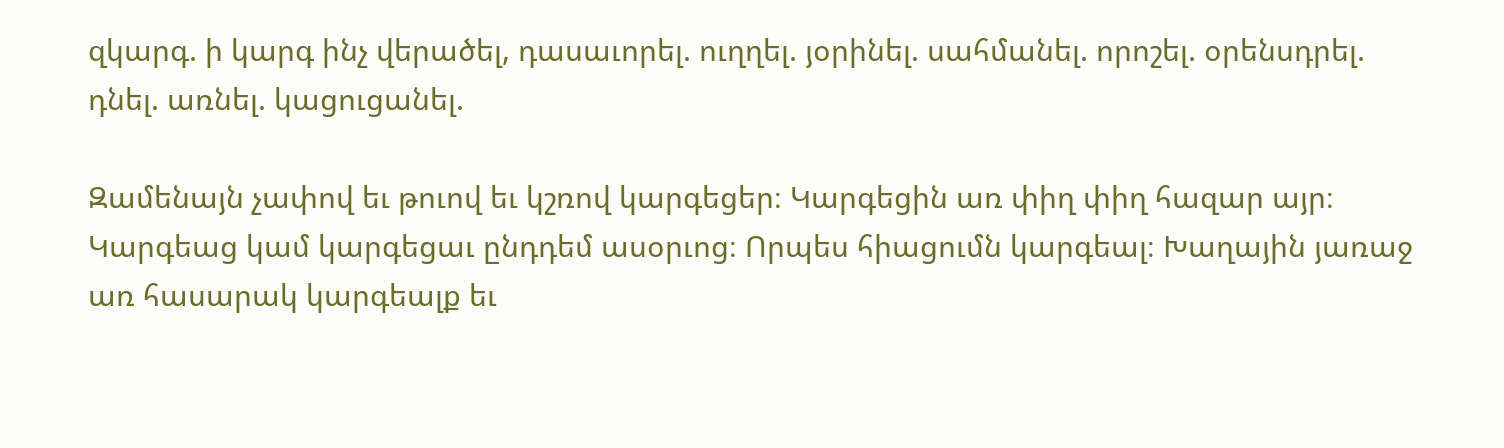զկարգ. ի կարգ ինչ վերածել, դասաւորել. ուղղել. յօրինել. սահմանել. որոշել. օրենսդրել. դնել. առնել. կացուցանել.

Զամենայն չափով եւ թուով եւ կշռով կարգեցեր։ Կարգեցին առ փիղ փիղ հազար այր։ Կարգեաց կամ կարգեցաւ ընդդեմ ասօրւոց։ Որպես հիացումն կարգեալ։ Խաղային յառաջ առ հասարակ կարգեալք եւ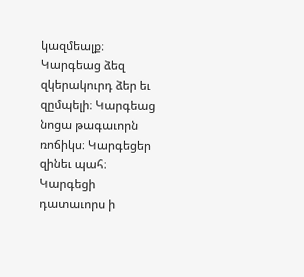կազմեալք։ Կարգեաց ձեզ զկերակուրդ ձեր եւ զըմպելի։ Կարգեաց նոցա թագաւորն ռոճիկս։ Կարգեցեր զինեւ պահ։ Կարգեցի դատաւորս ի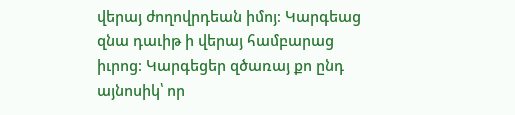վերայ ժողովրդեան իմոյ։ Կարգեաց զնա դաւիթ ի վերայ համբարաց իւրոց։ Կարգեցեր զծառայ քո ընդ այնոսիկ՝ որ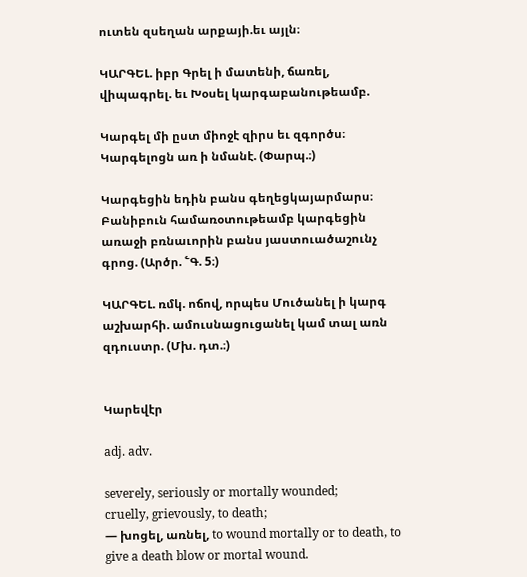ուտեն զսեղան արքայի.եւ այլն։

ԿԱՐԳԵԼ. իբր Գրել ի մատենի, ճառել, վիպագրել. եւ Խօսել կարգաբանութեամբ.

Կարգել մի ըստ միոջէ զիրս եւ զգործս։ Կարգելոցն առ ի նմանէ. (Փարպ.։)

Կարգեցին եդին բանս գեղեցկայարմարս։ Բանիբուն համառօտութեամբ կարգեցին առաջի բռնաւորին բանս յաստուածաշունչ գրոց. (Արծր. ՟Գ. 5։)

ԿԱՐԳԵԼ. ռմկ. ոճով, որպես Մուծանել ի կարգ աշխարհի. ամուսնացուցանել կամ տալ առն զդուստր. (Մխ. դտ.։)


Կարեվէր

adj. adv.

severely, seriously or mortally wounded;
cruelly, grievously, to death;
— խոցել, առնել, to wound mortally or to death, to give a death blow or mortal wound.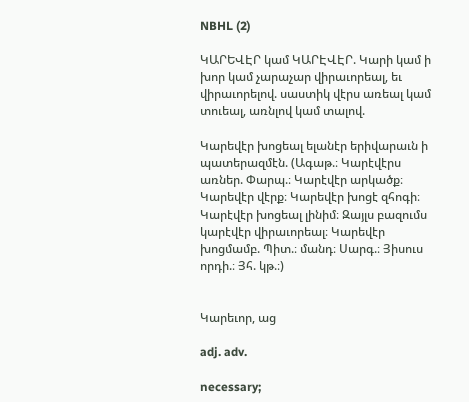NBHL (2)

ԿԱՐԵՎԷՐ կամ ԿԱՐԷՎԷՐ. Կարի կամ ի խոր կամ չարաչար վիրաւորեալ, եւ վիրաւորելով. սաստիկ վէրս առեալ կամ տուեալ, առնլով կամ տալով.

Կարեվէր խոցեալ ելանէր երիվարաւն ի պատերազմէն. (Ագաթ.։ Կարէվէրս առներ. Փարպ.։ Կարէվէր արկածք։ Կարեվէր վէրք։ Կարեվէր խոցէ զհոգի։ Կարէվէր խոցեալ լինիմ։ Զայլս բազումս կարէվէր վիրաւորեալ։ Կարեվէր խոցմամբ. Պիտ.։ մանդ։ Սարգ.։ Յիսուս որդի.։ Յհ. կթ.։)


Կարեւոր, աց

adj. adv.

necessary;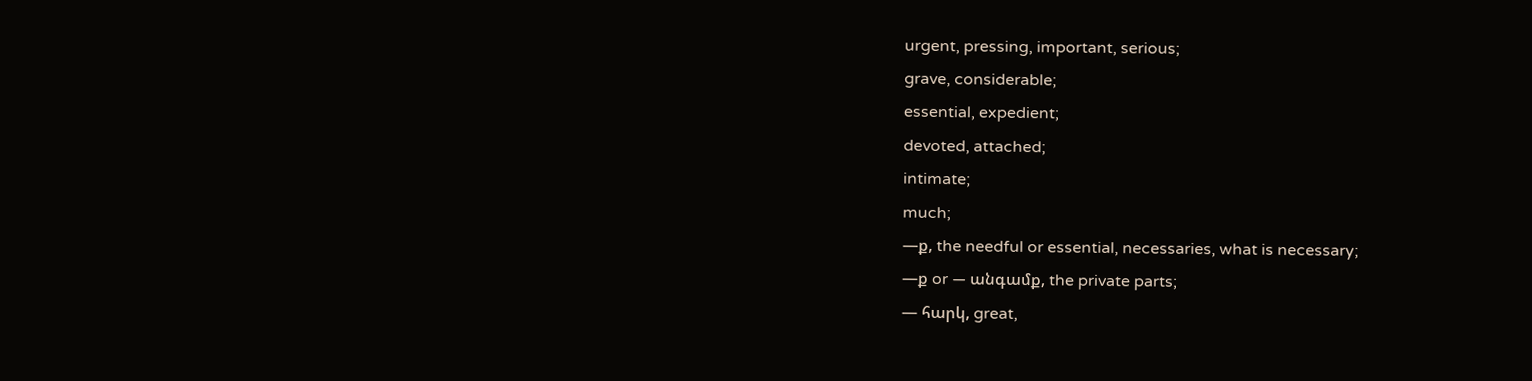urgent, pressing, important, serious;
grave, considerable;
essential, expedient;
devoted, attached;
intimate;
much;
—ք, the needful or essential, necessaries, what is necessary;
—ք or — անգամք, the private parts;
— հարկ, great,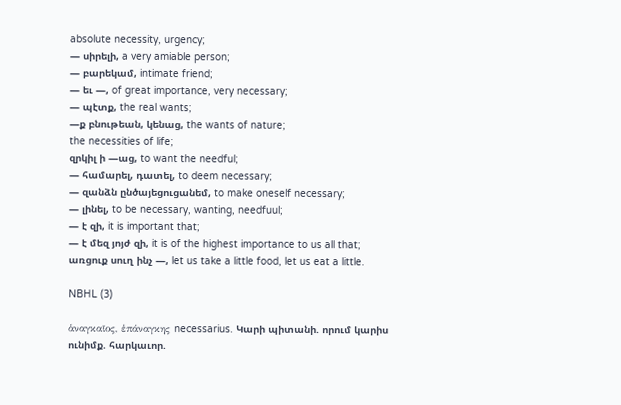absolute necessity, urgency;
— սիրելի, a very amiable person;
— բարեկամ, intimate friend;
— եւ —, of great importance, very necessary;
— պէտք, the real wants;
—ք բնութեան, կենաց, the wants of nature;
the necessities of life;
զրկիլ ի —աց, to want the needful;
— համարել, դատել, to deem necessary;
— զանձն ընծայեցուցանեմ, to make oneself necessary;
— լինել, to be necessary, wanting, needfuul;
— է զի, it is important that;
— է մեզ յոյժ զի, it is of the highest importance to us all that;
առցուք սուղ ինչ —, let us take a little food, let us eat a little.

NBHL (3)

ἁναγκαῖος, ἑπάναγκης necessarius. Կարի պիտանի. որում կարիս ունիմք. հարկաւոր.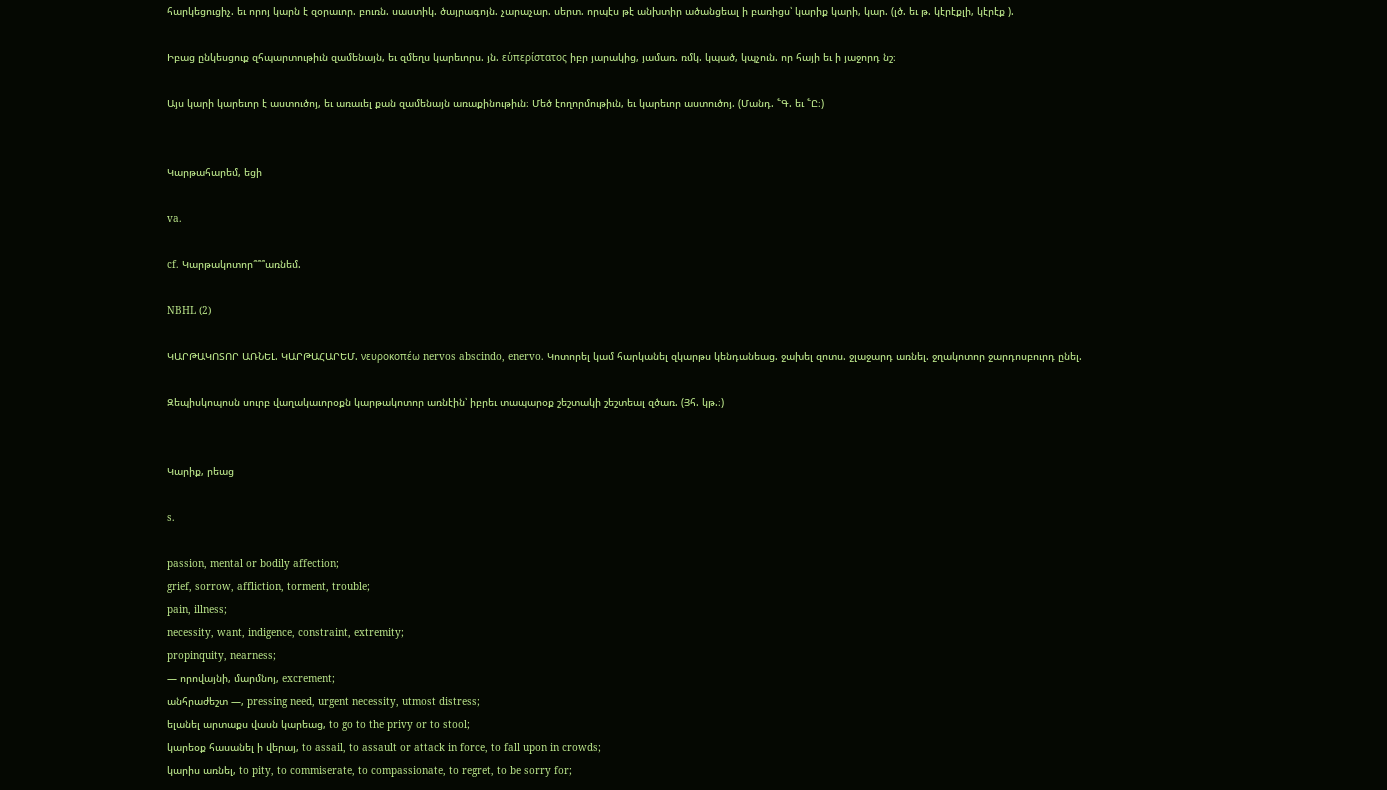հարկեցուցիչ. եւ որոյ կարն է զօրաւոր. բուռն. սաստիկ. ծայրագոյն. չարաչար. սերտ. որպէս թէ անխտիր ածանցեալ ի բառիցս՝ կարիք կարի, կար. (լծ. եւ թ. կէրէքլի, կէրէք ).

Իբաց ընկեսցուք զհպարտութիւն զամենայն, եւ զմեղս կարեւորս. յն. εὑπερίστατος իբր յարակից, յամառ. ռմկ. կպած, կպչուն. որ հայի եւ ի յաջորդ նշ։

Այս կարի կարեւոր է աստուծոյ, եւ առաւել քան զամենայն առաքինութիւն։ Մեծ էողորմութիւն, եւ կարեւոր աստուծոյ. (Մանդ. ՟Գ. եւ ՟Ը։)


Կարթահարեմ, եցի

va.

cf. Կարթակոտոր՞՞՞առնեմ.

NBHL (2)

ԿԱՐԹԱԿՈՏՈՐ ԱՌՆԵԼ. ԿԱՐԹԱՀԱՐԵՄ. νευροκοπέω nervos abscindo, enervo. Կոտորել կամ հարկանել զկարթս կենդանեաց. ջախել զոտս. ջլաջարդ առնել. ջղակոտոր ջարդոսբուրդ ընել.

Զեպիսկոպոսն սուրբ վաղակաւորօքն կարթակոտոր առնէին՝ իբրեւ տապարօք շեշտակի շեշտեալ զծառ. (Յհ. կթ.։)


Կարիք, րեաց

s.

passion, mental or bodily affection;
grief, sorrow, affliction, torment, trouble;
pain, illness;
necessity, want, indigence, constraint, extremity;
propinquity, nearness;
— որովայնի, մարմնոյ, excrement;
անհրաժեշտ —, pressing need, urgent necessity, utmost distress;
ելանել արտաքս վասն կարեաց, to go to the privy or to stool;
կարեօք հասանել ի վերայ, to assail, to assault or attack in force, to fall upon in crowds;
կարիս առնել, to pity, to commiserate, to compassionate, to regret, to be sorry for;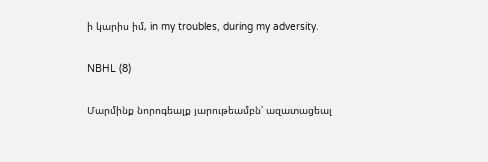ի կարիս իմ, in my troubles, during my adversity.

NBHL (8)

Մարմինք նորոգեալք յարութեամբն՝ ազատացեալ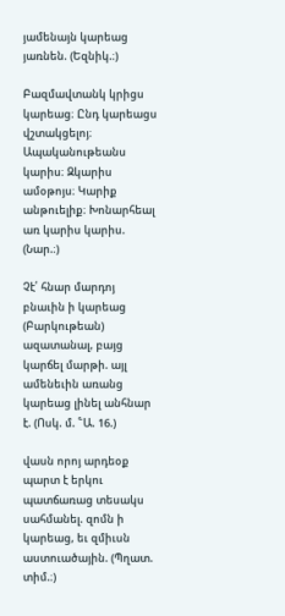յամենայն կարեաց յառնեն. (Եզնիկ.։)

Բազմավտանկ կրիցս կարեաց։ Ընդ կարեացս վշտակցելոյ։ Ապականութեանս կարիս։ Զկարիս ամօթոյս։ Կարիք անթուելիք։ Խոնարհեալ առ կարիս կարիս. (Նար.։)

Չէ՛ հնար մարդոյ բնաւին ի կարեաց (Բարկութեան) ազատանալ, բայց կարճել մարթի. այլ ամենեւին առանց կարեաց լինել անհնար է. (Ոսկ. մ. ՟Ա. 16.)

վասն որոյ արդեօք պարտ է երկու պատճառաց տեսակս սահմանել. զոմն ի կարեաց, եւ զմիւսն աստուածային. (Պղատ. տիմ.։)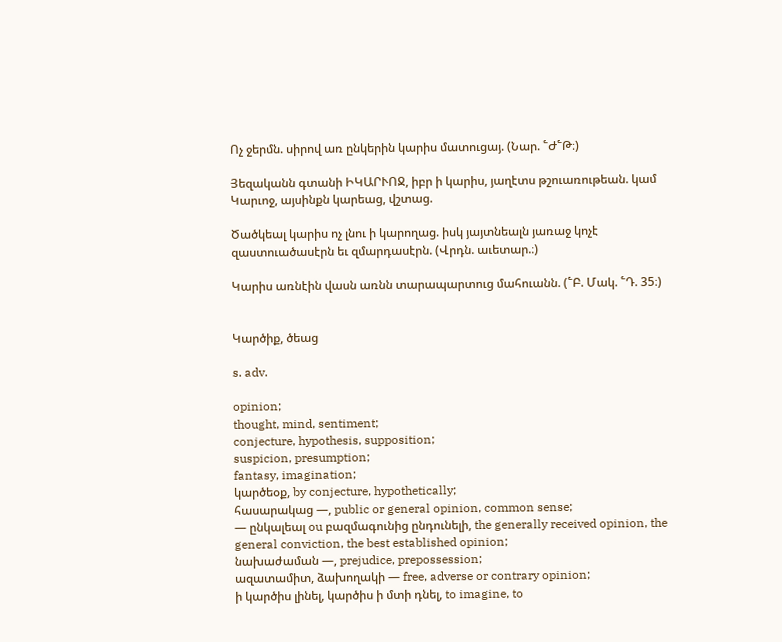Ոչ ջերմն. սիրով առ ընկերին կարիս մատուցայ. (Նար. ՟Ժ՟Թ։)

Յեզականն գտանի ԻԿԱՐՒՈՋ, իբր ի կարիս, յաղէտս թշուառութեան. կամ Կարւոջ, այսինքն կարեաց, վշտաց.

Ծածկեալ կարիս ոչ լնու ի կարողաց. իսկ յայտնեալն յառաջ կոչէ զաստուածասէրն եւ զմարդասէրն. (Վրդն. աւետար.։)

Կարիս առնէին վասն առնն տարապարտուց մահուանն. (՟Բ. Մակ. ՟Դ. 35։)


Կարծիք, ծեաց

s. adv.

opinion;
thought, mind, sentiment;
conjecture, hypothesis, supposition;
suspicion, presumption;
fantasy, imagination;
կարծեօք, by conjecture, hypothetically;
հասարակաց —, public or general opinion, common sense;
— ընկալեալ ou բազմագունից ընդունելի, the generally received opinion, the general conviction, the best established opinion;
նախաժաման —, prejudice, prepossession;
ազատամիտ, ձախողակի — free, adverse or contrary opinion;
ի կարծիս լինել, կարծիս ի մտի դնել, to imagine, to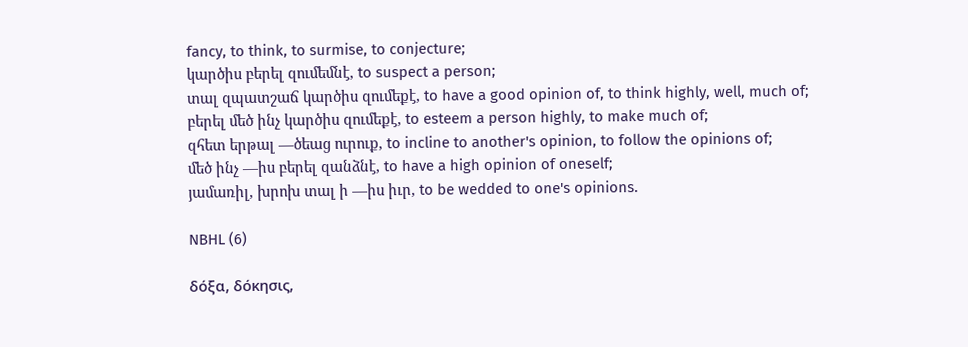fancy, to think, to surmise, to conjecture;
կարծիս բերել զումեմնէ, to suspect a person;
տալ զպատշաճ կարծիս զումեքէ, to have a good opinion of, to think highly, well, much of;
բերել մեծ ինչ կարծիս զումեքէ, to esteem a person highly, to make much of;
զհետ երթալ —ծեաց ուրուք, to incline to another's opinion, to follow the opinions of;
մեծ ինչ —իս բերել զանձնէ, to have a high opinion of oneself;
յամառիլ, խրոխ տալ ի —իս իւր, to be wedded to one's opinions.

NBHL (6)

δόξα, δόκησις,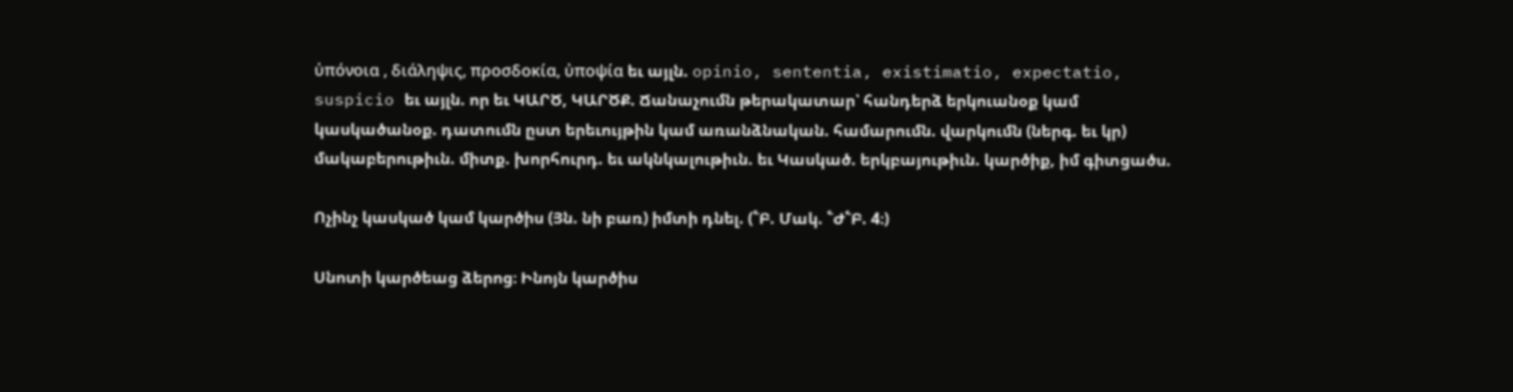ὐπόνοια , διάληψις, προσδοκία, ὐποψία եւ այլն. opinio, sententia, existimatio, expectatio, suspicio եւ այլն. որ եւ ԿԱՐԾ, ԿԱՐԾՔ. Ճանաչումն թերակատար՝ հանդերձ երկուանօք կամ կասկածանօք. դատումն ըստ երեւույթին կամ առանձնական. համարումն. վարկումն (ներգ. եւ կր) մակաբերութիւն. միտք. խորհուրդ. եւ ակնկալութիւն. եւ Կասկած. երկբայութիւն. կարծիք, իմ գիտցածս.

Ոչինչ կասկած կամ կարծիս (Յն. նի բառ) իմտի դնել. (՟Բ. Մակ. ՟Ժ՟Բ. 4։)

Սնոտի կարծեաց ձերոց։ Ինոյն կարծիս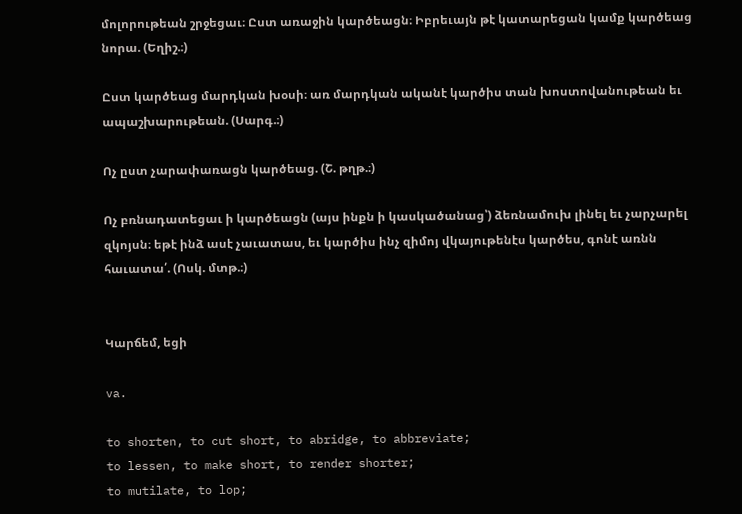մոլորութեան շրջեցաւ։ Ըստ առաջին կարծեացն։ Իբրեւայն թէ կատարեցան կամք կարծեաց նորա. (Եղիշ.։)

Ըստ կարծեաց մարդկան խօսի։ առ մարդկան ականէ կարծիս տան խոստովանութեան եւ ապաշխարութեան. (Սարգ.։)

Ոչ ըստ չարափառացն կարծեաց. (Շ. թղթ.։)

Ոչ բռնադատեցաւ ի կարծեացն (այս ինքն ի կասկածանաց՝) ձեռնամուխ լինել եւ չարչարել զկոյսն։ եթէ ինձ ասէ չաւատաս, եւ կարծիս ինչ զիմոյ վկայութենէս կարծես, գոնէ առնն հաւատա՛. (Ոսկ. մտթ.։)


Կարճեմ, եցի

va.

to shorten, to cut short, to abridge, to abbreviate;
to lessen, to make short, to render shorter;
to mutilate, to lop;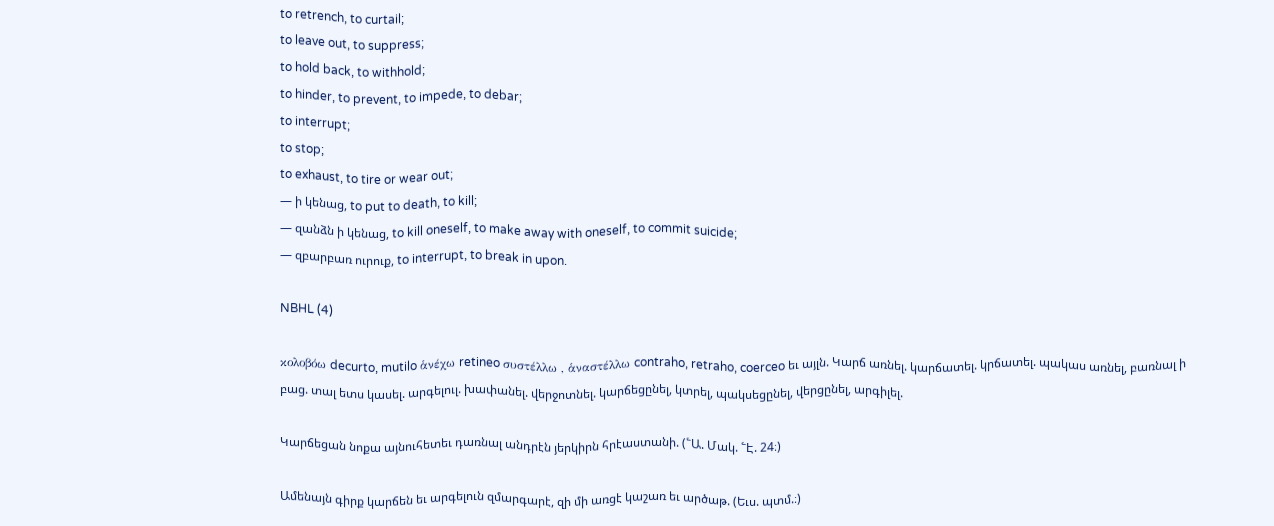to retrench, to curtail;
to leave out, to suppress;
to hold back, to withhold;
to hinder, to prevent, to impede, to debar;
to interrupt;
to stop;
to exhaust, to tire or wear out;
— ի կենաց, to put to death, to kill;
— զանձն ի կենաց, to kill oneself, to make away with oneself, to commit suicide;
— զբարբառ ուրուք, to interrupt, to break in upon.

NBHL (4)

κολοβόω decurto, mutilo ἁνέχω retineo συστέλλω , ἁναστέλλω contraho, retraho, coerceo եւ այլն. Կարճ առնել. կարճատել. կրճատել. պակաս առնել, բառնալ ի բաց. տալ ետս կասել. արգելուլ. խափանել. վերջոտնել. կարճեցընել, կտրել, պակսեցընել, վերցընել, արգիլել.

Կարճեցան նոքա այնուհետեւ դառնալ անդրէն յերկիրն հրէաստանի. (՟Ա. Մակ. ՟Է. 24։)

Ամենայն գիրք կարճեն եւ արգելուն զմարգարէ, զի մի առցէ կաշառ եւ արծաթ. (Եւս. պտմ.։)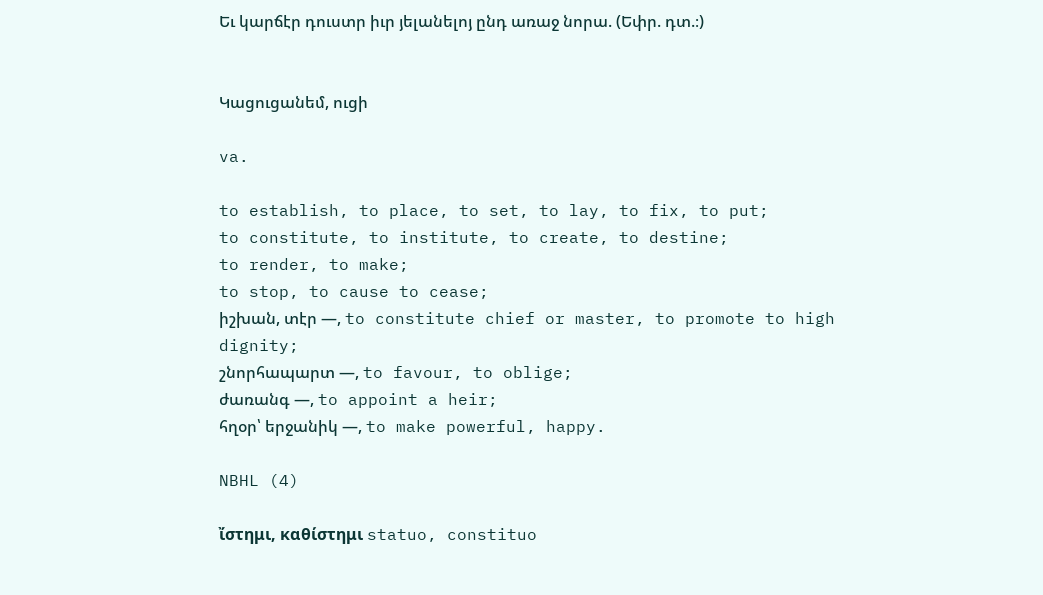Եւ կարճէր դուստր իւր յելանելոյ ընդ առաջ նորա. (Եփր. դտ.։)


Կացուցանեմ, ուցի

va.

to establish, to place, to set, to lay, to fix, to put;
to constitute, to institute, to create, to destine;
to render, to make;
to stop, to cause to cease;
իշխան, տէր —, to constitute chief or master, to promote to high dignity;
շնորհապարտ —, to favour, to oblige;
ժառանգ —, to appoint a heir;
հղօր՝ երջանիկ —, to make powerful, happy.

NBHL (4)

ἴστημι, καθίστημι statuo, constituo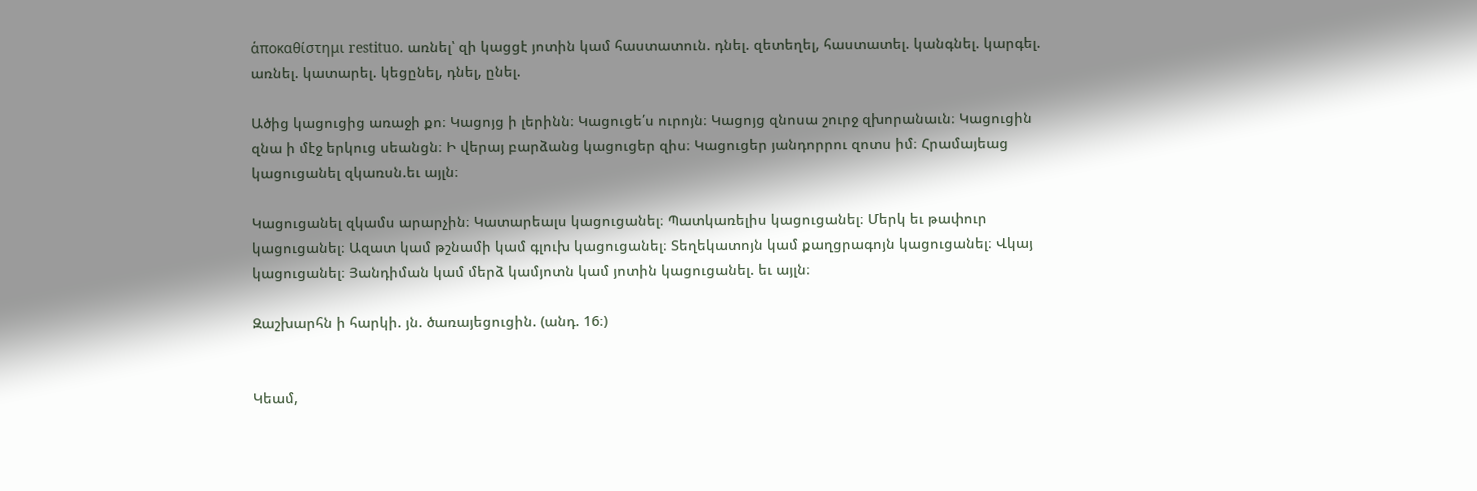ἁποκαθίστημι restituo. առնել՝ զի կացցէ յոտին կամ հաստատուն. դնել. զետեղել, հաստատել. կանգնել. կարգել. առնել. կատարել. կեցընել, դնել, ընել.

Ածից կացուցից առաջի քո։ Կացոյց ի լերինն։ Կացուցե՛ս ուրոյն։ Կացոյց զնոսա շուրջ զխորանաւն։ Կացուցին զնա ի մէջ երկուց սեանցն։ Ի վերայ բարձանց կացուցեր զիս։ Կացուցեր յանդորրու զոտս իմ։ Հրամայեաց կացուցանել զկառսն.եւ այլն։

Կացուցանել զկամս արարչին։ Կատարեալս կացուցանել։ Պատկառելիս կացուցանել։ Մերկ եւ թափուր կացուցանել։ Ազատ կամ թշնամի կամ գլուխ կացուցանել։ Տեղեկատոյն կամ քաղցրագոյն կացուցանել։ Վկայ կացուցանել։ Յանդիման կամ մերձ կամյոտն կամ յոտին կացուցանել. եւ այլն։

Զաշխարհն ի հարկի. յն. ծառայեցուցին. (անդ. 16։)


Կեամ,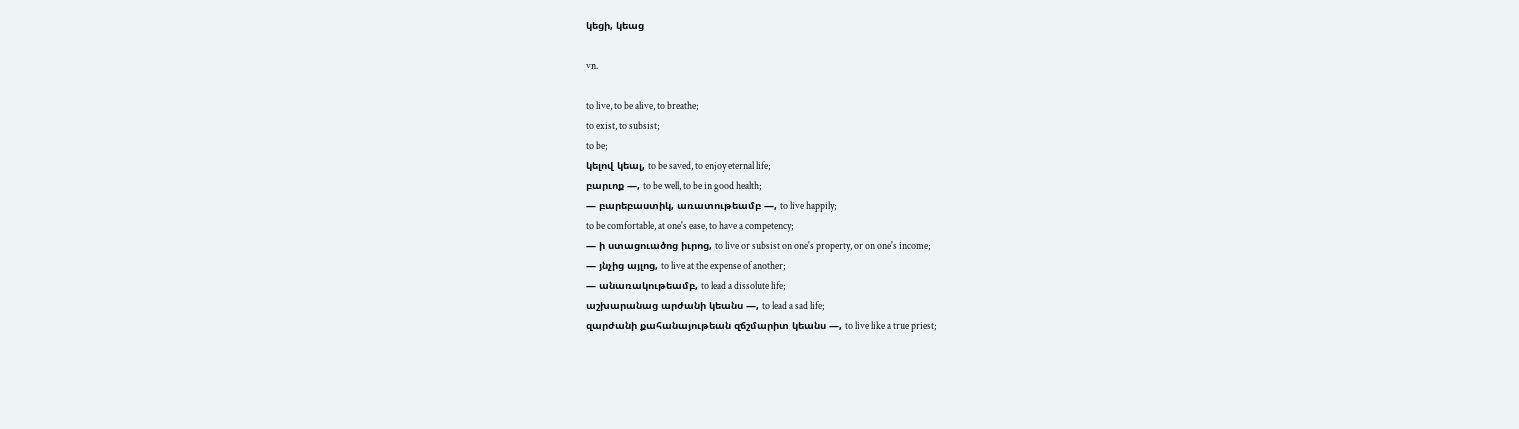կեցի, կեաց

vn.

to live, to be alive, to breathe;
to exist, to subsist;
to be;
կելով կեալ, to be saved, to enjoy eternal life;
բարւոք —, to be well, to be in good health;
— բարեբաստիկ, առատութեամբ —, to live happily;
to be comfortable, at one's ease, to have a competency;
— ի ստացուածոց իւրոց, to live or subsist on one's property, or on one's income;
— յնչից այլոց, to live at the expense of another;
— անառակութեամբ, to lead a dissolute life;
աշխարանաց արժանի կեանս —, to lead a sad life;
զարժանի քահանայութեան զճշմարիտ կեանս —, to live like a true priest;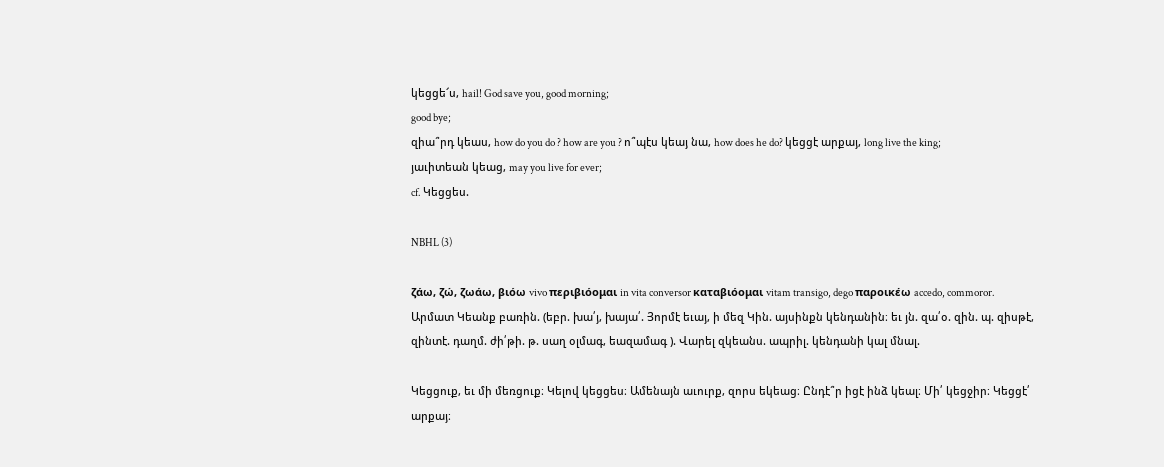կեցցե՜ս, hail! God save you, good morning;
good bye;
զիա՞րդ կեաս, how do you do ? how are you ? ո՞պէս կեայ նա, how does he do? կեցցէ արքայ, long live the king;
յաւիտեան կեաց, may you live for ever;
cf. Կեցցես.

NBHL (3)

ζάω, ζώ, ζωάω, βιόω vivo περιβιόομαι in vita conversor καταβιόομαι vitam transigo, dego παροικέω accedo, commoror. Արմատ Կեանք բառին. (եբր. խա՛յ, խայա՛. Յորմէ եւայ, ի մեզ Կին. այսինքն կենդանին։ եւ յն. զա՛օ. զին. պ. զիսթէ, զինտէ. դաղմ. ժի՛թի. թ. սաղ օլմագ, եազամագ ). Վարել զկեանս. ապրիլ. կենդանի կալ մնալ.

Կեցցուք, եւ մի մեռցուք։ Կելով կեցցես։ Ամենայն աւուրք, զորս եկեաց։ Ընդէ՞ր իցէ ինձ կեալ։ Մի՛ կեցջիր։ Կեցցէ՛ արքայ։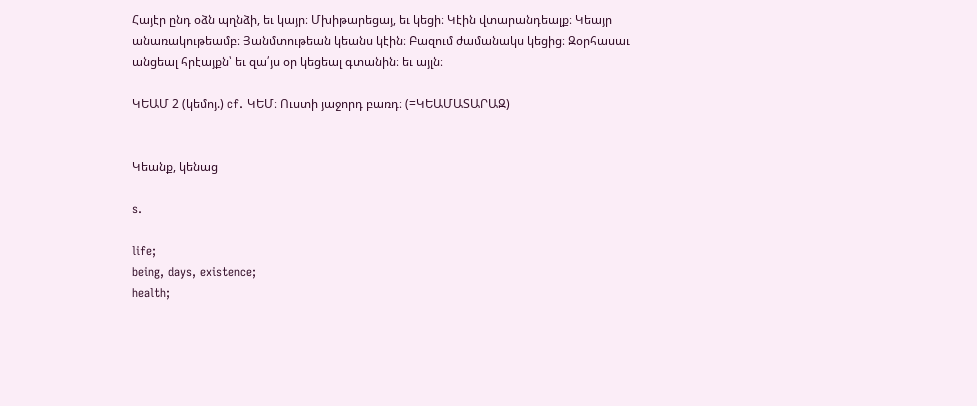Հայէր ընդ օձն պղնձի, եւ կայր։ Մխիթարեցայ, եւ կեցի։ Կէին վտարանդեալք։ Կեայր անառակութեամբ։ Յանմտութեան կեանս կէին։ Բազում ժամանակս կեցից։ Զօրհասաւ անցեալ հրէայքն՝ եւ զա՛յս օր կեցեալ գտանին։ եւ այլն։

ԿԵԱՄ 2 (կեմոյ.) cf. ԿԵՄ։ Ուստի յաջորդ բառդ։ (=ԿԵԱՄԱՏԱՐԱԶ)


Կեանք, կենաց

s.

life;
being, days, existence;
health;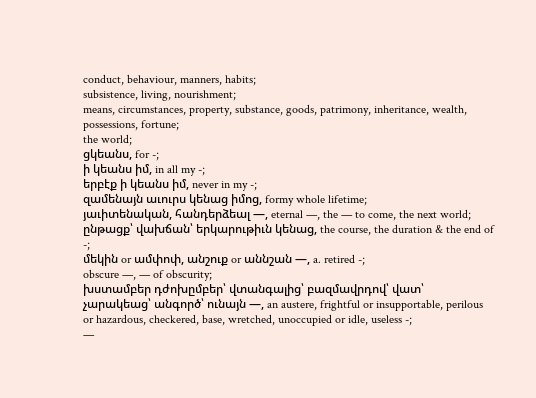conduct, behaviour, manners, habits;
subsistence, living, nourishment;
means, circumstances, property, substance, goods, patrimony, inheritance, wealth, possessions, fortune;
the world;
ցկեանս, for -;
ի կեանս իմ, in all my -;
երբէք ի կեանս իմ, never in my -;
զամենայն աւուրս կենաց իմոց, formy whole lifetime;
յաւիտենական, հանդերձեալ —, eternal —, the — to come, the next world;
ընթացք՝ վախճան՝ երկարութիւն կենաց, the course, the duration & the end of -;
մեկին or ամփոփ, անշուք or աննշան —, a. retired -;
obscure —, — of obscurity;
խստամբեր դժոխըմբեր՝ վտանգալից՝ բազմավրդով՝ վատ՝ չարակեաց՝ անգործ՝ ունայն —, an austere, frightful or insupportable, perilous or hazardous, checkered, base, wretched, unoccupied or idle, useless -;
—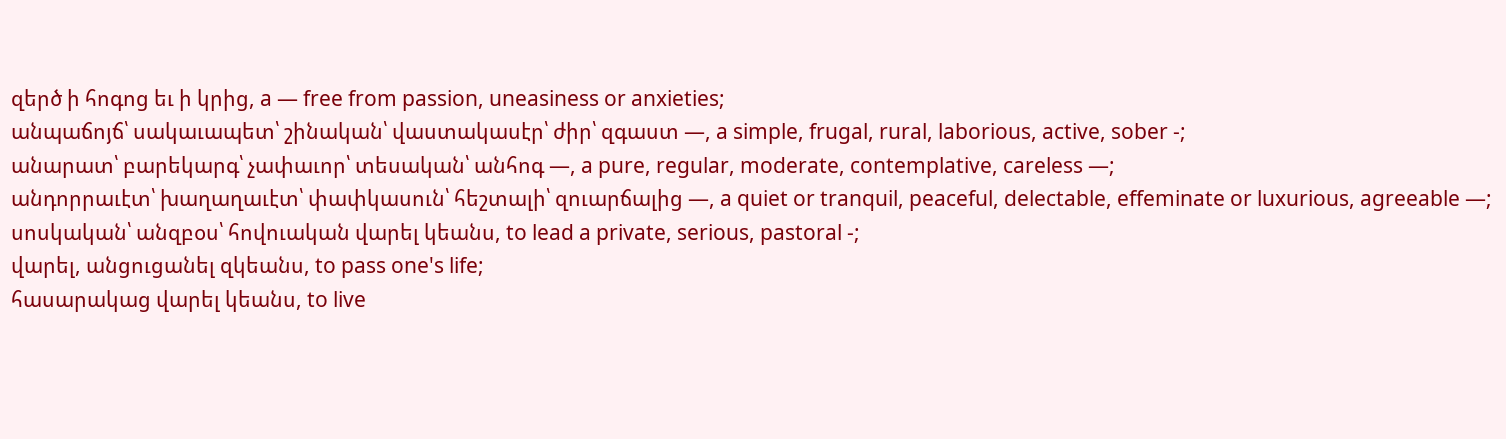զերծ ի հոգոց եւ ի կրից, a — free from passion, uneasiness or anxieties;
անպաճոյճ՝ սակաւապետ՝ շինական՝ վաստակասէր՝ ժիր՝ զգաստ —, a simple, frugal, rural, laborious, active, sober -;
անարատ՝ բարեկարգ՝ չափաւոր՝ տեսական՝ անհոգ —, a pure, regular, moderate, contemplative, careless —;
անդորրաւէտ՝ խաղաղաւէտ՝ փափկասուն՝ հեշտալի՝ զուարճալից —, a quiet or tranquil, peaceful, delectable, effeminate or luxurious, agreeable —;
սոսկական՝ անզբօս՝ հովուական վարել կեանս, to lead a private, serious, pastoral -;
վարել, անցուցանել զկեանս, to pass one's life;
հասարակաց վարել կեանս, to live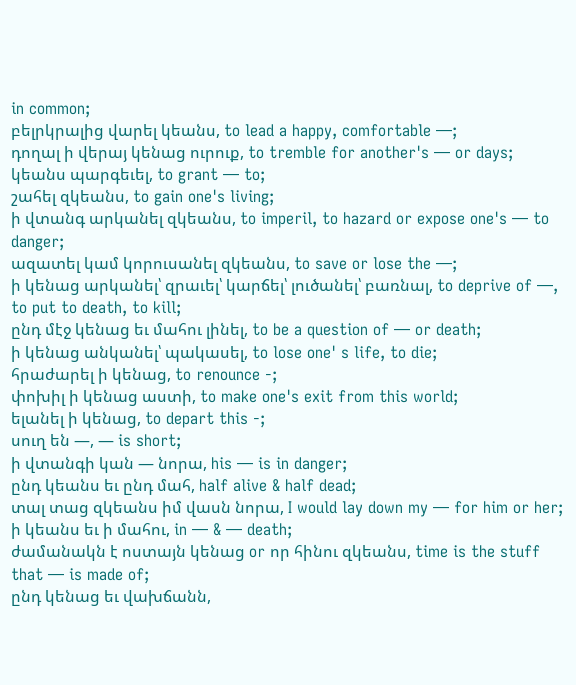in common;
բելրկրալից վարել կեանս, to lead a happy, comfortable —;
դողալ ի վերայ կենաց ուրուք, to tremble for another's — or days;
կեանս պարգեւել, to grant — to;
շահել զկեանս, to gain one's living;
ի վտանգ արկանել զկեանս, to imperil, to hazard or expose one's — to danger;
ազատել կամ կորուսանել զկեանս, to save or lose the —;
ի կենաց արկանել՝ զրաւել՝ կարճել՝ լուծանել՝ բառնալ, to deprive of —, to put to death, to kill;
ընդ մէջ կենաց եւ մահու լինել, to be a question of — or death;
ի կենաց անկանել՝ պակասել, to lose one' s life, to die;
հրաժարել ի կենաց, to renounce -;
փոխիլ ի կենաց աստի, to make one's exit from this world;
ելանել ի կենաց, to depart this -;
սուղ են —, — is short;
ի վտանգի կան — նորա, his — is in danger;
ընդ կեանս եւ ընդ մահ, half alive & half dead;
տալ տաց զկեանս իմ վասն նորա, I would lay down my — for him or her;
ի կեանս եւ ի մահու, in — & — death;
ժամանակն է ոստայն կենաց or որ հինու զկեանս, time is the stuff that — is made of;
ընդ կենաց եւ վախճանն,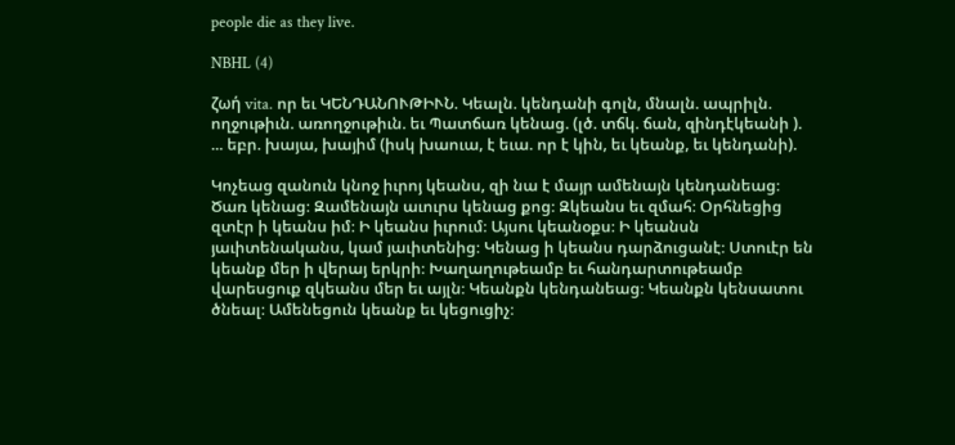people die as they live.

NBHL (4)

ζωή vita. որ եւ ԿԵՆԴԱՆՈՒԹԻՒՆ. Կեալն. կենդանի գոլն, մնալն. ապրիլն. ողջութիւն. առողջութիւն. եւ Պատճառ կենաց. (լծ. տճկ. ճան, զինդէկեանի ). ... եբր. խայա, խայիմ (իսկ խաուա, է եւա. որ է կին, եւ կեանք, եւ կենդանի).

Կոչեաց զանուն կնոջ իւրոյ կեանս, զի նա է մայր ամենայն կենդանեաց։ Ծառ կենաց։ Զամենայն աւուրս կենաց քոց։ Զկեանս եւ զմահ։ Օրհնեցից զտէր ի կեանս իմ։ Ի կեանս իւրում։ Այսու կեանօքս։ Ի կեանսն յաւիտենականս, կամ յաւիտենից։ Կենաց ի կեանս դարձուցանէ։ Ստուէր են կեանք մեր ի վերայ երկրի։ Խաղաղութեամբ եւ հանդարտութեամբ վարեսցուք զկեանս մեր եւ այլն։ Կեանքն կենդանեաց։ Կեանքն կենսատու ծնեալ։ Ամենեցուն կեանք եւ կեցուցիչ։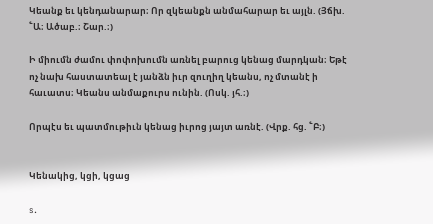Կեանք եւ կենդանարար։ Որ զկեանքն անմահարար եւ այլն. (Յճխ. ՟Ա։ Ածաբ.։ Շար.։)

Ի միումն ժամու փոփոխումն առնել բարուց կենաց մարդկան։ Եթէ ոչ նախ հաստատեալ է յանձն իւր զուղիղ կեանս, ոչ մտանէ ի հաւատս։ Կեանս անմաքուրս ունին. (Ոսկ. յհ.։)

Որպէս եւ պատմութիւն կենաց իւրոց յայտ առնէ. (Վրք. հց. ՟Բ։)


Կենակից, կցի, կցաց

s.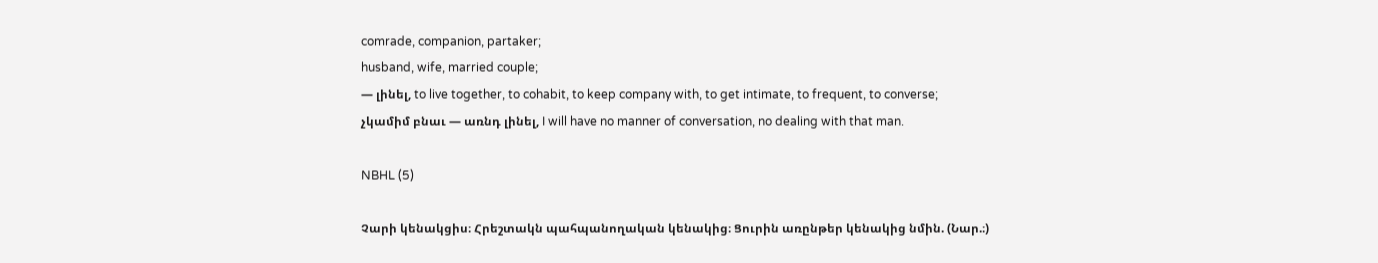comrade, companion, partaker;
husband, wife, married couple;
— լինել, to live together, to cohabit, to keep company with, to get intimate, to frequent, to converse;
չկամիմ բնաւ — առնդ լինել, I will have no manner of conversation, no dealing with that man.

NBHL (5)

Չարի կենակցիս։ Հրեշտակն պահպանողական կենակից։ Ցուրին առընթեր կենակից նմին. (Նար.։)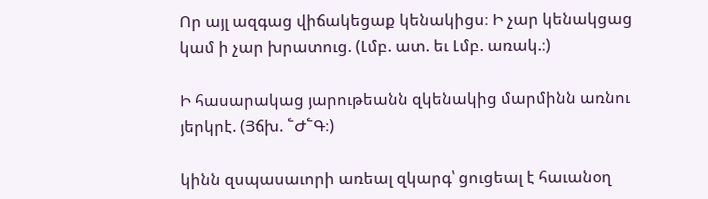Որ այլ ազգաց վիճակեցաք կենակիցս։ Ի չար կենակցաց կամ ի չար խրատուց. (Լմբ. ատ. եւ Լմբ. առակ.։)

Ի հասարակաց յարութեանն զկենակից մարմինն առնու յերկրէ. (Յճխ. ՟Ժ՟Գ։)

կինն զսպասաւորի առեալ զկարգ՝ ցուցեալ է հաւանօղ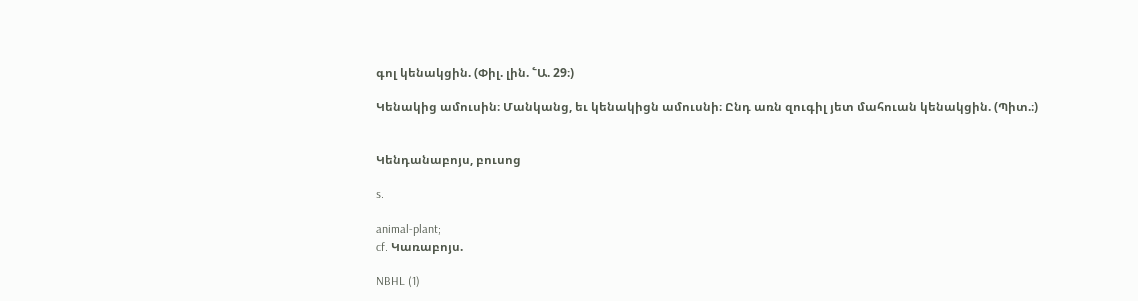գոլ կենակցին. (Փիլ. լին. ՟Ա. 29։)

Կենակից ամուսին։ Մանկանց, եւ կենակիցն ամուսնի։ Ընդ առն զուգիլ յետ մահուան կենակցին. (Պիտ.։)


Կենդանաբոյս, բուսոց

s.

animal-plant;
cf. Կառաբոյս.

NBHL (1)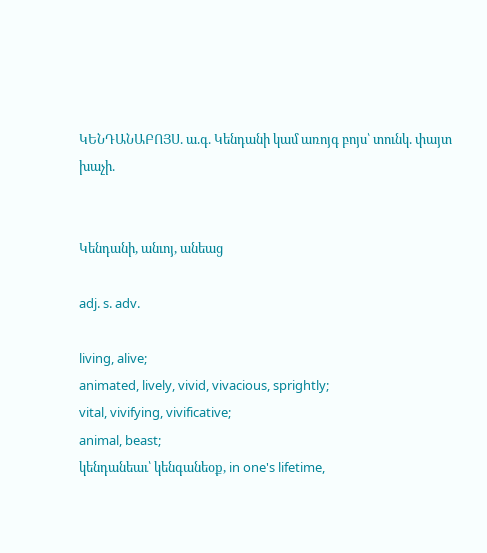ԿԵՆԴԱՆԱԲՈՅՍ. ա.գ. Կենդանի կամ առոյգ բոյս՝ տունկ. փայտ խաչի.


Կենդանի, անւոյ, անեաց

adj. s. adv.

living, alive;
animated, lively, vivid, vivacious, sprightly;
vital, vivifying, vivificative;
animal, beast;
կենդանեաւ՝ կենգանեօք, in one's lifetime,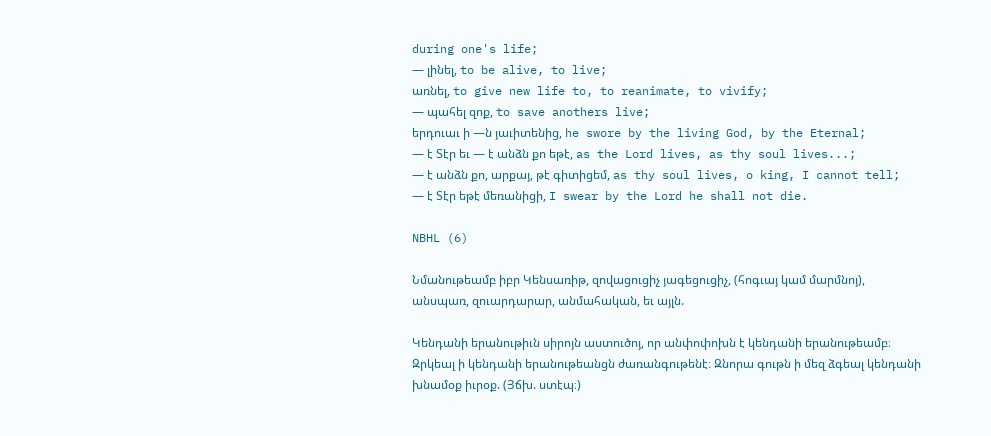during one's life;
— լինել, to be alive, to live;
առնել, to give new life to, to reanimate, to vivify;
— պահել զոք, to save anothers live;
երդուաւ ի —ն յաւիտենից, he swore by the living God, by the Eternal;
— է Տէր եւ — է անձն քո եթէ, as the Lord lives, as thy soul lives...;
— է անձն քո, արքայ, թէ գիտիցեմ, as thy soul lives, o king, I cannot tell;
— է Տէր եթէ մեռանիցի, I swear by the Lord he shall not die.

NBHL (6)

Նմանութեամբ իբր Կենսառիթ, զովացուցիչ յագեցուցիչ, (հոգւայ կամ մարմնոյ), անսպառ, զուարդարար, անմահական, եւ այլն.

Կենդանի երանութիւն սիրոյն աստուծոյ, որ անփոփոխն է կենդանի երանութեամբ։ Զրկեալ ի կենդանի երանութեանցն ժառանգութենէ։ Զնորա գութն ի մեզ ձգեալ կենդանի խնամօք իւրօք. (Յճխ. ստէպ։)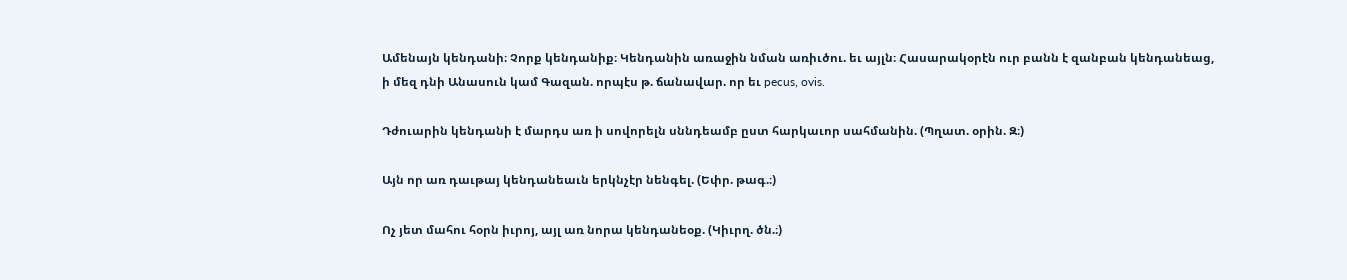Ամենայն կենդանի։ Չորք կենդանիք։ Կենդանին առաջին նման առիւծու. եւ այլն։ Հասարակօրէն ուր բանն է զանբան կենդանեաց, ի մեզ դնի Անասուն կամ Գազան. որպէս թ. ճանավար. որ եւ pecus, ovis.

Դժուարին կենդանի է մարդս առ ի սովորելն սննդեամբ ըստ հարկաւոր սահմանին. (Պղատ. օրին. Զ։)

Այն որ առ դաւթայ կենդանեաւն երկնչէր նենգել. (Եփր. թագ.։)

Ոչ յետ մահու հօրն իւրոյ, այլ առ նորա կենդանեօք. (Կիւրղ. ծն.։)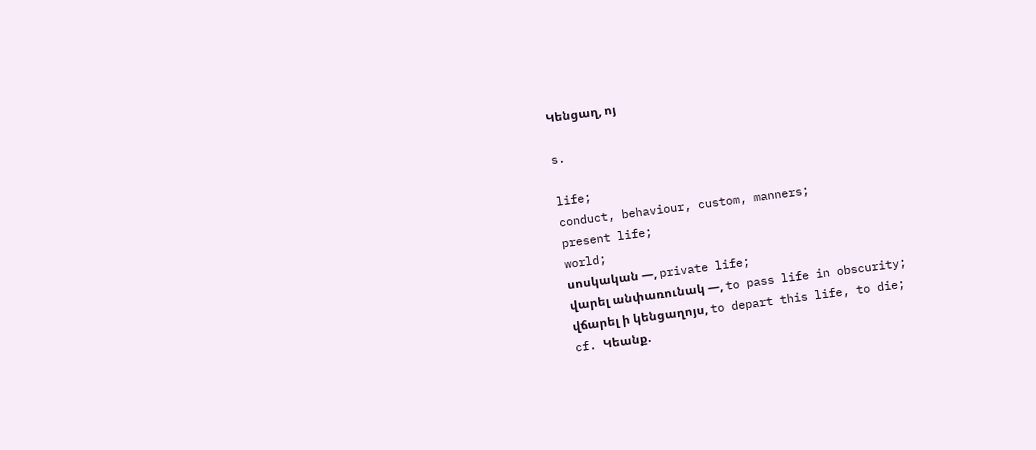Կենցաղ, ոյ

s.

life;
conduct, behaviour, custom, manners;
present life;
world;
սոսկական —, private life;
վարել անփառունակ —, to pass life in obscurity;
վճարել ի կենցաղոյս, to depart this life, to die;
cf. Կեանք.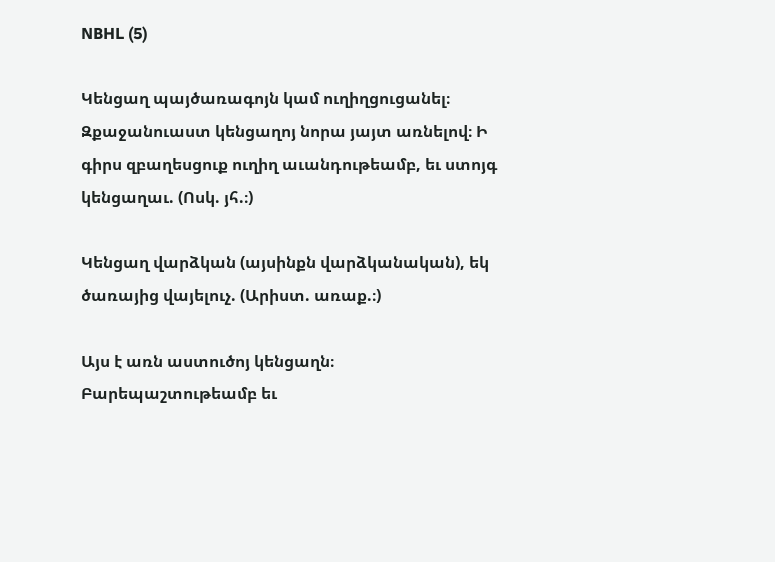NBHL (5)

Կենցաղ պայծառագոյն կամ ուղիղցուցանել։ Զքաջանուաստ կենցաղոյ նորա յայտ առնելով։ Ի գիրս զբաղեսցուք ուղիղ աւանդութեամբ, եւ ստոյգ կենցաղաւ. (Ոսկ. յհ.։)

Կենցաղ վարձկան (այսինքն վարձկանական), եկ ծառայից վայելուչ. (Արիստ. առաք.։)

Այս է առն աստուծոյ կենցաղն։ Բարեպաշտութեամբ եւ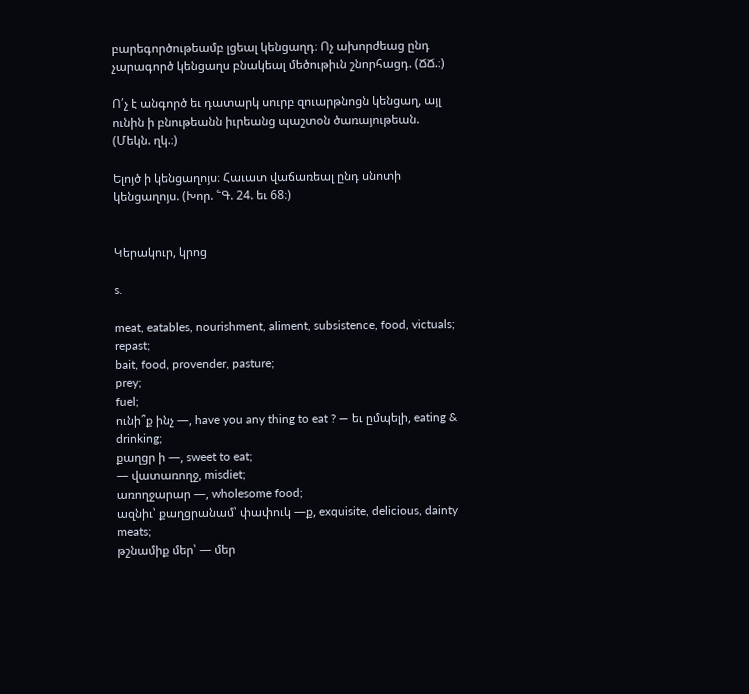բարեգործութեամբ լցեալ կենցաղդ։ Ոչ ախորժեաց ընդ չարագործ կենցաղս բնակեալ մեծութիւն շնորհացդ. (ՃՃ.։)

Ո՛չ է անգործ եւ դատարկ սուրբ զուարթնոցն կենցաղ, այլ ունին ի բնութեանն իւրեանց պաշտօն ծառայութեան. (Մեկն. ղկ.։)

Ելոյծ ի կենցաղոյս։ Հաւատ վաճառեալ ընդ սնոտի կենցաղոյս. (Խոր. ՟Գ. 24. եւ 68։)


Կերակուր, կրոց

s.

meat, eatables, nourishment, aliment, subsistence, food, victuals;
repast;
bait, food, provender, pasture;
prey;
fuel;
ունի՞ք ինչ —, have you any thing to eat ? — եւ ըմպելի, eating & drinking;
քաղցր ի —, sweet to eat;
— վատառողջ, misdiet;
առողջարար —, wholesome food;
ազնիւ՝ քաղցրանամ՝ փափուկ —ք, exquisite, delicious, dainty meats;
թշնամիք մեր՝ — մեր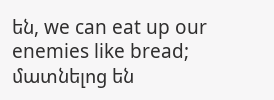են, we can eat up our enemies like bread;
մատնելոց են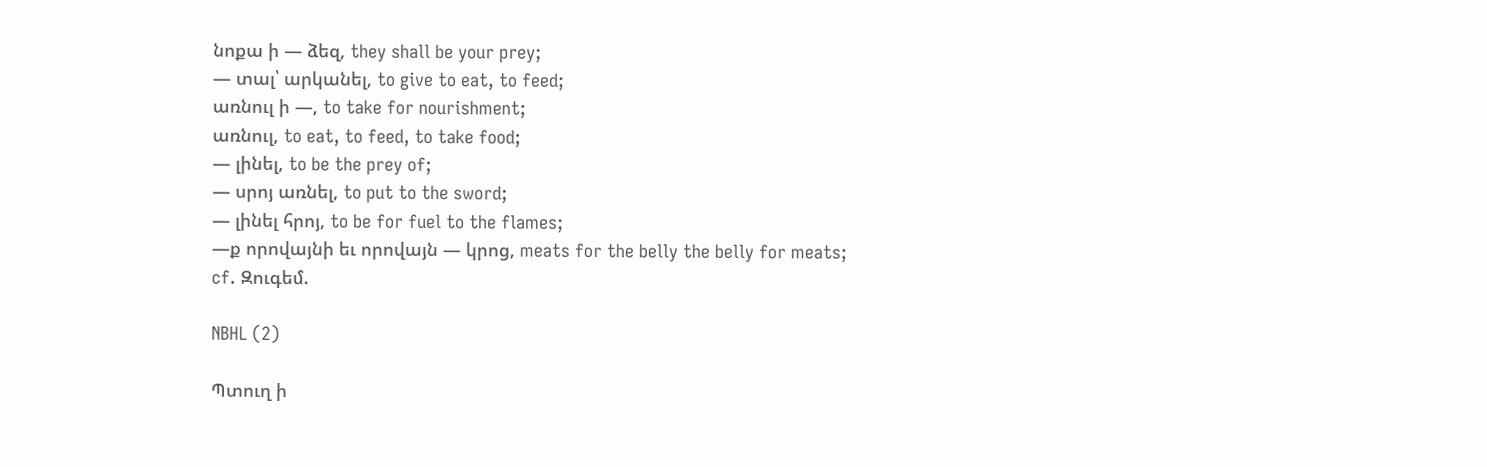նոքա ի — ձեզ, they shall be your prey;
— տալ՝ արկանել, to give to eat, to feed;
առնուլ ի —, to take for nourishment;
առնուլ, to eat, to feed, to take food;
— լինել, to be the prey of;
— սրոյ առնել, to put to the sword;
— լինել հրոյ, to be for fuel to the flames;
—ք որովայնի եւ որովայն — կրոց, meats for the belly the belly for meats;
cf. Զուգեմ.

NBHL (2)

Պտուղ ի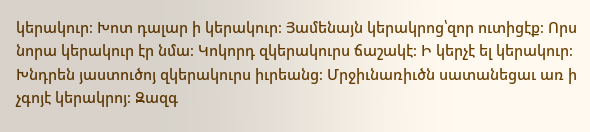կերակուր։ Խոտ դալար ի կերակուր։ Յամենայն կերակրոց՝զոր ուտիցէք։ Որս նորա կերակուր էր նմա։ Կոկորդ զկերակուրս ճաշակէ։ Ի կերչէ ել կերակուր։ Խնդրեն յաստուծոյ զկերակուրս իւրեանց։ Մրջիւնառիւծն սատանեցաւ առ ի չգոյէ կերակրոյ։ Զազգ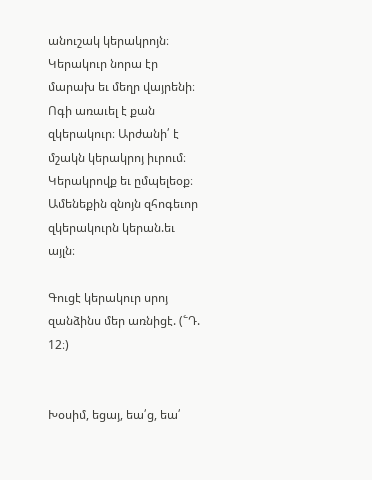անուշակ կերակրոյն։ Կերակուր նորա էր մարախ եւ մեղր վայրենի։ Ոգի առաւել է քան զկերակուր։ Արժանի՛ է մշակն կերակրոյ իւրում։ Կերակրովք եւ ըմպելեօք։ Ամենեքին զնոյն զհոգեւոր զկերակուրն կերան.եւ այլն։

Գուցէ կերակուր սրոյ զանձինս մեր առնիցէ. (՟Դ. 12։)


Խօսիմ, եցայ, եա՛ց, եա՛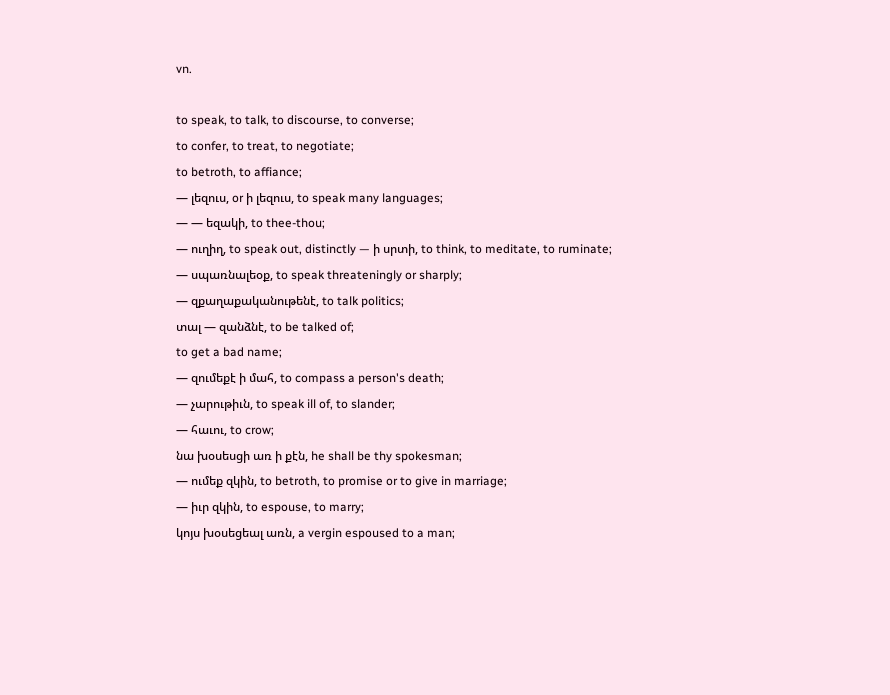vn.

to speak, to talk, to discourse, to converse;
to confer, to treat, to negotiate;
to betroth, to affiance;
— լեզուս, or ի լեզուս, to speak many languages;
— — եզակի, to thee-thou;
— ուղիղ, to speak out, distinctly — ի սրտի, to think, to meditate, to ruminate;
— սպառնալեօք, to speak threateningly or sharply;
— զքաղաքականութենէ, to talk politics;
տալ — զանձնէ, to be talked of;
to get a bad name;
— զումեքէ ի մահ, to compass a person's death;
— չարութիւն, to speak ill of, to slander;
— հաւու, to crow;
նա խօսեսցի առ ի քէն, he shall be thy spokesman;
— ումեք զկին, to betroth, to promise or to give in marriage;
— իւր զկին, to espouse, to marry;
կոյս խօսեցեալ առն, a vergin espoused to a man;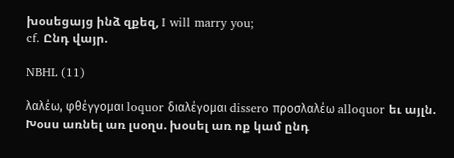խօսեցայց ինձ զքեզ, I will marry you;
cf. Ընդ վայր.

NBHL (11)

λαλέω, φθέγγομαι loquor διαλέγομαι dissero προσλαλέω alloquor եւ այլն. Խօսս առնել առ լսօղս. խօսել առ ոք կամ ընդ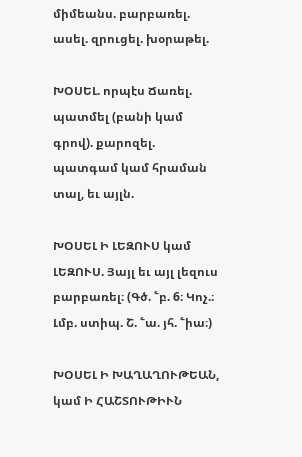միմեանս. բարբառել. ասել. զրուցել. խօրաթել.

ԽՕՍԵԼ. որպէս Ճառել. պատմել (բանի կամ գրով). քարոզել. պատգամ կամ հրաման տալ, եւ այլն.

ԽՕՍԵԼ Ի ԼԵԶՈՒՍ կամ ԼԵԶՈՒՍ. Յայլ եւ այլ լեզուս բարբառել։ (Գծ. ՟բ. 6։ Կոչ.։ Լմբ. ստիպ. Շ. ՟ա. յհ. ՟իա։)

ԽՕՍԵԼ Ի ԽԱՂԱՂՈՒԹԵԱՆ, կամ Ի ՀԱՇՏՈՒԹԻՒՆ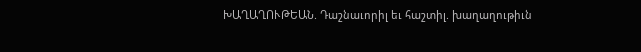ԽԱՂԱՂՈՒԹԵԱՆ. Դաշնաւորիլ եւ հաշտիլ. խաղաղութիւն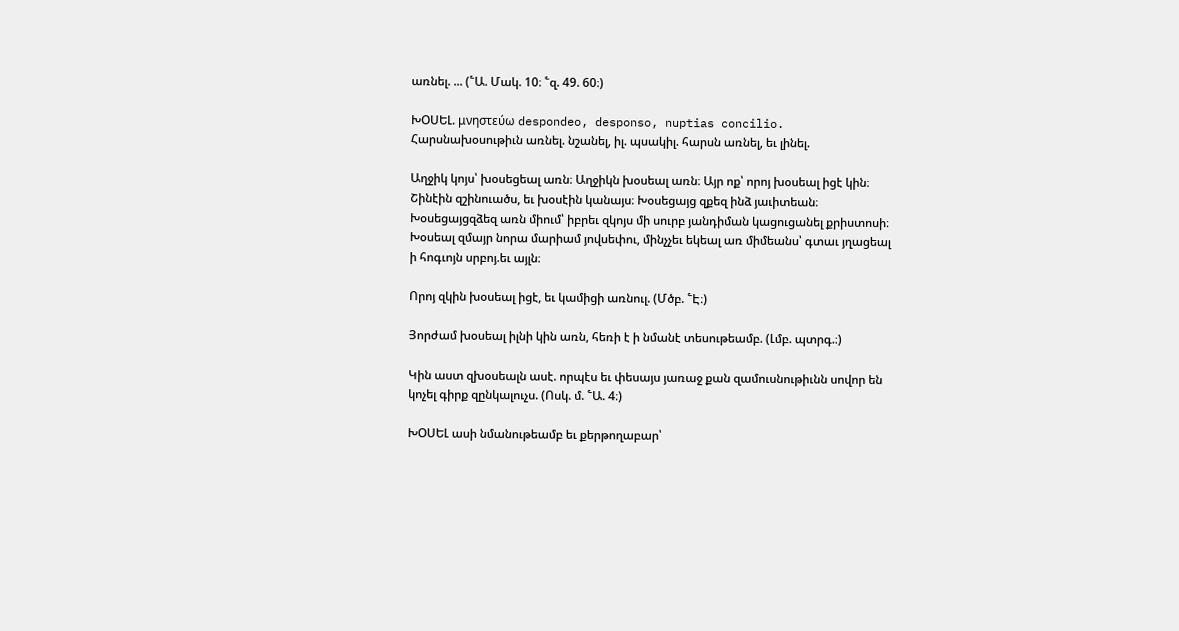առնել. ... (՟Ա. Մակ. 10։ ՟զ. 49. 60։)

ԽՕՍԵԼ. μνηστεύω despondeo, desponso, nuptias concilio. Հարսնախօսութիւն առնել. նշանել, իլ. պսակիլ. հարսն առնել, եւ լինել.

Աղջիկ կոյս՝ խօսեցեալ առն։ Աղջիկն խօսեալ առն։ Այր ոք՝ որոյ խօսեալ իցէ կին։ Շինէին զշինուածս, եւ խօսէին կանայս։ Խօսեցայց զքեզ ինձ յաւիտեան։ Խօսեցայցզձեզ առն միում՝ իբրեւ զկոյս մի սուրբ յանդիման կացուցանել քրիստոսի։ Խօսեալ զմայր նորա մարիամ յովսեփու, մինչչեւ եկեալ առ միմեանս՝ գտաւ յղացեալ ի հոգւոյն սրբոյ.եւ այլն։

Որոյ զկին խօսեալ իցէ, եւ կամիցի առնուլ. (Մծբ. ՟Է։)

Յորժամ խօսեալ իլնի կին առն, հեռի է ի նմանէ տեսութեամբ. (Լմբ. պտրգ.։)

Կին աստ զխօսեալն ասէ. որպէս եւ փեսայս յառաջ քան զամուսնութիւնն սովոր են կոչել գիրք զընկալուչս. (Ոսկ. մ. ՟Ա. 4։)

ԽՕՍԵԼ ասի նմանութեամբ եւ քերթողաբար՝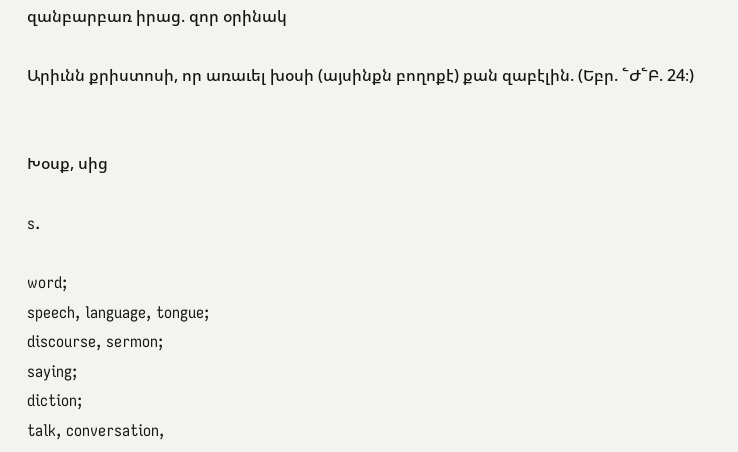զանբարբառ իրաց. զոր օրինակ

Արիւնն քրիստոսի, որ առաւել խօսի (այսինքն բողոքէ) քան զաբէլին. (Եբր. ՟Ժ՟Բ. 24։)


Խօսք, սից

s.

word;
speech, language, tongue;
discourse, sermon;
saying;
diction;
talk, conversation,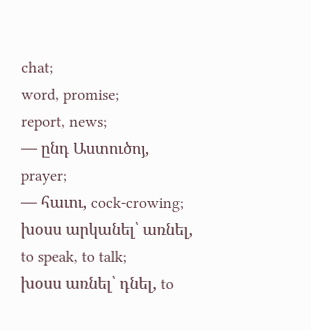chat;
word, promise;
report, news;
— ընդ Աստուծոյ, prayer;
— հաւու, cock-crowing;
խօսս արկանել՝ առնել, to speak, to talk;
խօսս առնել՝ դնել, to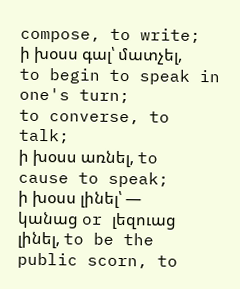compose, to write;
ի խօսս գալ՝ մատչել, to begin to speak in one's turn;
to converse, to talk;
ի խօսս առնել, to cause to speak;
ի խօսս լինել՝ — կանաց or լեզուաց լինել, to be the public scorn, to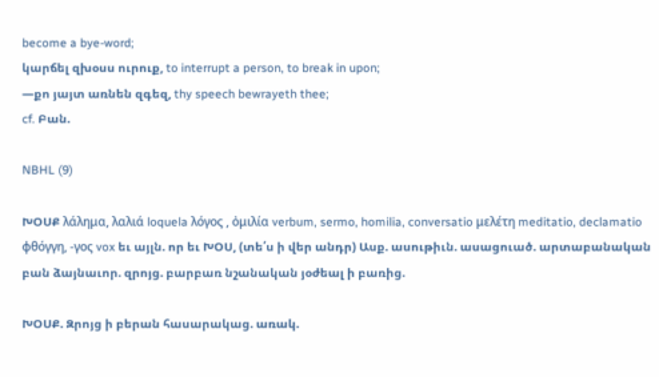become a bye-word;
կարճել զխօսս ուրուք, to interrupt a person, to break in upon;
—քո յայտ առնեն զգեզ, thy speech bewrayeth thee;
cf. Բան.

NBHL (9)

ԽՕՍՔ λάλημα, λαλιά loquela λόγος , ὀμιλία verbum, sermo, homilia, conversatio μελέτη meditatio, declamatio φθόγγη, -γος vox եւ այլն. որ եւ ԽՕՍ, (տե՛ս ի վեր անդր) Ասք. ասութիւն. ասացուած. արտաբանական բան ձայնաւոր. զրոյց. բարբառ նշանական յօժեալ ի բառից.

ԽՕՍՔ. Զրոյց ի բերան հասարակաց. առակ.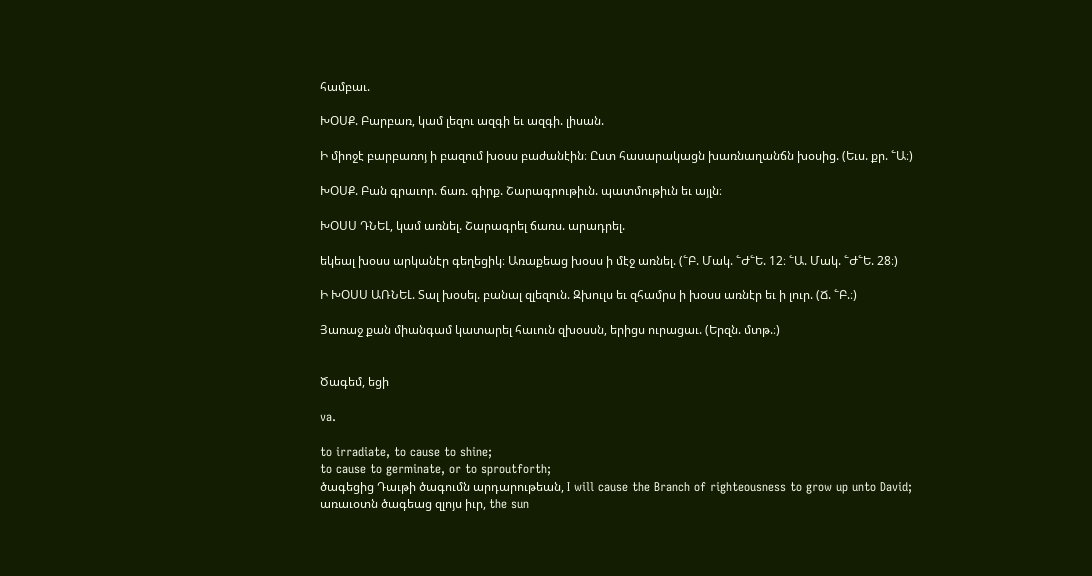համբաւ.

ԽՕՍՔ. Բարբառ, կամ լեզու ազգի եւ ազգի. լիսան.

Ի միոջէ բարբառոյ ի բազում խօսս բաժանէին։ Ըստ հասարակացն խառնաղանճն խօսից. (Եւս. քր. ՟Ա։)

ԽՕՍՔ. Բան գրաւոր. ճառ. գիրք. Շարագրութիւն. պատմութիւն եւ այլն։

ԽՕՍՍ ԴՆԵԼ, կամ առնել. Շարագրել ճառս. արադրել.

եկեալ խօսս արկանէր գեղեցիկ։ Առաքեաց խօսս ի մէջ առնել. (՟Բ. Մակ. ՟Ժ՟Ե. 12։ ՟Ա. Մակ. ՟Ժ՟Ե. 28։)

Ի ԽՕՍՍ ԱՌՆԵԼ. Տալ խօսել. բանալ զլեզուն. Զխուլս եւ զհամրս ի խօսս առնէր եւ ի լուր. (Ճ. ՟Բ.։)

Յառաջ քան միանգամ կատարել հաւուն զխօսսն, երիցս ուրացաւ. (Երզն. մտթ.։)


Ծագեմ, եցի

va.

to irradiate, to cause to shine;
to cause to germinate, or to sproutforth;
ծագեցից Դաւթի ծագումն արդարութեան, I will cause the Branch of righteousness to grow up unto David;
առաւօտն ծագեաց զլոյս իւր, the sun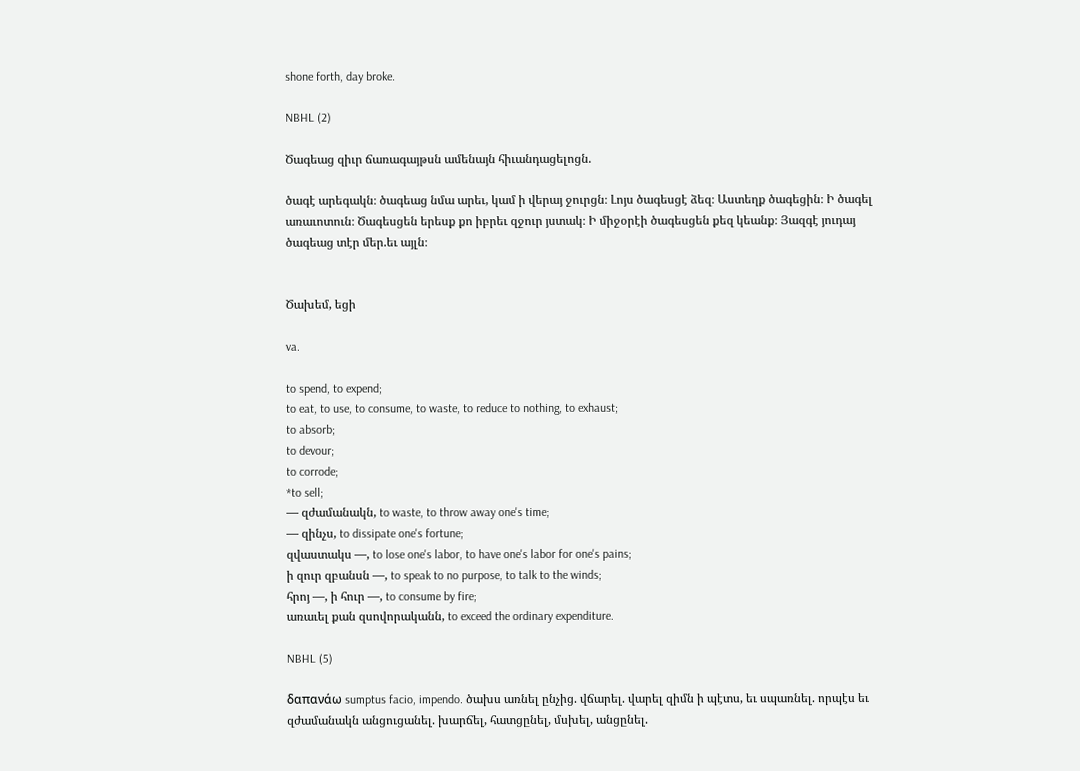shone forth, day broke.

NBHL (2)

Ծագեաց զիւր ճառագայթսն ամենայն հիւանդացելոցն.

ծագէ արեգակն։ ծագեաց նմա արեւ, կամ ի վերայ ջուրցն։ Լոյս ծագեսցէ ձեզ։ Աստեղք ծագեցին։ Ի ծագել առաւոտուն։ Ծագեսցեն երեսք քո իբրեւ զջուր յստակ։ Ի միջօրէի ծագեսցեն քեզ կեանք։ Յազգէ յուդայ ծագեաց տէր մեր.եւ այլն։


Ծախեմ, եցի

va.

to spend, to expend;
to eat, to use, to consume, to waste, to reduce to nothing, to exhaust;
to absorb;
to devour;
to corrode;
*to sell;
— զժամանակն, to waste, to throw away one's time;
— զինչս, to dissipate one's fortune;
զվաստակս —, to lose one's labor, to have one's labor for one's pains;
ի զուր զբանսն —, to speak to no purpose, to talk to the winds;
հրոյ —, ի հուր —, to consume by fire;
առաւել քան զսովորականն, to exceed the ordinary expenditure.

NBHL (5)

δαπανάω sumptus facio, impendo. ծախս առնել ընչից. վճարել. վարել զիմն ի պէտս, եւ սպառնել. որպէս եւ զժամանակն անցուցանել. խարճել, հատցընել, մսխել, անցընել.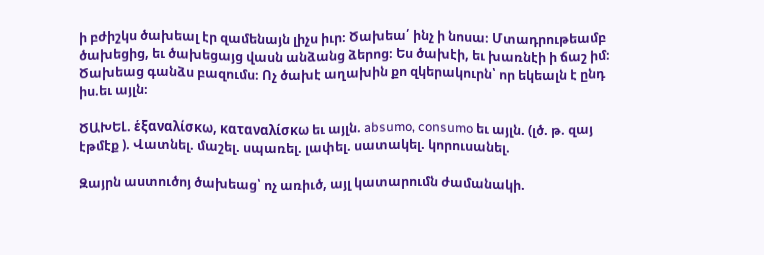ի բժիշկս ծախեալ էր զամենայն լիչս իւր։ Ծախեա՛ ինչ ի նոսա։ Մտադրութեամբ ծախեցից, եւ ծախեցայց վասն անձանց ձերոց։ Ես ծախէի, եւ խառնէի ի ճաշ իմ։ Ծախեաց գանձս բազումս։ Ոչ ծախէ աղախին քո զկերակուրն՝ որ եկեալն է ընդ իս.եւ այլն։

ԾԱԽԵԼ. ἑξαναλίσκω, καταναλίσκω եւ այլն. absumo, consumo եւ այլն. (լծ. թ. զայ էթմէք ). Վատնել. մաշել. սպառել. լափել. սատակել. կորուսանել.

Զայրն աստուծոյ ծախեաց՝ ոչ առիւծ, այլ կատարումն ժամանակի.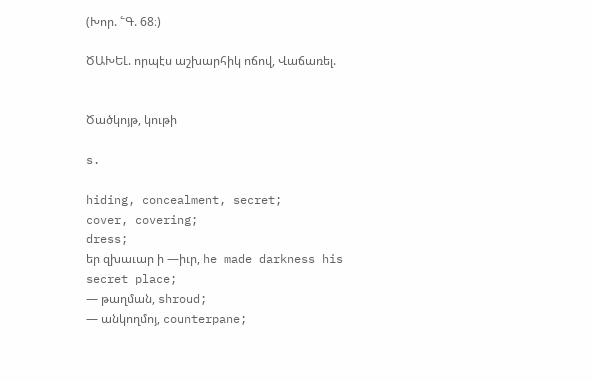(Խոր. ՟Գ. 68։)

ԾԱԽԵԼ. որպէս աշխարհիկ ոճով, Վաճառել.


Ծածկոյթ, կութի

s.

hiding, concealment, secret;
cover, covering;
dress;
եր զխաւար ի —իւր, he made darkness his secret place;
— թաղման, shroud;
— անկողմոյ, counterpane;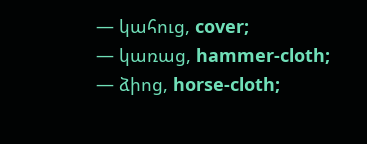— կահուց, cover;
— կառաց, hammer-cloth;
— ձիոց, horse-cloth;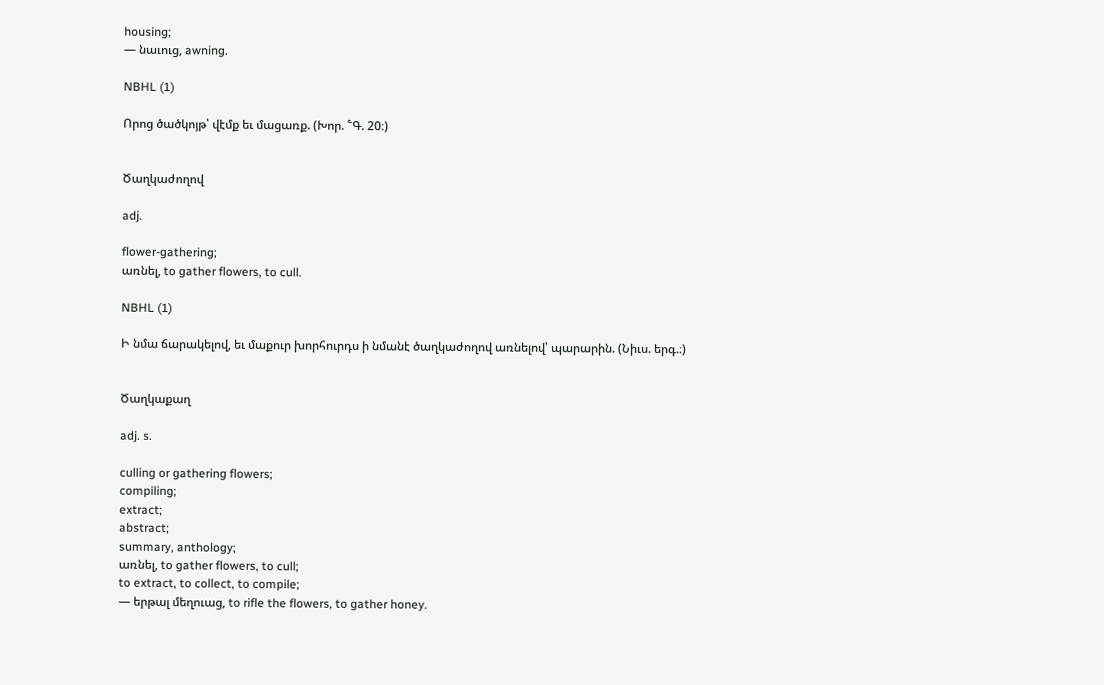housing;
— նաւուց, awning.

NBHL (1)

Որոց ծածկոյթ՝ վէմք եւ մացառք. (Խոր. ՟Գ. 20։)


Ծաղկաժողով

adj.

flower-gathering;
առնել, to gather flowers, to cull.

NBHL (1)

Ի նմա ճարակելով, եւ մաքուր խորհուրդս ի նմանէ ծաղկաժողով առնելով՝ պարարին. (Նիւս. երգ.։)


Ծաղկաքաղ

adj. s.

culling or gathering flowers;
compiling;
extract;
abstract;
summary, anthology;
առնել, to gather flowers, to cull;
to extract, to collect, to compile;
— երթալ մեղուաց, to rifle the flowers, to gather honey.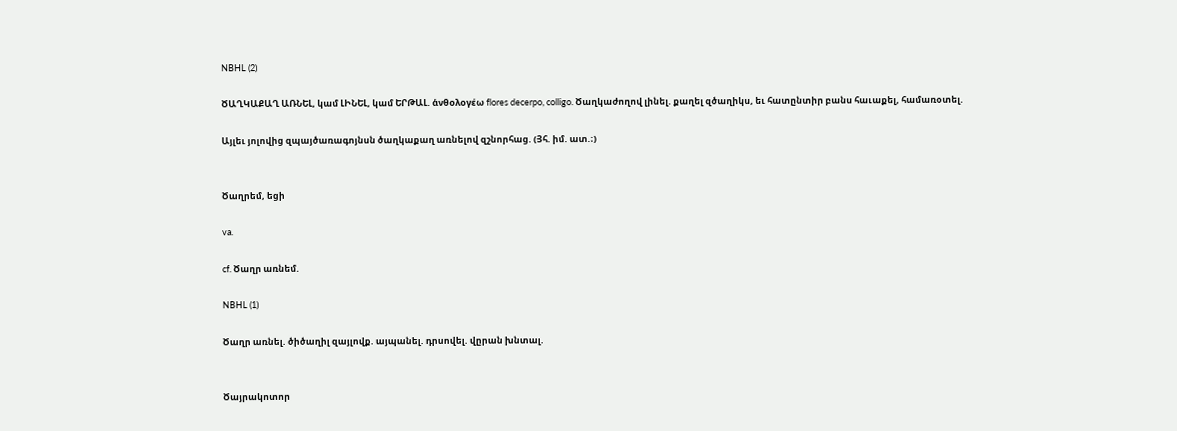NBHL (2)

ԾԱՂԿԱՔԱՂ ԱՌՆԵԼ, կամ ԼԻՆԵԼ, կամ ԵՐԹԱԼ. ἁνθολογέω flores decerpo, colligo. Ծաղկաժողով լինել. քաղել զծաղիկս, եւ հատընտիր բանս հաւաքել, համառօտել.

Այլեւ յոլովից զպայծառագոյնսն ծաղկաքաղ առնելով զշնորհաց. (Յհ. իմ. ատ.։)


Ծաղրեմ, եցի

va.

cf. Ծաղր առնեմ.

NBHL (1)

Ծաղր առնել. ծիծաղիլ զայլովք. այպանել. դրսովել. վըրան խնտալ.


Ծայրակոտոր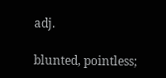adj.

blunted, pointless;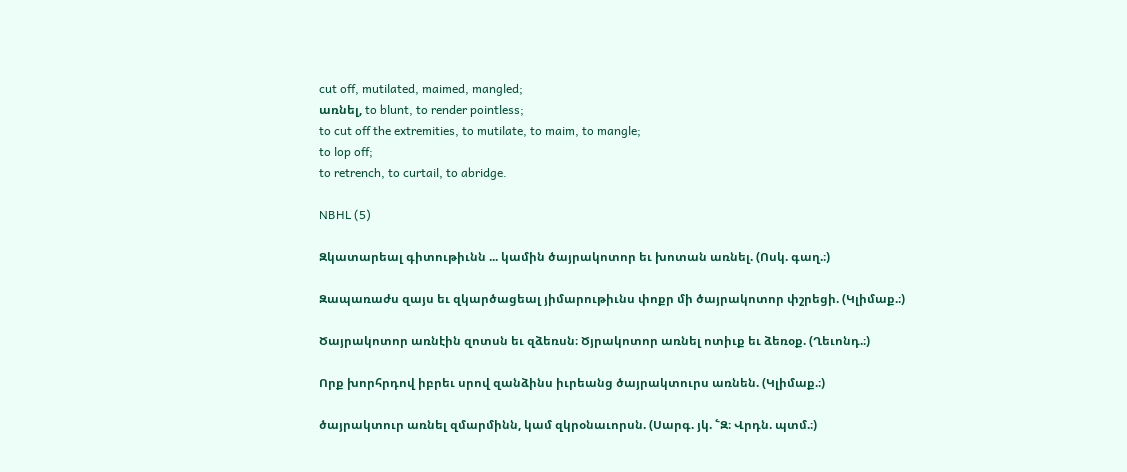cut off, mutilated, maimed, mangled;
առնել, to blunt, to render pointless;
to cut off the extremities, to mutilate, to maim, to mangle;
to lop off;
to retrench, to curtail, to abridge.

NBHL (5)

Զկատարեալ գիտութիւնն ... կամին ծայրակոտոր եւ խոտան առնել. (Ոսկ. գաղ.։)

Զապառաժս զայս եւ զկարծացեալ յիմարութիւնս փոքր մի ծայրակոտոր փշրեցի. (Կլիմաք.։)

Ծայրակոտոր առնէին զոտսն եւ զձեռսն։ Ծյրակոտոր առնել ոտիւք եւ ձեռօք. (Ղեւոնդ.։)

Որք խորհրդով իբրեւ սրով զանձինս իւրեանց ծայրակտուրս առնեն. (Կլիմաք.։)

ծայրակտուր առնել զմարմինն, կամ զկրօնաւորսն. (Սարգ. յկ. ՟Զ։ Վրդն. պտմ.։)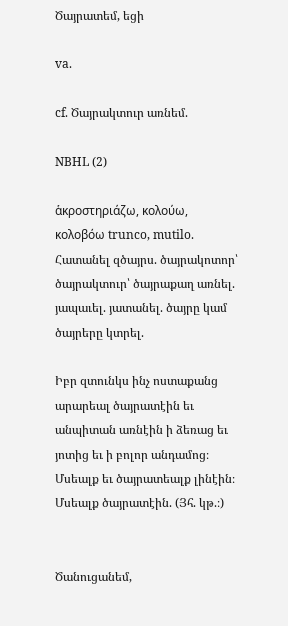Ծայրատեմ, եցի

va.

cf. Ծայրակտուր առնեմ.

NBHL (2)

ἁκροστηριάζω, κολούω, κολοβόω trunco, mutilo. Հատանել զծայրս. ծայրակոտոր՝ ծայրակտուր՝ ծայրաքաղ առնել. յապաւել. յատանել. ծայրը կամ ծայրերը կտրել.

Իբր զտունկս ինչ ոստաքանց արարեալ ծայրատէին եւ անպիտան առնէին ի ձեռաց եւ յոտից եւ ի բոլոր անդամոց։ Մսեալք եւ ծայրատեալք լինէին։ Մսեալք ծայրատէին. (Յհ. կթ.։)


Ծանուցանեմ,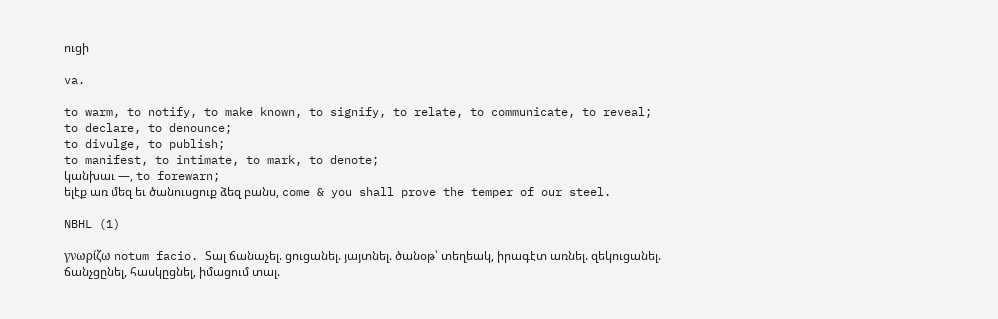ուցի

va.

to warm, to notify, to make known, to signify, to relate, to communicate, to reveal;
to declare, to denounce;
to divulge, to publish;
to manifest, to intimate, to mark, to denote;
կանխաւ —, to forewarn;
ելէք առ մեզ եւ ծանուսցուք ձեզ բանս, come & you shall prove the temper of our steel.

NBHL (1)

γνωρίζω notum facio. Տալ ճանաչել. ցուցանել. յայտնել. ծանօթ՝ տեղեակ, իրագէտ առնել. զեկուցանել. ճանչցընել, հասկըցնել, իմացում տալ.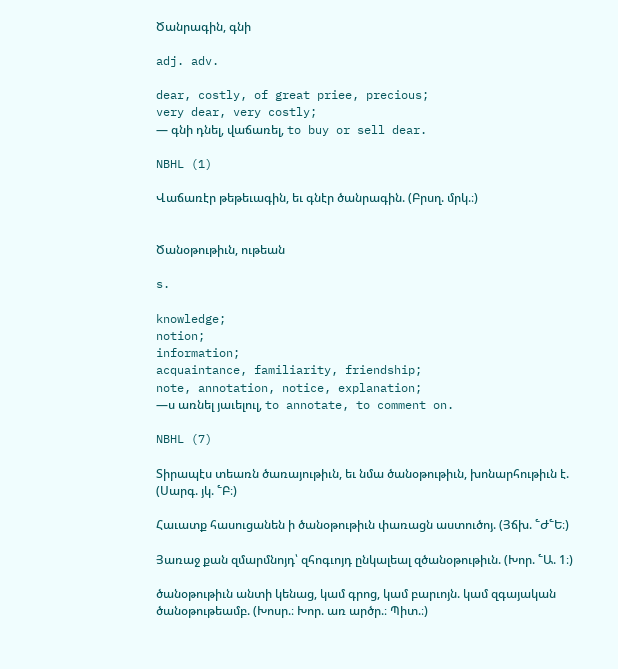Ծանրագին, գնի

adj. adv.

dear, costly, of great priee, precious;
very dear, very costly;
— գնի դնել, վաճառել, to buy or sell dear.

NBHL (1)

Վաճառէր թեթեւագին, եւ գնէր ծանրագին. (Բրսղ. մրկ.։)


Ծանօթութիւն, ութեան

s.

knowledge;
notion;
information;
acquaintance, familiarity, friendship;
note, annotation, notice, explanation;
—ս առնել յաւելուլ, to annotate, to comment on.

NBHL (7)

Տիրապէս տեառն ծառայութիւն, եւ նմա ծանօթութիւն, խոնարհութիւն է. (Սարգ. յկ. ՟Բ։)

Հաւատք հասուցանեն ի ծանօթութիւն փառացն աստուծոյ. (Յճխ. ՟Ժ՟Ե։)

Յառաջ քան զմարմնոյդ՝ զհոգւոյդ ընկալեալ զծանօթութիւն. (Խոր. ՟Ա. 1։)

ծանօթութիւն անտի կենաց, կամ գրոց, կամ բարւոյն. կամ զգայական ծանօթութեամբ. (Խոսր.։ Խոր. առ արծր.։ Պիտ.։)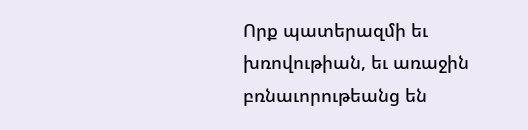Որք պատերազմի եւ խռովութիան, եւ առաջին բռնաւորութեանց են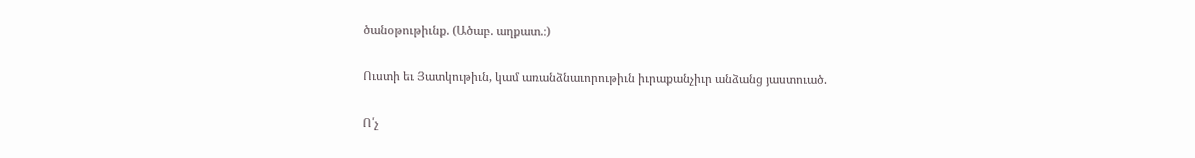ծանօթութիւնք. (Ածաբ. աղքատ.։)

Ուստի եւ Յատկութիւն, կամ առանձնաւորութիւն իւրաքանչիւր անձանց յաստուած.

Ո՛չ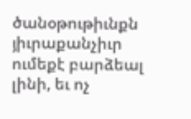ծանօթութիւնքն յիւրաքանչիւր ումեքէ բարձեալ լինի, եւ ոչ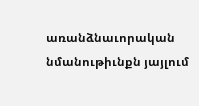առանձնաւորական նմանութիւնքն յայլում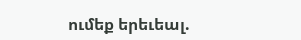ումեք երեւեալ.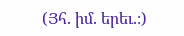(Յհ. իմ. երեւ.։)